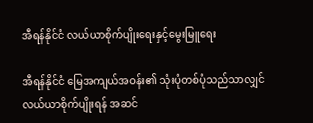အီရန်နိုင်ငံ လယ်ယာစိုက်ပျိုးရေးနှင့်မွေးမြူရေး

အီရန်နိုင်ငံ မြေအကျယ်အဝန်း၏ သုံးပုံတစ်ပုံသည်သာလျှင် လယ်ယာစိုက်ပျိုးရန် အဆင်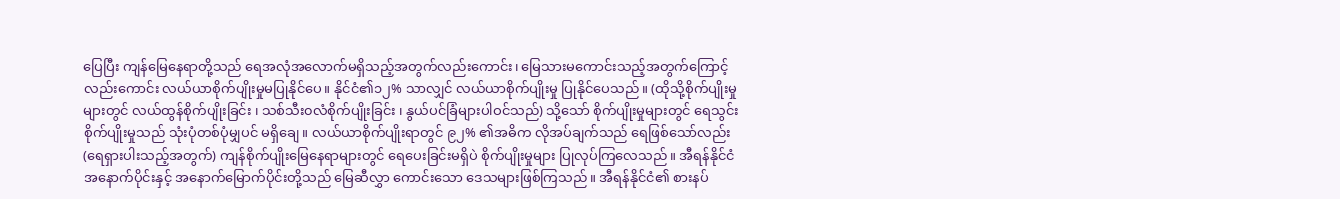ပြေပြီး ကျန်မြေနေရာတို့သည် ရေအလုံအလောက်မရှိသည့်အတွက်လည်းကောင်း၊ မြေသားမကောင်းသည့်အတွက်ကြောင့်လည်းကောင်း လယ်ယာစိုက်ပျိုးမှုမပြုနိုင်ပေ။ နိုင်ငံ၏၁၂% သာလျှင် လယ်ယာစိုက်ပျိုးမှု ပြုနိုင်ပေသည်။ (ထိုသို့စိုက်ပျိုးမှုများတွင် လယ်ထွန်စိုက်ပျိုးခြင်း ၊ သစ်သီး၀လံစိုက်ပျိုးခြင်း ၊ နွယ်ပင်ခြံများပါဝင်သည်) သို့သော် စိုက်ပျိုးမှုများတွင် ရေသွင်းစိုက်ပျိုးမှုသည် သုံးပုံတစ်ပုံမျှပင် မရှိချေ။ လယ်ယာစိုက်ပျိုးရာတွင် ၉၂% ၏အဓိက လိုအပ်ချက်သည် ရေဖြစ်သော်လည်း (ရေရှားပါးသည့်အတွက်) ကျန်စိုက်ပျိုးမြေနေရာများတွင် ရေပေးခြင်းမရှိပဲ စိုက်ပျိုးမှုများ ပြုလုပ်ကြလေသည်။ အီရန်နိုင်ငံ အနောက်ပိုင်းနှင့် အနောက်မြောက်ပိုင်းတို့သည် မြေဆီလွှာ ကောင်းသော ဒေသများဖြစ်ကြသည်။ အီရန်နိုင်ငံ၏ စားနပ်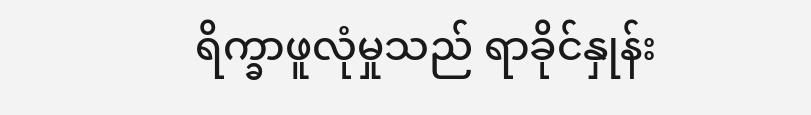ရိက္ခာဖူလုံမှုသည် ရာခိုင်နှုန်း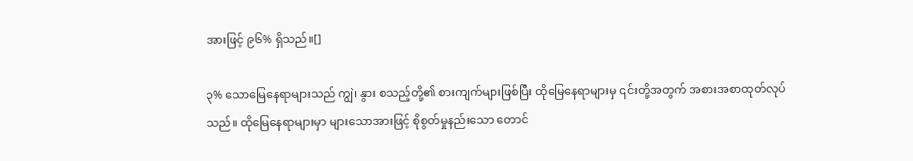အားဖြင့် ၉၆% ရှိသည်။[]

၃% သောမြေနေရာများသည် ကျွဲ၊ နွား စသည့်တို့၏ စားကျက်များဖြစ်ပြီး ထိုမြေနေရာများမှ ၎င်းတို့အတွက် အစားအစာထုတ်လုပ်သည်။ ထိုမြေနေရာများမှာ များသောအားဖြင့် စိုစွတ်မှုနည်းသော တောင်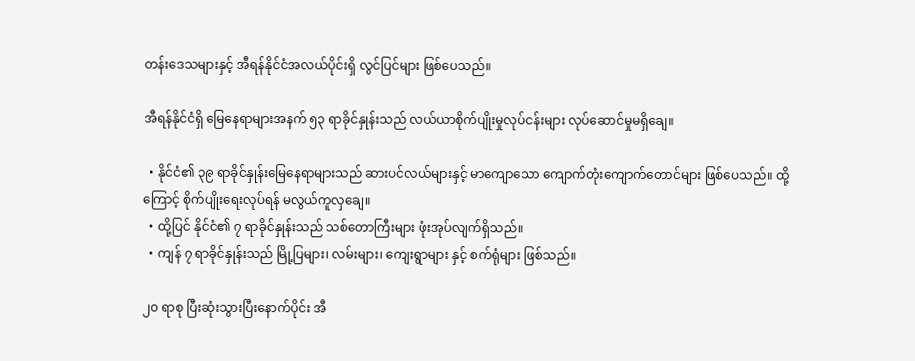တန်းဒေသများနှင့် အီရန်နိုင်ငံအလယ်ပိုင်းရှိ လွင်ပြင်များ ဖြစ်ပေသည်။

အီရန်နိုင်ငံရှိ မြေနေရာများအနက် ၅၃ ရာခိုင်နှုန်းသည် လယ်ယာစိုက်ပျိုးမှုလုပ်ငန်းများ လုပ်ဆောင်မှုမရှိချေ။

  • နိုင်ငံ၏ ၃၉ ရာခိုင်နှုန်းမြေနေရာများသည် ဆားပင်လယ်များနှင့် မာကျောသော ကျောက်တုံးကျောက်တောင်များ ဖြစ်ပေသည်။ ထို့ကြောင့် စိုက်ပျိုးရေးလုပ်ရန် မလွယ်ကူလှချေ။
  • ထို့ပြင် နိုင်ငံ၏ ၇ ရာခိုင်နှုန်းသည် သစ်တောကြီးများ ဖုံးအုပ်လျက်ရှိသည်။
  • ကျန် ၇ ရာခိုင်နှုန်းသည် မြို့ပြများ၊ လမ်းများ၊ ကျေးရွာများ နှင့် စက်ရုံများ ဖြစ်သည်။

၂၀ ရာစု ပြီးဆုံးသွားပြီးနောက်ပိုင်း အီ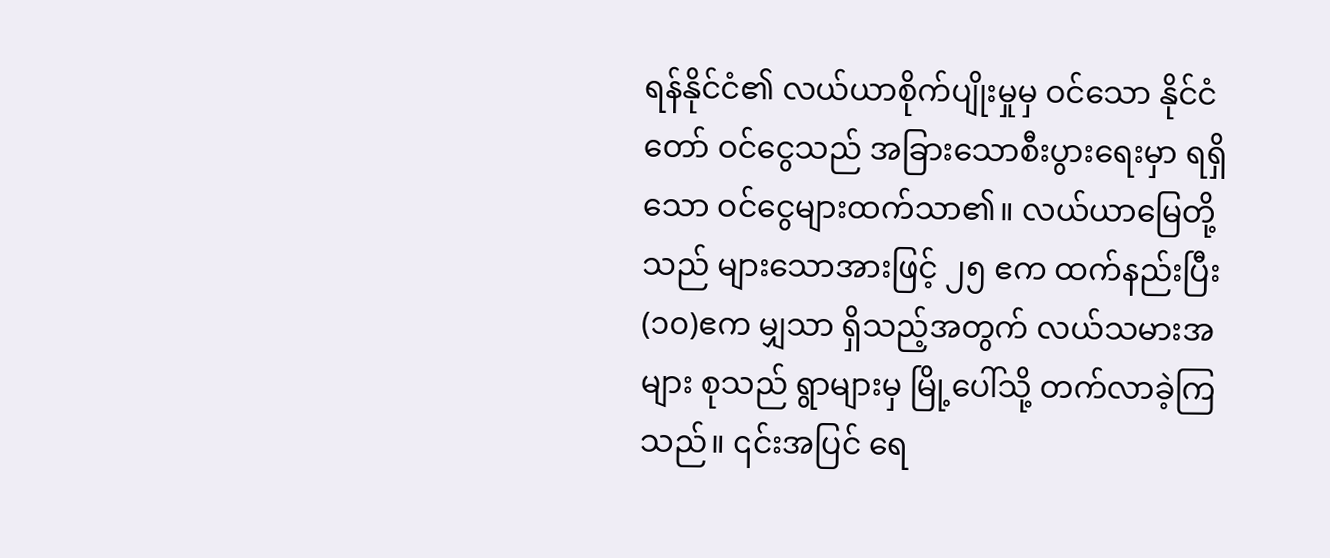ရန်နိုင်ငံ၏ လယ်ယာစိုက်ပျိုးမှုမှ ဝင်သော နိုင်ငံတော် ဝင်ငွေသည် အခြားသောစီးပွားရေးမှာ ရရှိသော ဝင်ငွေများထက်သာ၏။ လယ်ယာမြေတို့သည် များသောအားဖြင့် ၂၅ ဧက ထက်နည်းပြီး (၁၀)ဧက မျှသာ ရှိသည့်အတွက် လယ်သမားအများ စုသည် ရွာများမှ မြို့ပေါ်သို့ တက်လာခဲ့ကြသည်။ ၎င်းအပြင် ရေ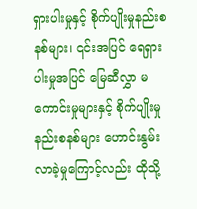ရှားပါးမှုနှင့် စိုက်ပျိုးမှုနည်းစနစ်များ၊ ၎င်းအပြင် ရေရှားပါးမှုအပြင် မြေဆီလွှာ မကောင်းမှုများနှင့် စိုက်ပျိုးမှုနည်းစနစ်များ ဟောင်းနွမ်းလာခဲ့မှုကြောင့်လည်း ထိုသို့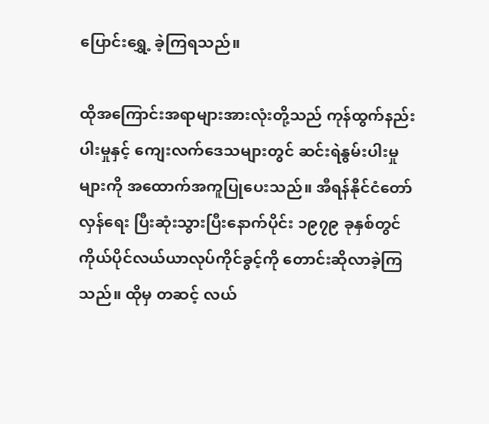ပြောင်းရွှေ့ ခဲ့ကြရသည်။

ထိုအကြောင်းအရာများအားလုံးတို့သည် ကုန်ထွက်နည်းပါးမှုနှင့် ကျေးလက်ဒေသများတွင် ဆင်းရဲနွမ်းပါးမှု များကို အထောက်အကူပြုပေးသည်။ အီရန်နိုင်ငံတော်လှန်ရေး ပြီးဆုံးသွားပြီးနောက်ပိုင်း ၁၉၇၉ ခုနှစ်တွင် ကိုယ်ပိုင်လယ်ယာလုပ်ကိုင်ခွင့်ကို တောင်းဆိုလာခဲ့ကြသည်။ ထိုမှ တဆင့် လယ်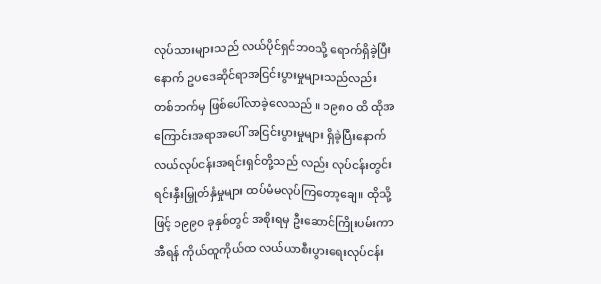လုပ်သားများသည် လယ်ပိုင်ရှင်ဘ၀သို့ ရောက်ရှိခဲ့ပြီးနောက် ဥပဒေဆိုင်ရာအငြင်းပွားမှုများသည်လည်း တစ်ဘက်မှ ဖြစ်ပေါ်လာခဲ့လေသည် ။ ၁၉၈၀ ထိ ထိုအကြောင်းအရာအပေါ် အငြင်းပွားမှုများ ရှိခဲ့ပြီးနောက် လယ်လုပ်ငန်းအရင်းရှင်တို့သည် လည်း လုပ်ငန်းတွင်းရင်းနှီးမြှုတ်နှံမှုများ ထပ်မံမလုပ်ကြတော့ချေ။ ထိုသို့ဖြင့် ၁၉၉၀ ခုနှစ်တွင် အစိုးရမှ ဦးဆောင်ကြိုးပမ်းကာ အီရန် ကိုယ်ထူကိုယ်ထ လယ်ယာစီးပွားရေးလုပ်ငန်း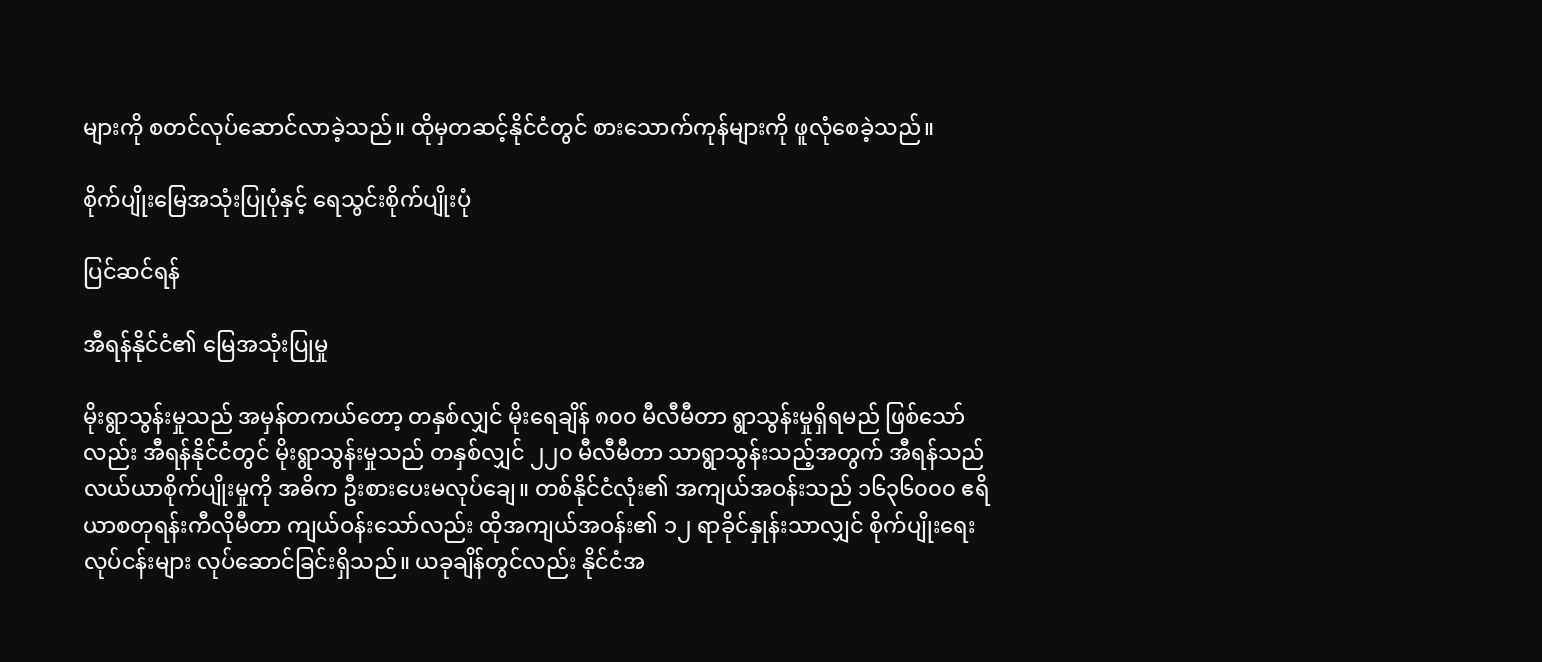များကို စတင်လုပ်ဆောင်လာခဲ့သည်။ ထိုမှတဆင့်နိုင်ငံတွင် စားသောက်ကုန်များကို ဖူလုံစေခဲ့သည်။

စိုက်ပျိုးမြေအသုံးပြုပုံနှင့် ရေသွင်းစိုက်ပျိုးပုံ

ပြင်ဆင်ရန်

အီရန်နိုင်ငံ၏ မြေအသုံးပြုမှု

မိုးရွာသွန်းမှုသည် အမှန်တကယ်တော့ တနှစ်လျှင် မိုးရေချိန် ၈၀၀ မီလီမီတာ ရွာသွန်းမှုရှိရမည် ဖြစ်သော်လည်း အီရန်နိုင်ငံတွင် မိုးရွာသွန်းမှုသည် တနှစ်လျှင် ၂၂၀ မီလီမီတာ သာရွာသွန်းသည့်အတွက် အီရန်သည် လယ်ယာစိုက်ပျိုးမှုကို အဓိက ဦးစားပေးမလုပ်ချေ။ တစ်နိုင်ငံလုံး၏ အကျယ်အဝန်းသည် ၁၆၃၆၀၀၀ ဧရိယာစတုရန်းကီလိုမီတာ ကျယ်ဝန်းသော်လည်း ထိုအကျယ်အဝန်း၏ ၁၂ ရာခိုင်နှုန်းသာလျှင် စိုက်ပျိုးရေးလုပ်ငန်းများ လုပ်ဆောင်ခြင်းရှိသည်။ ယခုချိန်တွင်လည်း နိုင်ငံအ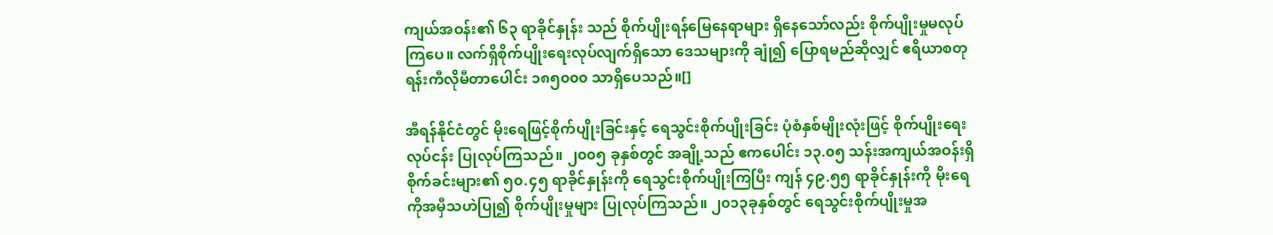ကျယ်အဝန်း၏ ၆၃ ရာခိုင်နှုန်း သည် စိုက်ပျိုးရန်မြေနေရာများ ရှိနေသော်လည်း စိုက်ပျိုးမှုမလုပ်ကြပေ။ လက်ရှိစိုက်ပျိုးရေးလုပ်လျက်ရှိသော ဒေသများကို ချုံ၍ ပြောရမည်ဆိုလျှင် ဧရိယာစတုရန်းကီလိုမီတာပေါင်း ၁၈၅၀၀၀ သာရှိပေသည်။[]

အီရန်နိုင်ငံတွင် မိုးရေဖြင့်စိုက်ပျိုးခြင်းနှင့် ရေသွင်းစိုက်ပျိုးခြင်း ပုံစံနှစ်မျိုးလုံးဖြင့် စိုက်ပျိုးရေးလုပ်ငန်း ပြုလုပ်ကြသည်။ ၂၀၀၅ ခုနှစ်တွင် အချို့သည် ဧကပေါင်း ၁၃.၀၅ သန်းအကျယ်အဝန်းရှိ စိုက်ခင်းများ၏ ၅၀.၄၅ ရာခိုင်နှုန်းကို ရေသွင်းစိုက်ပျိုးကြပြီး ကျန် ၄၉.၅၅ ရာခိုင်နှုန်းကို မိုးရေကိုအမှီသဟဲပြု၍ စိုက်ပျိုးမှုများ ပြုလုပ်ကြသည်။ ၂၀၁၃ခုနှစ်တွင် ရေသွင်းစိုက်ပျိုးမှုအ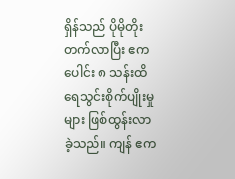ရှိန်သည် ပိုမိုတိုးတက်လာပြီး ဧကပေါင်း ၈ သန်းထိ ရေသွင်းစိုက်ပျိုးမှုများ ဖြစ်ထွန်းလာခဲ့သည်။ ကျန် ဧက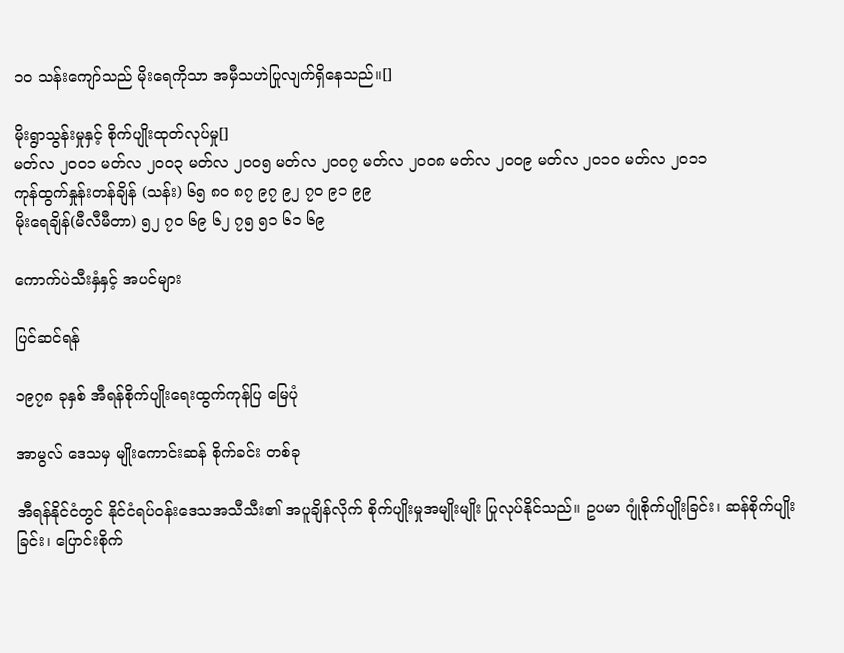၁၀ သန်းကျော်သည် မိုးရေကိုသာ အမှီသဟဲပြုလျက်ရှိနေသည်။[]

မိုးရွာသွန်းမှုနှင့် စိုက်ပျိုးထုတ်လုပ်မှု[]
မတ်လ ၂၀၀၁ မတ်လ ၂၀၀၃ မတ်လ ၂၀၀၅ မတ်လ ၂၀၀၇ မတ်လ ၂၀၀၈ မတ်လ ၂၀၀၉ မတ်လ ၂၀၁၀ မတ်လ ၂၀၁၁
ကုန်ထွက်နှုန်းတန်ချိန် (သန်း) ၆၅ ၈၀ ၈၇ ၉၇ ၉၂ ၇၀ ၉၁ ၉၉
မိုးရေချိန်(မီလီမီတာ) ၅၂ ၇၀ ၆၉ ၆၂ ၇၅ ၅၁ ၆၁ ၆၉

ကောက်ပဲသီးနှံနှင့် အပင်များ

ပြင်ဆင်ရန်

၁၉၇၈ ခုနှစ် အီရန်စိုက်ပျိုးရေးထွက်ကုန်ပြ မြေပုံ

အာမွလ် ဒေသမှ မျိုးကောင်းဆန် စိုက်ခင်း တစ်ခု

အီရန်နိုင်ငံတွင် နိုင်ငံရပ်ဝန်းဒေသအသီသီး၏ အပူချိန်လိုက် စိုက်ပျိုးမှုအမျိုးမျိုး ပြုလုပ်နိုင်သည်။ ဥပမာ ဂျုံစိုက်ပျိုးခြင်း၊ ဆန်စိုက်ပျိုးခြင်း၊ ပြောင်းစိုက်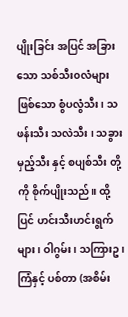ပျိုးခြင်း အပြင် အခြားသော သစ်သီး၀လံများဖြစ်သော စွံပလွံသီး၊ သဖန်းသီး သလဲသီး ၊ သခွားမှည့်သီး နှင့် စပျစ်သီး တို့ကို စိုက်ပျိုးသည်။ ထို့ပြင် ဟင်းသီးဟင်းရွက်များ၊ ဝါဂွမ်း၊ သကြားဥ၊ ကြံနှင့် ပစ်တာ (အစိမ်း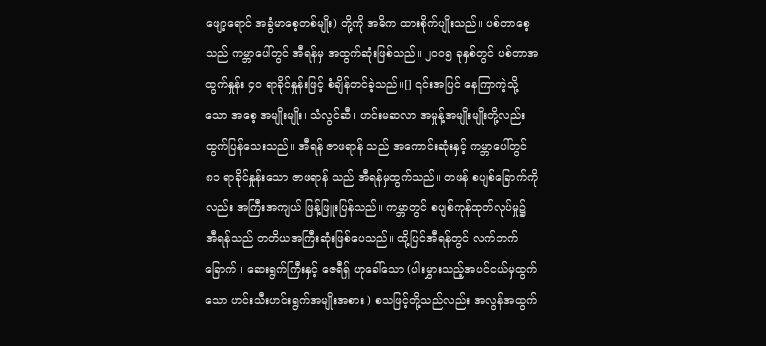ဖျော့ရောင် အခွံမာစေ့တစ်မျိုး) တို့ကို အဓိက ထားစိုက်ပျိုးသည်။ ပစ်တာစေ့သည် ကမ္ဘာပေါ်တွင် အီရန်မှ အထွက်ဆုံးဖြစ်သည်။ ၂၀၀၅ ခုနှစ်တွင် ပစ်တာအထွက်နှုန်း ၄၀ ရာခိုင်နှုန်းဖြင့် စံချိန်တင်ခဲ့သည်။[] ၎င်းအပြင် နေကြာကဲ့သို့သော အစေ့ အမျိုးမျိုး၊ သံလွင်ဆီ၊ ဟင်းမဆလာ အမှုန့်အမျိုးမျိုးတို့လည်း ထွက်ပြန်သေးသည်။ အီရန် ဇာဖရာန် သည် အကောင်းဆုံးနှင့် ကမ္ဘာပေါ်တွင် ၈၁ ရာခိုင်နှုန်းသော ဇာဖရာန် သည် အီရန်မှထွက်သည်။ တဖန် စပျစ်ခြောက်ကိုလည်း အကြီးအကျယ် ဖြန့်ဖြူးပြန်သည်။ ကမ္ဘာတွင် စပျစ်ကုန်ထုတ်လုပ်မှု၌ အီရန်သည် တတိယအကြီးဆုံးဖြစ်ပေသည်။ ထို့ပြင်အီရန်တွင် လက်ဘက်ခြောက် ၊ ဆေးရွက်ကြီးနှင့် ဇေရီရှ် ဟုခေါ်သော (ပါးမွှားသည့်အပင်ငယ်မှထွက်သော ဟင်းသီးဟင်းရွက်အမျိုးအစား ) စသဖြင့်တို့သည်လည်း အလွန်အထွက်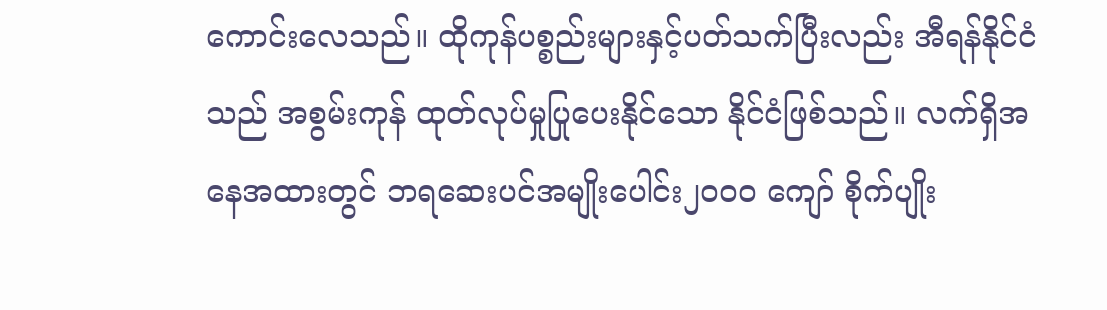ကောင်းလေသည်။ ထိုကုန်ပစ္စည်းများနှင့်ပတ်သက်ပြီးလည်း အီရန်နိုင်ငံသည် အစွမ်းကုန် ထုတ်လုပ်မှုပြုပေးနိုင်သော နိုင်ငံဖြစ်သည်။ လက်ရှိအနေအထားတွင် ဘရဆေးပင်အမျိုးပေါင်း၂၀၀၀ ကျော် စိုက်ပျိုး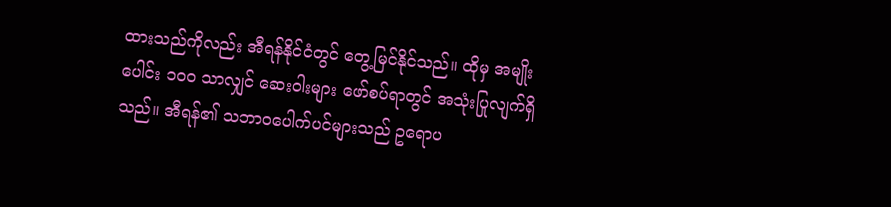ထားသည်ကိုလည်း အီရန်နိုင်ငံတွင် တွေ့မြင်နိုင်သည်။ ထိုမှ အမျိုးပေါင်း ၁၀၀ သာလျှင် ဆေးဝါးများ ဖော်စပ်ရာတွင် အသုံးပြုလျက်ရှိသည်။ အီရန်၏ သဘာ၀ပေါက်ပင်များသည် ဥရောပ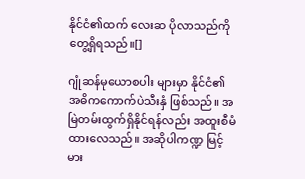နိုင်ငံ၏ထက် လေးဆ ပိုလာသည်ကို တွေ့ရှိရသည်။[]

ဂျုံဆန်မုယောစပါး များမှာ နိုင်ငံ၏ အဓိကကောက်ပဲသီးနှံ ဖြစ်သည်။ အမြဲတမ်းထွက်ရှိနိုင်ရန်လည်း အထူးစီမံထားလေသည်။ အဆိုပါကဏ္ဍ မြင့်မား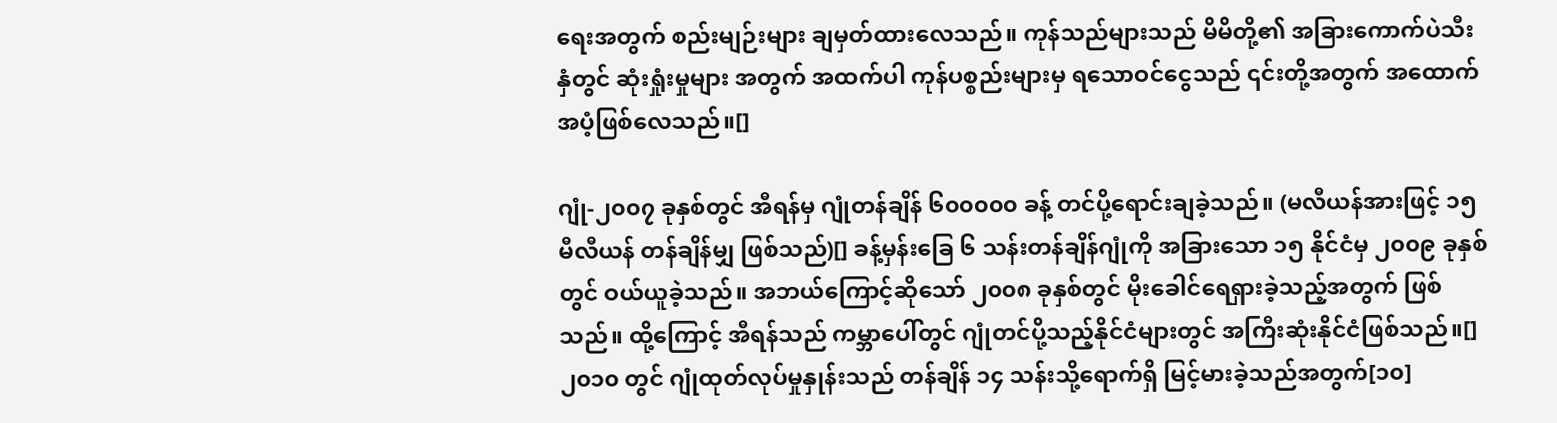ရေးအတွက် စည်းမျဉ်းများ ချမှတ်ထားလေသည်။ ကုန်သည်များသည် မိမိတို့၏ အခြားကောက်ပဲသီးနှံတွင် ဆုံးရှုံးမှုများ အတွက် အထက်ပါ ကုန်ပစ္စည်းများမှ ရသောဝင်ငွေသည် ၎င်းတို့အတွက် အထောက်အပံ့ဖြစ်လေသည်။[]

ဂျုံ-၂၀၀၇ ခုနှစ်တွင် အီရန်မှ ဂျုံတန်ချိန် ၆၀၀၀၀၀ ခန့် တင်ပို့ရောင်းချခဲ့သည်။ (မလီယန်အားဖြင့် ၁၅ မီလီယန် တန်ချိန်မျှ ဖြစ်သည်)[] ခန့်မှန်းခြေ ၆ သန်းတန်ချိန်ဂျုံကို အခြားသော ၁၅ နိုင်ငံမှ ၂၀၀၉ ခုနှစ်တွင် ဝယ်ယူခဲ့သည်။ အဘယ်ကြောင့်ဆိုသော် ၂၀၀၈ ခုနှစ်တွင် မိုးခေါင်ရေရှားခဲ့သည့်အတွက် ဖြစ်သည်။ ထို့ကြောင့် အီရန်သည် ကမ္ဘာပေါ်တွင် ဂျုံတင်ပို့သည့်နိုင်ငံများတွင် အကြီးဆုံးနိုင်ငံဖြစ်သည်။[] ၂၀၁၀ တွင် ဂျုံထုတ်လုပ်မှုနှုန်းသည် တန်ချိန် ၁၄ သန်းသို့ရောက်ရှိ မြင့်မားခဲ့သည်အတွက်[၁၀]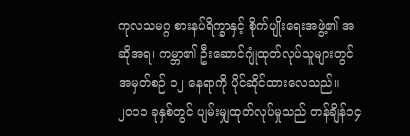ကုလသမဂ္ဂ စားနပ်ရိက္ခာနှင့် စိုက်ပျိုးရေးအဖွဲ့၏ အဆိုအရ၊ ကမ္ဘာ၏ ဦးဆောင်ဂျုံထုတ်လုပ်သူများတွင် အမှတ်စဉ် ၁၂ နေရာကို ပိုင်ဆိုင်ထားလေသည်။ ၂၀၁၁ ခုနှစ်တွင် ပျမ်းမျှထုတ်လုပ်မှုသည် တန်ချိန်၁၄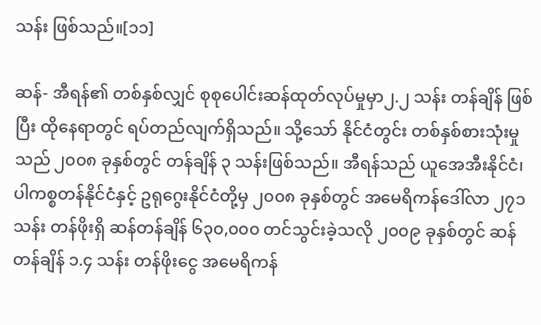သန်း ဖြစ်သည်။[၁၁]

ဆန်- အီရန်၏ တစ်နှစ်လျှင် စုစုပေါင်းဆန်ထုတ်လုပ်မှုမှာ၂.၂ သန်း တန်ချိန် ဖြစ်ပြီး ထိုနေရာတွင် ရပ်တည်လျက်ရှိသည်။ သို့သော် နိုင်ငံတွင်း တစ်နှစ်စားသုံးမှုသည် ၂၀၀၈ ခုနှစ်တွင် တန်ချိန် ၃ သန်းဖြစ်သည်။ အီရန်သည် ယူအေအီးနိုင်ငံ၊ ပါကစ္စတန်နိုင်ငံနှင့် ဥရုဂွေးနိုင်ငံတို့မှ ၂၀၀၈ ခုနှစ်တွင် အမေရိကန်ဒေါ်လာ ၂၇၁ သန်း တန်ဖိုးရှိ ဆန်တန်ချိန် ၆၃၀,၀၀၀ တင်သွင်းခဲ့သလို ၂၀၀၉ ခုနှစ်တွင် ဆန်တန်ချိန် ၁.၄ သန်း တန်ဖိုးငွေ အမေရိကန်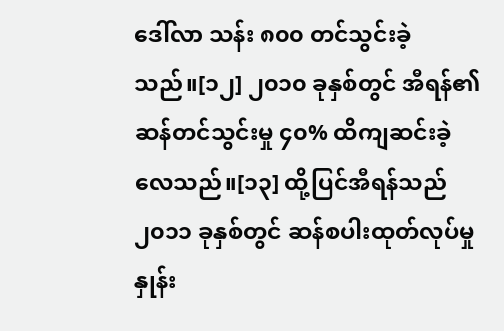ဒေါ်လာ သန်း ၈၀၀ တင်သွင်းခဲ့သည်။[၁၂] ၂၀၁၀ ခုနှစ်တွင် အီရန်၏ ဆန်တင်သွင်းမှု ၄၀% ထိကျဆင်းခဲ့လေသည်။[၁၃] ထို့ပြင်အီရန်သည် ၂၀၁၁ ခုနှစ်တွင် ဆန်စပါးထုတ်လုပ်မှုနှုန်း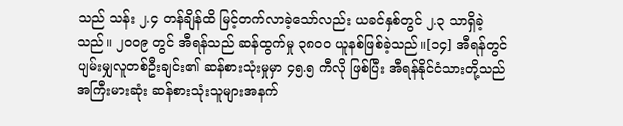သည် သန်း ၂.၄ တန်ချိန်ထိ မြင့်တက်လာခဲ့သော်လည်း ယခင်နှစ်တွင် ၂.၃ သာရှိခဲ့သည်။ ၂၀၀၉ တွင် အီရန်သည် ဆန်ထွက်မှု ၃၈၀၀ ယူနစ်ဖြစ်ခဲ့သည်။[၁၄] အီရန်တွင် ပျမ်းမျှလူတစ်ဦးချင်း၏ ဆန်စားသုံးမှုမှာ ၄၅.၅ ကီလို ဖြစ်ပြီး အီရန်နိုင်ငံသားတို့သည် အကြီးမားဆုံး ဆန်စားသုံးသူများအနက်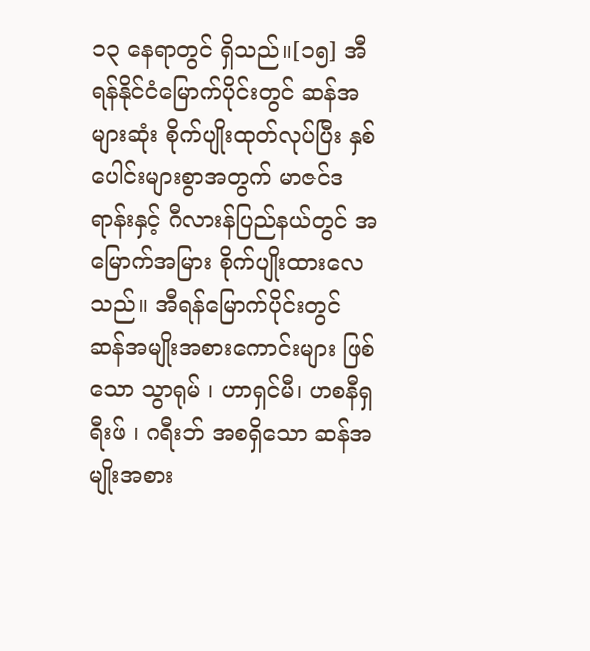၁၃ နေရာတွင် ရှိသည်။[၁၅] အီရန်နိုင်ငံမြောက်ပိုင်းတွင် ဆန်အများဆုံး စိုက်ပျိုးထုတ်လုပ်ပြီး နှစ်ပေါင်းများစွာအတွက် မာဇင်ဒရာန်းနှင့် ဂီလားန်ပြည်နယ်တွင် အမြောက်အမြား စိုက်ပျိုးထားလေသည်။ အီရန်မြောက်ပိုင်းတွင် ဆန်အမျိုးအစားကောင်းများ ဖြစ်သော သွာရုမ် ၊ ဟာရှင်မီ၊ ဟစနီရှရီးဖ် ၊ ဂရီးဘ် အစရှိသော ဆန်အမျိုးအစား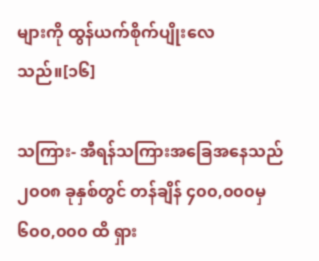များကို ထွန်ယက်စိုက်ပျိုးလေသည်။[၁၆]

သကြား- အီရန်သကြားအခြေအနေသည် ၂၀၀၈ ခုနှစ်တွင် တန်ချိန် ၄၀၀,၀၀၀မှ ၆၀၀,၀၀၀ ထိ ရှား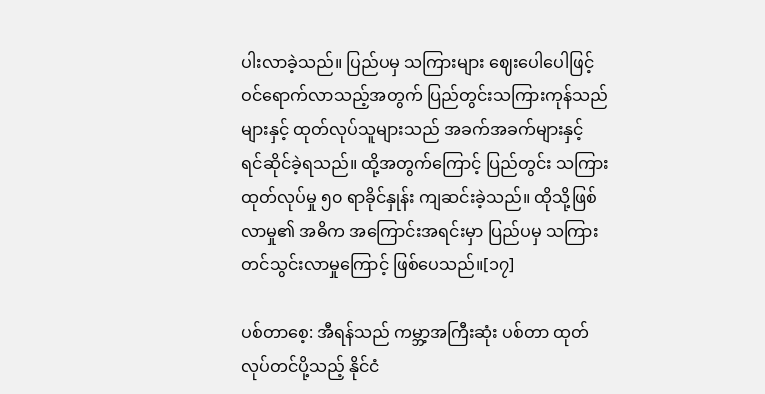ပါးလာခဲ့သည်။ ပြည်ပမှ သကြားများ ဈေးပေါပေါဖြင့် ဝင်ရောက်လာသည့်အတွက် ပြည်တွင်းသကြားကုန်သည်များနှင့် ထုတ်လုပ်သူများသည် အခက်အခက်များနှင့် ရင်ဆိုင်ခဲ့ရသည်။ ထို့အတွက်ကြောင့် ပြည်တွင်း သကြားထုတ်လုပ်မှု ၅၀ ရာခိုင်နှုန်း ကျဆင်းခဲ့သည်။ ထိုသို့ဖြစ်လာမှု၏ အဓိက အကြောင်းအရင်းမှာ ပြည်ပမှ သကြားတင်သွင်းလာမှုကြောင့် ဖြစ်ပေသည်။[၁၇]

ပစ်တာစေ့: အီရန်သည် ကမ္ဘာ့အကြီးဆုံး ပစ်တာ ထုတ်လုပ်တင်ပို့သည့် နိုင်ငံ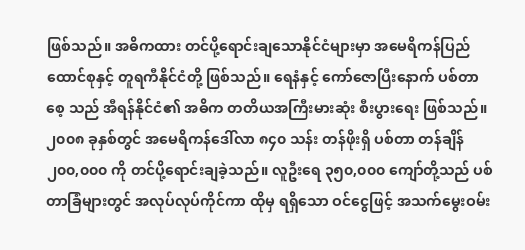ဖြစ်သည်။ အဓိကထား တင်ပို့ရောင်းချသောနိုင်ငံများမှာ အမေရိကန်ပြည်ထောင်စုနှင့် တူရကီနိုင်ငံတို့ ဖြစ်သည်။ ရေနံနှင့် ကော်ဇောပြီးနောက် ပစ်တာစေ့ သည် အီရန်နိုင်ငံ၏ အဓိက တတိယအကြီးမားဆုံး စီးပွားရေး ဖြစ်သည်။၂၀၀၈ ခုနှစ်တွင် အမေရိကန်ဒေါ်လာ ၈၄၀ သန်း တန်ဖိုးရှိ ပစ်တာ တန်ချိန် ၂၀၀,၀၀၀ ကို တင်ပို့ရောင်းချခဲ့သည်။ လူဦးရေ ၃၅၀,၀၀၀ ကျော်တို့သည် ပစ်တာခြံများတွင် အလုပ်လုပ်ကိုင်ကာ ထိုမှ ရရှိသော ဝင်ငွေဖြင့် အသက်မွေးဝမ်း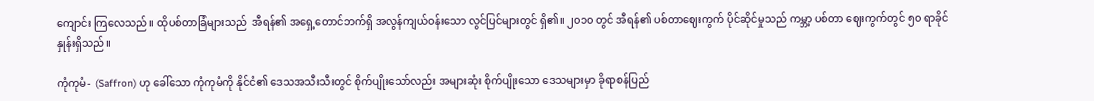ကျောင်း ကြလေသည်။ ထိုပစ်တာခြံများသည်  အီရန်၏ အရှေ့တောင်ဘက်ရှိ အလွန်ကျယ်ဝန်းသော လွင်ပြင်များတွင် ရှိ၏။ ၂၀၁၀ တွင် အီရန်၏ ပစ်တာဈေးကွက် ပိုင်ဆိုင်မှုသည် ကမ္ဘာ့ ပစ်တာ ဈေးကွက်တွင် ၅၀ ရာခိုင်နှုန်းရှိသည်။

ကုံကုမံ-  (Saffron) ဟု ခေါ်သော ကုံကုမံကို နိုင်ငံ၏ ဒေသအသီးသီးတွင် စိုက်ပျိုးသော်လည်း အများဆုံး စိုက်ပျိုးသော ဒေသများမှာ ခိုရာစန်ပြည်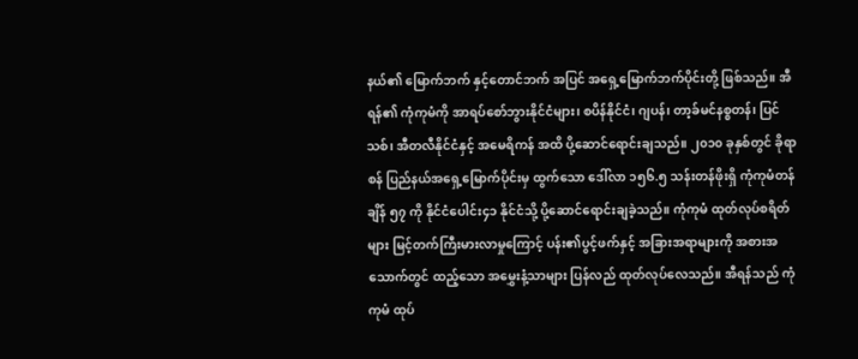နယ်၏ မြောက်ဘက် နှင့်တောင်ဘက် အပြင် အရှေ့မြောက်ဘက်ပိုင်းတို့ ဖြစ်သည်။ အီရန်၏ ကုံကုမံကို အာရပ်စော်ဘွားနိုင်ငံများ၊ စပိန်နိုင်ငံ၊ ဂျပန်၊ တာ့ခ်မင်နစ္စတန်၊ ပြင်သစ်၊ အီတလီနိုင်ငံနှင့် အမေရိကန် အထိ ပို့ဆောင်ရောင်းချသည်။ ၂၀၁၀ ခုနှစ်တွင် ခိုရာစန် ပြည်နယ်အရှေ့မြောက်ပိုင်းမှ ထွက်သော ဒေါ်လာ ၁၅၆.၅ သန်းတန်ဖိုးရှိ ကုံကုမံတန်ချိန် ၅၇ ကို နိုင်ငံပေါင်း၄၁ နိုင်ငံသို့ ပို့ဆောင်ရောင်းချခဲ့သည်။ ကုံကုမံ ထုတ်လုပ်စရိတ်များ မြင့်တက်ကြီးမားလာမှုကြောင့် ပန်း၏ပွင့်ဖက်နှင့် အခြားအရာများကို အစားအသောက်တွင် ထည့်သော အမွှေးနံ့သာများ ပြန်လည် ထုတ်လုပ်လေသည်။ အီရန်သည် ကုံကုမံ ထုပ်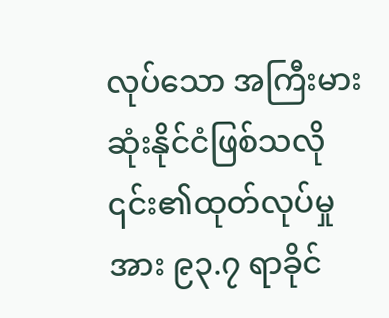လုပ်သော အကြီးမားဆုံးနိုင်ငံဖြစ်သလို ၎င်း၏ထုတ်လုပ်မှုအား ၉၃.၇ ရာခိုင်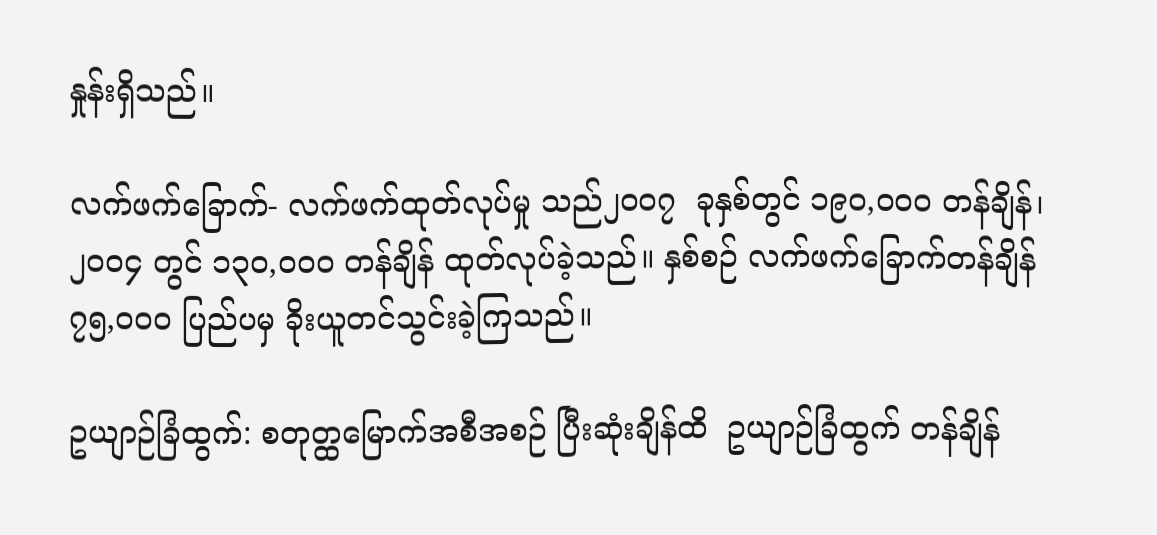နှုန်းရှိသည်။

လက်ဖက်ခြောက်- လက်ဖက်ထုတ်လုပ်မှု သည်၂၀၀၇  ခုနှစ်တွင် ၁၉၀,၀၀၀ တန်ချိန်၊ ၂၀၀၄ တွင် ၁၃၀,၀၀၀ တန်ချိန် ထုတ်လုပ်ခဲ့သည်။ နှစ်စဉ် လက်ဖက်ခြောက်တန်ချိန် ၇၅,၀၀၀ ပြည်ပမှ ခိုးယူတင်သွင်းခဲ့ကြသည်။

ဥယျာဉ်ခြံထွက်: စတုတ္ထမြောက်အစီအစဉ် ပြီးဆုံးချိန်ထိ  ဥယျာဉ်ခြံထွက် တန်ချိန်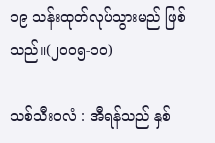၁၉ သန်းထုတ်လုပ်သွားမည် ဖြစ်သည်။(၂၀၀၅-၁၀)

သစ်သီး၀လံ : အီရန်သည် နှစ်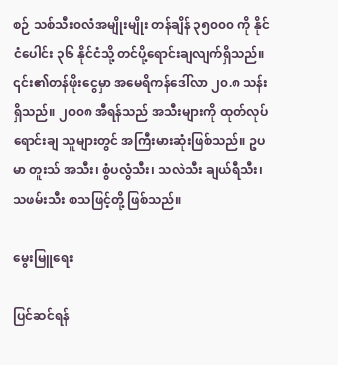စဉ် သစ်သီး၀လံအမျိုးမျိုး တန်ချိန် ၃၅၀၀၀ ကို နိုင်ငံပေါင်း ၃၆ နိုင်ငံသို့ တင်ပို့ရောင်းချလျက်ရှိသည်။ ၎င်း၏တန်ဖိုးငွေမှာ အမေရိကန်ဒေါ်လာ ၂၀.၈ သန်း ရှိသည်။ ၂၀၀၈ အီရန်သည် အသီးများကို ထုတ်လုပ်ရောင်းချ သူများတွင် အကြီးမားဆုံးဖြစ်သည်။ ဥပမာ တူးသ် အသီး၊ စွံပလွံသီး၊ သလဲသီး ချယ်ရီသီး၊ သဖမ်းသီး စသဖြင့်တို့ ဖြစ်သည်။

မွေးမြူရေး

ပြင်ဆင်ရန်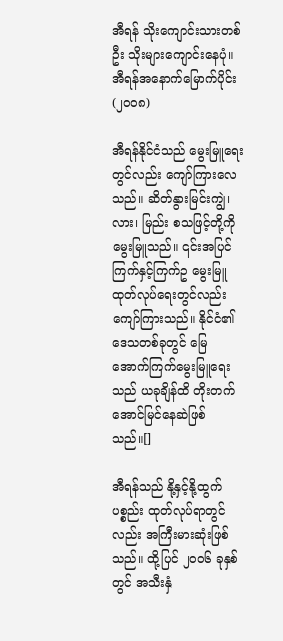အီရန် သိုးကျောင်းသားတစ်ဦး သိုးများကျောင်းနေပုံ။ အီရန်အနောက်မြောက်ပိုင်း (၂၀၀၈)

အီရန်နိုင်ငံသည် မွေးမြူရေးတွင်လည်း ကျော်ကြားလေသည်။ ဆိတ်နွားမြင်းကျွဲ၊ လား၊ မြည်း စသဖြင့်တို့ကို မွေးမြူသည်။ ၎င်းအပြင် ကြက်နှင့်ကြက်ဥ မွေးမြူထုတ်လုပ်ရေးတွင်လည်း ကျော်ကြားသည်။ နိုင်ငံ၏ဒေသတစ်ခုတွင် မြေအောက်ကြက်မွေးမြူရေးသည် ယခုချိန်ထိ တိုးတက်အောင်မြင်နေဆဲဖြစ်သည်။[]

အီရန်သည် နို့နှင့်နို့ထွက်ပစ္စည်း ထုတ်လုပ်ရာတွင်လည်း အကြီးမားဆုံးဖြစ်သည်။ ထို့ပြင် ၂၀၀၆ ခုနှစ်တွင် အသီးနှံ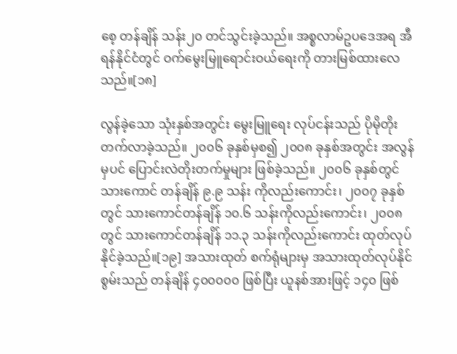စေ့ တန်ချိန် သန်း၂၀ တင်သွင်းခဲ့သည်။ အစ္စလာမ်ဥပဒေအရ အီရန်နိုင်ငံတွင် ဝက်မွေးမြူရောင်းဝယ်ရေးကို တားမြစ်ထားလေသည်။[၁၈]

လွန်ခဲ့သော သုံးနှစ်အတွင်း မွေးမြူရေး လုပ်ငန်းသည် ပိုမိုတိုးတက်လာခဲ့သည်။ ၂၀၀၆ ခုနှစ်မှစ၍ ၂၀၀၈ ခုနှစ်အတွင်း အလွန်မှပင် ပြောင်းလဲတိုးတက်မှုများ ဖြစ်ခဲ့သည်။ ၂၀၀၆ ခုနှစ်တွင် သားကောင် တန်ချိန် ၉.၉ သန်း ကိုလည်းကောင်း၊ ၂၀၀၇ ခုနှစ်တွင် သားကောင်တန်ချိန် ၁၀.၆ သန်းကိုလည်းကောင်း၊ ၂၀၀၈ တွင် သားကောင်တန်ချိန် ၁၁.၃ သန်းကိုလည်းကောင်း ထုတ်လုပ်နိုင်ခဲ့သည်။[၁၉] အသားထုတ် စက်ရုံများမှ အသားထုတ်လုပ်နိုင်စွမ်းသည် တန်ချိန် ၄၀၀၀၀၀ ဖြစ်ပြီး ယူနစ်အားဖြင့် ၁၄၀ ဖြစ်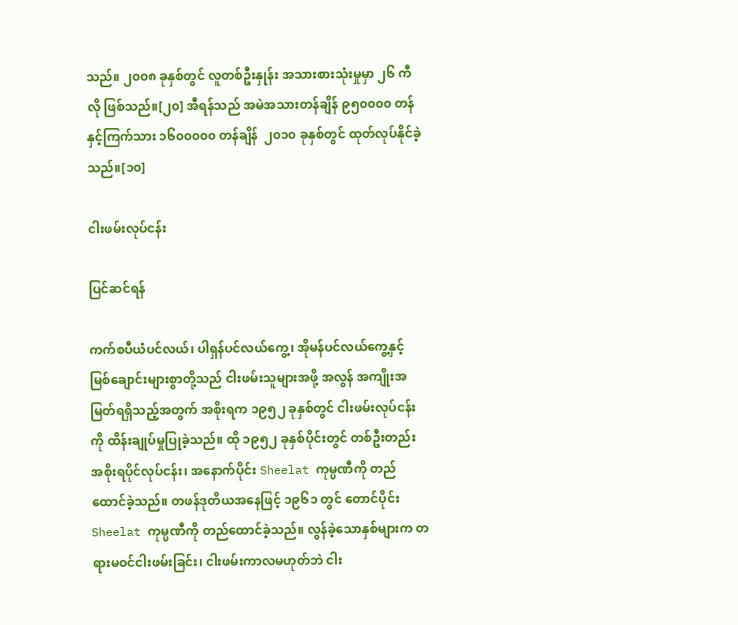သည်။ ၂၀၀၈ ခုနှစ်တွင် လူတစ်ဦးနှုန်း အသားစားသုံးမှုမှာ ၂၆ ကီလို ဖြစ်သည်။[၂၀] အီရန်သည် အမဲအသားတန်ချိန် ၉၅၀၀၀၀ တန် နှင့်ကြက်သား ၁၆၀၀၀၀၀ တန်ချိန်  ၂၀၁၀ ခုနှစ်တွင် ထုတ်လုပ်နိုင်ခဲ့သည်။[၁၀]

ငါးဖမ်းလုပ်ငန်း

ပြင်ဆင်ရန်

ကက်စပီယံပင်လယ်၊ ပါရှန်ပင်လယ်ကွေ့၊ အိုမန်ပင်လယ်ကွေ့နှင့် မြစ်ချောင်းများစွာတို့သည် ငါးဖမ်းသူများအဖို့ အလွန် အကျိုးအမြတ်ရရှိသည့်အတွက် အစိုးရက ၁၉၅၂ ခုနှစ်တွင် ငါးဖမ်းလုပ်ငန်းကို ထိန်းချုပ်မှုပြုခဲ့သည်။ ထို ၁၉၅၂ ခုနှစ်ပိုင်းတွင် တစ်ဦးတည်း အစိုးရပိုင်လုပ်ငန်း၊ အနောက်ပိုင်း Sheelat ကုမ္ပဏီကို တည်ထောင်ခဲ့သည်။ တဖန်ဒုတိယအနေဖြင့် ၁၉၆၁ တွင် တောင်ပိုင်း Sheelat ကုမ္ပဏီကို တည်ထောင်ခဲ့သည်။ လွန်ခဲ့သောနှစ်များက တရားမဝင်ငါးဖမ်းခြင်း၊ ငါးဖမ်းကာလမဟုတ်ဘဲ ငါး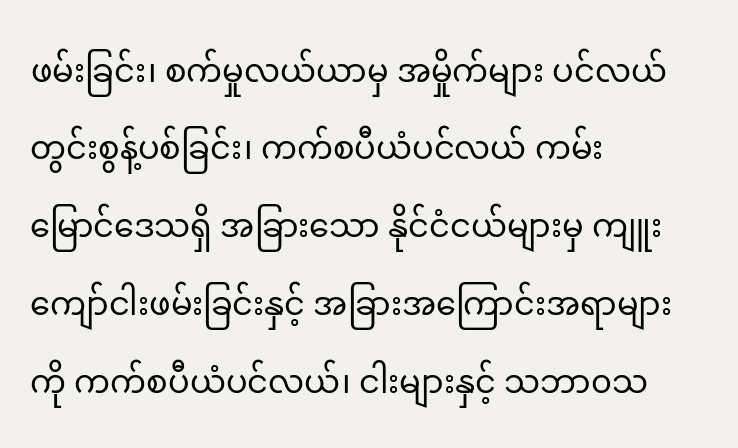ဖမ်းခြင်း၊ စက်မှုလယ်ယာမှ အမှိုက်များ ပင်လယ်တွင်းစွန့်ပစ်ခြင်း၊ ကက်စပီယံပင်လယ် ကမ်းမြောင်ဒေသရှိ အခြားသော နိုင်ငံငယ်များမှ ကျူးကျော်ငါးဖမ်းခြင်းနှင့် အခြားအကြောင်းအရာများကို ကက်စပီယံပင်လယ်၊ ငါးများနှင့် သဘာ၀သ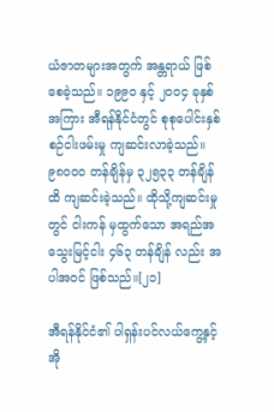ယံဇာတများအတွက် အန္တရာယ် ဖြစ်စေခဲ့သည်။ ၁၉၉၀ နှင့် ၂၀၀၄ ခုနှစ်အကြား အီရန်နိုင်ငံတွင် စုစုပေါင်းနှစ်စဉ်ငါးဖမ်းမှု ကျဆင်းလာခဲ့သည်။ ၉၈၀၀၀ တန်ချိန်မှ ၃၂၅၃၃ တန်ချိန်ထိ ကျဆင်းခဲ့သည်။ ထိုသို့ကျဆင်းမှုတွင် ငါးကန် မှထွက်သော အရည်အသွေးမြင့်ငါး ၄၆၃ တန်ချိန် လည်း အပါအဝင် ဖြစ်သည်။[၂၁]

အီရန်နိုင်ငံ၏ ပါရှန်းပင်လယ်ကွေ့နှင့် အို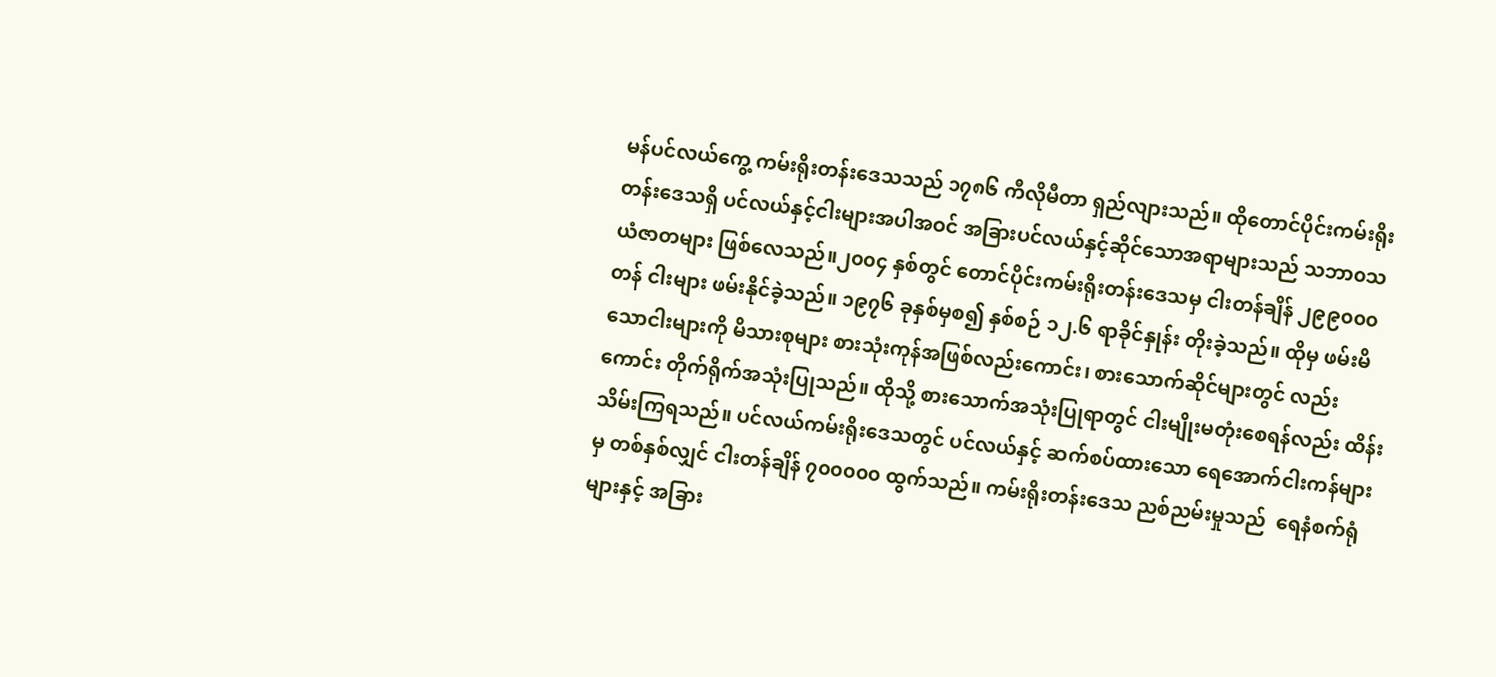မန်ပင်လယ်ကွေ့ ကမ်းရိုးတန်းဒေသသည် ၁၇၈၆ ကီလိုမီတာ ရှည်လျားသည်။ ထိုတောင်ပိုင်းကမ်းရိုးတန်းဒေသရှိ ပင်လယ်နှင့်ငါးများအပါအဝင် အခြားပင်လယ်နှင့်ဆိုင်သောအရာများသည် သဘာ၀သယံဇာတများ ဖြစ်လေသည်။၂၀၀၄ နှစ်တွင် တောင်ပိုင်းကမ်းရိုးတန်းဒေသမှ ငါးတန်ချိန် ၂၉၉၀၀၀ တန် ငါးများ ဖမ်းနိုင်ခဲ့သည်။ ၁၉၇၆ ခုနှစ်မှစ၍ နှစ်စဉ် ၁၂.၆ ရာခိုင်နှုန်း တိုးခဲ့သည်။ ထိုမှ ဖမ်းမိသောငါးများကို မိသားစုများ စားသုံးကုန်အဖြစ်လည်းကောင်း၊ စားသောက်ဆိုင်များတွင် လည်းကောင်း တိုက်ရိုက်အသုံးပြုသည်။ ထိုသို့ စားသောက်အသုံးပြုရာတွင် ငါးမျိုးမတုံးစေရန်လည်း ထိန်းသိမ်းကြရသည်။ ပင်လယ်ကမ်းရိုးဒေသတွင် ပင်လယ်နှင့် ဆက်စပ်ထားသော ရေအောက်ငါးကန်များမှ တစ်နှစ်လျှင် ငါးတန်ချိန် ၇၀၀၀၀၀ ထွက်သည်။ ကမ်းရိုးတန်းဒေသ ညစ်ညမ်းမှုသည်  ရေနံစက်ရုံများနှင့် အခြား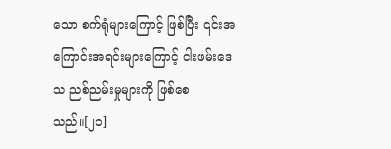သော စက်ရုံများကြောင့် ဖြစ်ပြီး ၎င်းအကြောင်းအရင်းများကြောင့် ငါးဖမ်းဒေသ ညစ်ညမ်းမှုများကို ဖြစ်စေသည်။[၂၁]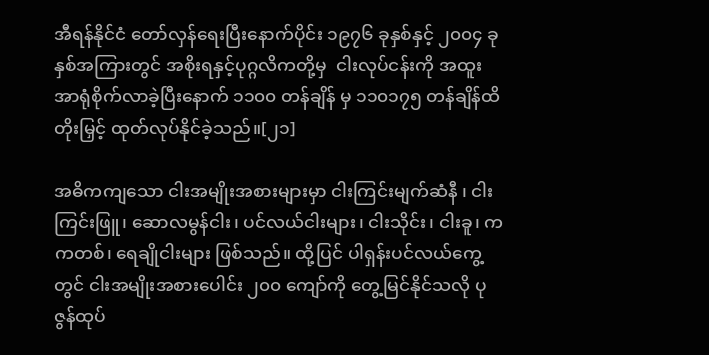အီရန်နိုင်ငံ တော်လှန်ရေးပြီးနောက်ပိုင်း ၁၉၇၆ ခုနှစ်နှင့် ၂၀၀၄ ခုနှစ်အကြားတွင် အစိုးရနှင့်ပုဂ္ဂလိကတို့မှ  ငါးလုပ်ငန်းကို အထူးအာရုံစိုက်လာခဲ့ပြီးနောက် ၁၁၀၀ တန်ချိန် မှ ၁၁၀၁၇၅ တန်ချိန်ထိ တိုးမြှင့် ထုတ်လုပ်နိုင်ခဲ့သည်။[၂၁]

အဓိကကျသော ငါးအမျိုးအစားများမှာ ငါးကြင်းမျက်ဆံနီ ၊ ငါးကြင်းဖြူ၊ ဆောလမွန်ငါး၊ ပင်လယ်ငါးများ၊ ငါးသိုင်း၊ ငါးခူ၊ ကကတစ်၊ ရေချိုငါးများ ဖြစ်သည်။ ထို့ပြင် ပါရှန်းပင်လယ်ကွေ့တွင် ငါးအမျိုးအစားပေါင်း ၂၀၀ ကျော်ကို တွေ့မြင်နိုင်သလို ပုဇွန်ထုပ်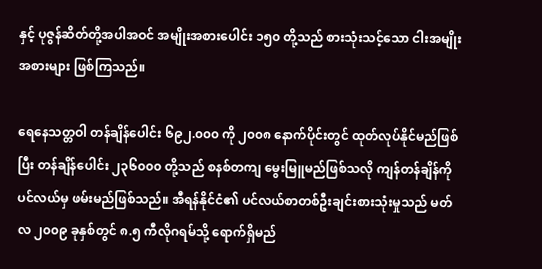နှင့် ပုဇွန်ဆိတ်တို့အပါအဝင် အမျိုးအစားပေါင်း ၁၅၀ တို့သည် စားသုံးသင့်သော ငါးအမျိုးအစားများ ဖြစ်ကြသည်။

ရေနေသတ္တဝါ တန်ချိန်ပေါင်း ၆၉၂.၀၀၀ ကို ၂၀၀၈ နောက်ပိုင်းတွင် ထုတ်လုပ်နိုင်မည်ဖြစ်ပြီး တန်ချိန်ပေါင်း ၂၃၆၀၀၀ တို့သည် စနစ်တကျ မွေးမြူမည်ဖြစ်သလို ကျန်တန်ချိန်ကို ပင်လယ်မှ ဖမ်းမည်ဖြစ်သည်။ အီရန်နိုင်ငံ၏ ပင်လယ်စာတစ်ဦးချင်းစားသုံးမှုသည် မတ်လ ၂၀၀၉ ခုနှစ်တွင် ၈.၅ ကီလိုဂရမ်သို့ ရောက်ရှိမည်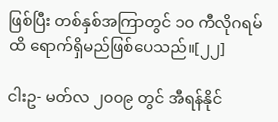ဖြစ်ပြီး တစ်နှစ်အကြာတွင် ၁၀ ကီလိုဂရမ်ထိ ရောက်ရှိမည်ဖြစ်ပေသည်။[၂၂]

ငါးဥ- မတ်လ ၂၀၀၉ တွင် အီရန်နိုင်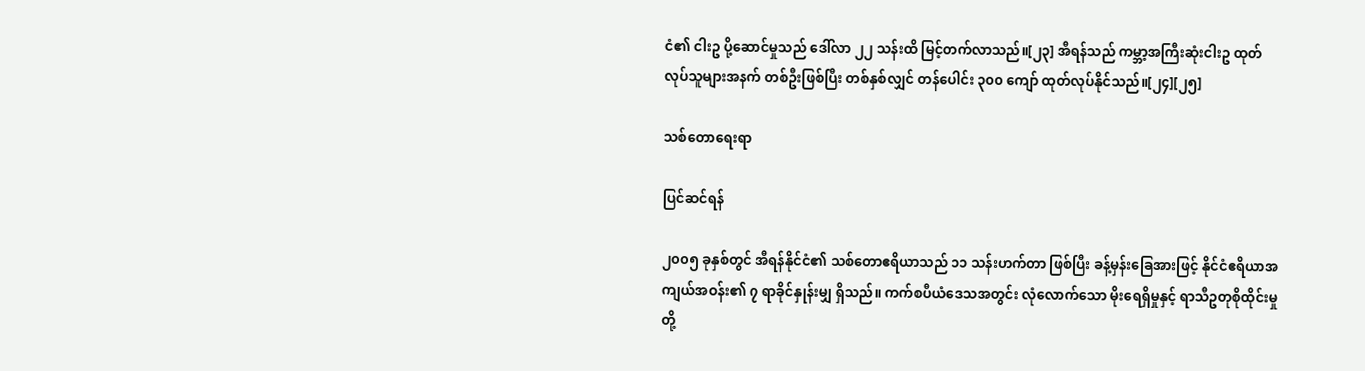ငံ၏ ငါးဥ ပို့ဆောင်မှုသည် ဒေါ်လာ ၂၂ သန်းထိ မြင့်တက်လာသည်။[၂၃] အီရန်သည် ကမ္ဘာ့အကြီးဆုံးငါးဥ ထုတ်လုပ်သူများအနက် တစ်ဦးဖြစ်ပြီး တစ်နှစ်လျှင် တန်ပေါင်း ၃၀၀ ကျော် ထုတ်လုပ်နိုင်သည်။[၂၄][၂၅]

သစ်တောရေးရာ

ပြင်ဆင်ရန်

၂၀၀၅ ခုနှစ်တွင် အီရန်နိုင်ငံ၏ သစ်တောဧရိယာသည် ၁၁ သန်းဟက်တာ ဖြစ်ပြီး ခန့်မှန်းခြေအားဖြင့် နိုင်ငံဧရိယာအကျယ်အဝန်း၏ ၇ ရာခိုင်နှုန်းမျှ ရှိသည်။ ကက်စပီယံဒေသအတွင်း လုံလောက်သော မိုးရေရှိမှုနှင့် ရာသီဥတုစိုထိုင်းမှုတို့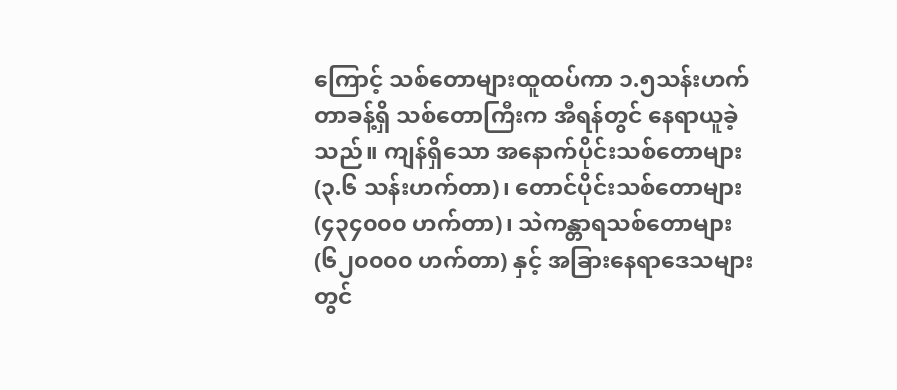ကြောင့် သစ်တောများထူထပ်ကာ ၁.၅သန်းဟက်တာခန့်ရှိ သစ်တောကြီးက အီရန်တွင် နေရာယူခဲ့သည်။ ကျန်ရှိသော အနောက်ပိုင်းသစ်တောများ (၃.၆ သန်းဟက်တာ)၊ တောင်ပိုင်းသစ်တောများ (၄၃၄၀၀၀ ဟက်တာ)၊ သဲကန္တာရသစ်တောများ (၆၂၀၀၀၀ ဟက်တာ) နှင့် အခြားနေရာဒေသများတွင်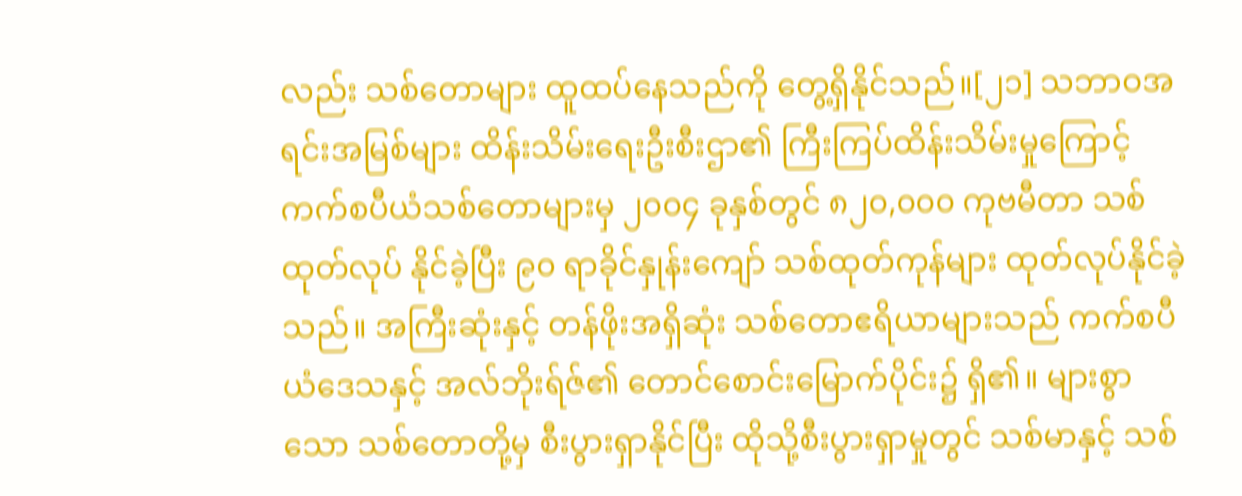လည်း သစ်တောများ ထူထပ်နေသည်ကို တွေ့ရှိနိုင်သည်။[၂၁] သဘာဝအရင်းအမြစ်များ ထိန်းသိမ်းရေးဦးစီးဌာ၏ ကြီးကြပ်ထိန်းသိမ်းမှုကြောင့် ကက်စပီယံသစ်တောများမှ ၂၀၀၄ ခုနှစ်တွင် ၈၂၀,၀၀၀ ကုဗမီတာ သစ်ထုတ်လုပ် နိုင်ခဲ့ပြီး ၉၀ ရာခိုင်နှုန်းကျော် သစ်ထုတ်ကုန်များ ထုတ်လုပ်နိုင်ခဲ့သည်။ အကြီးဆုံးနှင့် တန်ဖိုးအရှိဆုံး သစ်တောဧရိယာများသည် ကက်စပီယံဒေသနှင့် အလ်ဘိုးရ်ဇ်၏ တောင်စောင်းမြောက်ပိုင်း၌ ရှိ၏။ များစွာသော သစ်တောတို့မှ စီးပွားရှာနိုင်ပြီး ထိုသို့စီးပွားရှာမှုတွင် သစ်မာနှင့် သစ်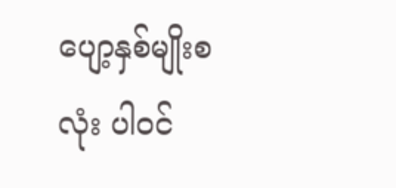ပျော့နှစ်မျိုးစလုံး ပါဝင်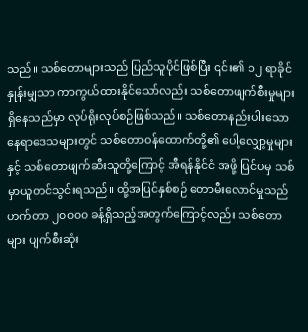သည်။ သစ်တောများသည် ပြည်သူပိုင်ဖြစ်ပြီး ၎င်း၏ ၁၂ ရာခိုင်နှုန်းမျှသာ ကာကွယ်ထားနိုင်သော်လည်း သစ်တောဖျက်စီးမှုများ ရှိနေသည်မှာ လုပ်ရိုးလုပ်စဉ်ဖြစ်သည်။ သစ်တောနည်းပါးသော နေရာဒေသများတွင် သစ်တောဝန်ထောက်တို့၏ ပေါ့လျှော့မှုများနှင့် သစ်တောဖျက်ဆီးသူတို့ကြောင့် အီရန်နိုင်ငံ အဖို့ ပြင်ပမှ သစ် မှာယူတင်သွင်းရသည်။ ထို့အပြင်နှစ်စဉ် တောမီးလောင်မှုသည် ဟက်တာ ၂၀၀၀၀ ခန့်ရှိသည့်အတွက်ကြောင့်လည်း သစ်တောများ ပျက်စီးဆုံး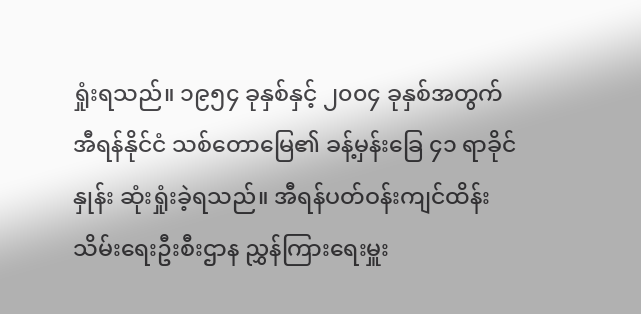ရှုံးရသည်။ ၁၉၅၄ ခုနှစ်နှင့် ၂၀၀၄ ခုနှစ်အတွက် အီရန်နိုင်ငံ သစ်တောမြေ၏ ခန့်မှန်းခြေ ၄၁ ရာခိုင်နှုန်း ဆုံးရှုံးခဲ့ရသည်။ အီရန်ပတ်ဝန်းကျင်ထိန်းသိမ်းရေးဦးစီးဌာန ညွှန်ကြားရေးမှူး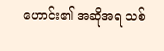ဟောင်း၏ အဆိုအရ သစ်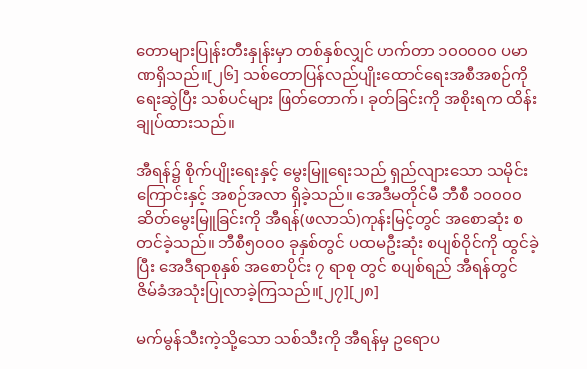တောများပြုန်းတီးနှုန်းမှာ တစ်နှစ်လျှင် ဟက်တာ ၁၀၀၀၀၀ ပမာဏရှိသည်။[၂၆] သစ်တောပြန်လည်ပျိုးထောင်ရေးအစီအစဉ်ကို ရေးဆွဲပြီး သစ်ပင်များ ဖြတ်တောက်၊ ခုတ်ခြင်းကို အစိုးရက ထိန်းချုပ်ထားသည်။

အီရန်၌ စိုက်ပျိုးရေးနှင့် မွေးမြူရေးသည် ရှည်လျားသော သမိုင်းကြောင်းနှင့် အစဉ်အလာ ရှိခဲ့သည်။ အေဒီမတိုင်မီ ဘီစီ ၁၀၀၀၀ ဆိတ်မွေးမြူခြင်းကို အီရန်(ဖလာသ်)ကုန်းမြင့်တွင် အစောဆုံး စတင်ခဲ့သည်။ ဘီစီ၅၀၀၀ ခုနှစ်တွင် ပထမဦးဆုံး စပျစ်ဝိုင်ကို ထွင်ခဲ့ပြီး အေဒီရာစုနှစ် အစောပိုင်း ၇ ရာစု တွင် စပျစ်ရည် အီရန်တွင် ဇိမ်ခံအသုံးပြုလာခဲ့ကြသည်။[၂၇][၂၈]

မက်မွန်သီးကဲ့သို့သော သစ်သီးကို အီရန်မှ ဥရောပ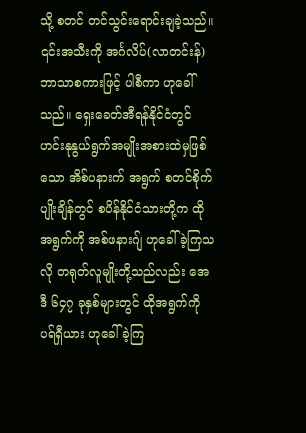သို့ စတင် တင်သွင်းရောင်းချခဲ့သည်။ ၎င်းအသီးကို အင်္ဂလိပ်(လာတင်းန်)ဘာသာစကားဖြင့် ပါစီကာ ဟုခေါ်သည်။ ရှေးခေတ်အီရန်နိုင်ငံတွင် ဟင်းနုနွယ်ရွက်အမျိုးအစားထဲမှဖြစ်သော အိစ်ပနားက် အရွက် စတင်စိုက်ပျိုးချိန်တွင် စပိန်နိုင်ငံသားတို့က ထိုအရွက်ကို အစ်ဖနားဂျ် ဟုခေါ်ခဲ့ကြသလို တရုတ်လူမျိုးတို့သည်လည်း အေဒီ ၆၄၇ ခုနှစ်များတွင် ထိုအရွက်ကို ပရ်ရှီယား ဟုခေါ်ခဲ့ကြ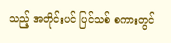သည့် အတိုင်းပင် ပြင်သစ် စကားတွင်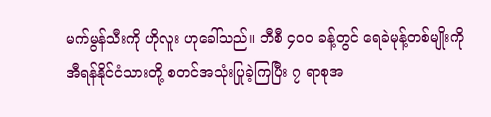မက်မွန်သီးကို ဟိုလူး ဟုခေါ်သည်။ ဘီစီ ၄၀၀ ခန့်တွင် ရေခဲမုန့်တစ်မျိုးကို အီရန်နိုင်ငံသားတို့ စတင်အသုံးပြုခဲ့ကြပြီး ၇ ရာစုအ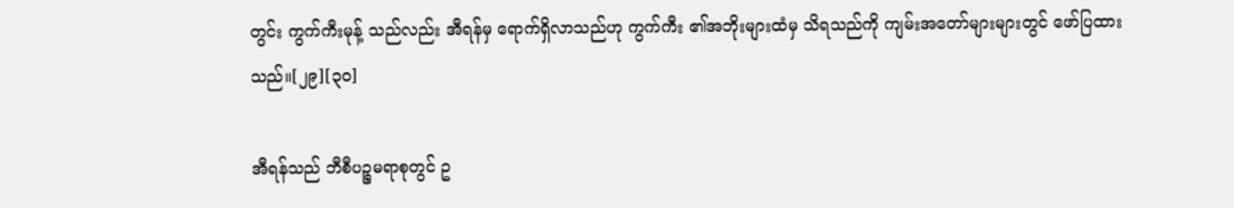တွင်း ကွက်ကီးမုန့် သည်လည်း အီရန်မှ ရောက်ရှိလာသည်ဟု ကွက်ကီး ၏အဘိုးများထံမှ သိရသည်ကို ကျမ်းအတော်များများတွင် ဖော်ပြထားသည်။[၂၉][၃၀]

အီရန်သည် ဘီစီပဉ္စမရာစုတွင် ဥ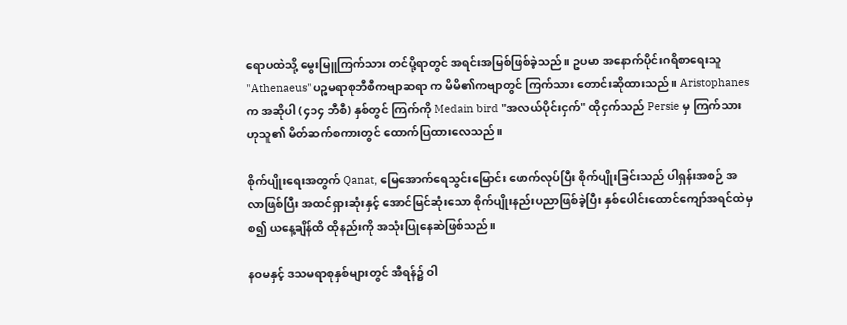ရောပထဲသို့ မွေးမြူကြက်သား တင်ပို့ရာတွင် အရင်းအမြစ်ဖြစ်ခဲ့သည်။ ဥပမာ အနောက်ပိုင်းဂရိစာရေးသူ "Athenaeus"ပဉ္စမရာစုဘီစီကဗျာဆရာ က မိမိ၏ကဗျာတွင် ကြက်သား တောင်းဆိုထားသည်။ Aristophanes က အဆိုပါ (၄၁၄ ဘီစီ) နှစ်တွင် ကြက်ကို Medain bird "အလယ်ပိုင်းငှက်" ထိုငှက်သည် Persie မှ ကြက်သား ဟုသူ၏ မိတ်ဆက်စကားတွင် ထောက်ပြထားလေသည်။

စိုက်ပျိုးရေးအတွက် Qanat, မြေအောက်ရေသွင်းမြောင်း ဖောက်လုပ်ပြီး စိုက်ပျိုးခြင်းသည် ပါရှန်းအစဉ် အလာဖြစ်ပြီး အထင်ရှားဆုံးနှင့် အောင်မြင်ဆုံးသော စိုက်ပျိုးနည်းပညာဖြစ်ခဲ့ပြီး နှစ်ပေါင်းထောင်ကျော်အရင်ထဲမှ စ၍ ယနေ့ချိန်ထိ ထိုနည်းကို အသုံးပြုနေဆဲဖြစ်သည်။

နဝမနှင့် ဒသမရာစုနှစ်များတွင် အီရန်၌ ဝါ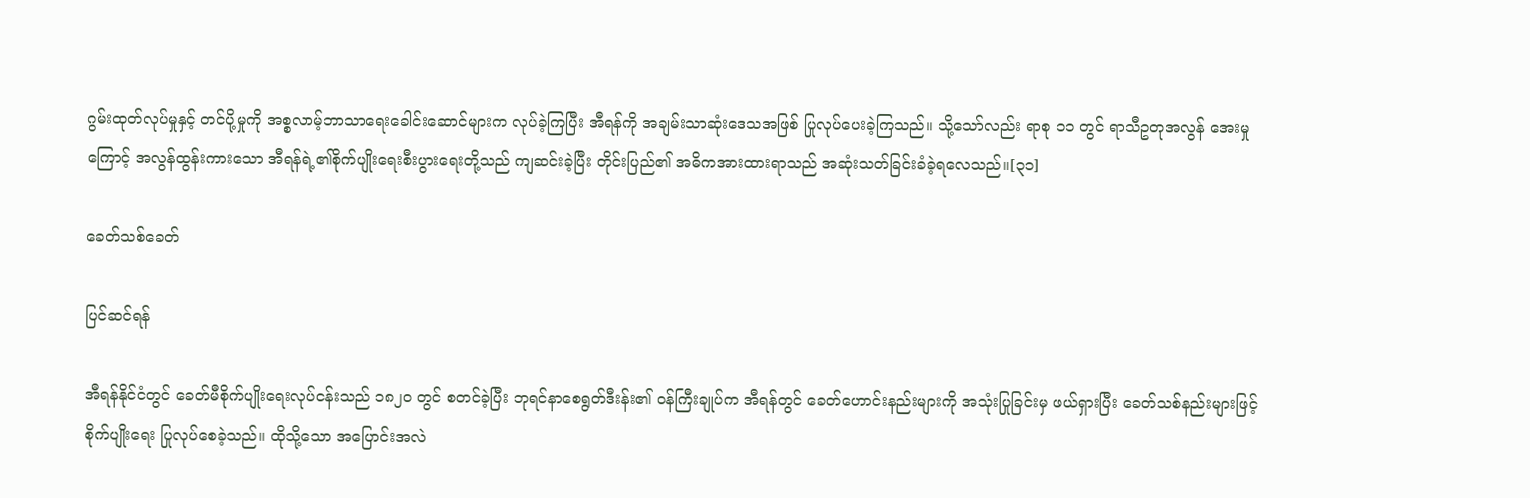ဂွမ်းထုတ်လုပ်မှုနှင့် တင်ပို့မှုကို အစ္စလာမ့်ဘာသာရေးခေါင်းဆောင်များက လုပ်ခဲ့ကြပြီး အီရန်ကို အချမ်းသာဆုံးဒေသအဖြစ် ပြုလုပ်ပေးခဲ့ကြသည်။ သို့သော်လည်း ရာစု ၁၁ တွင် ရာသီဥတုအလွန် အေးမှုကြောင့် အလွန်ထွန်းကားသော အီရန်ရဲ့၏စိုက်ပျိုးရေးစီးပွားရေးတို့သည် ကျဆင်းခဲ့ပြီး တိုင်းပြည်၏ အဓိကအားထားရာသည် အဆုံးသတ်ခြင်းခံခဲ့ရလေသည်။[၃၁]

ခေတ်သစ်ခေတ်

ပြင်ဆင်ရန်

အီရန်နိုင်ငံတွင် ခေတ်မီစိုက်ပျိုးရေးလုပ်ငန်းသည် ၁၈၂၀ တွင် စတင်ခဲ့ပြီး ဘုရင်နာစေရွတ်ဒီးန်း၏ ဝန်ကြီးချုပ်က အီရန်တွင် ခေတ်ဟောင်းနည်းများကို အသုံးပြုခြင်းမှ ဖယ်ရှားပြီး ခေတ်သစ်နည်းများဖြင့် စိုက်ပျိုးရေး ပြုလုပ်စေခဲ့သည်။ ထိုသို့သော အပြောင်းအလဲ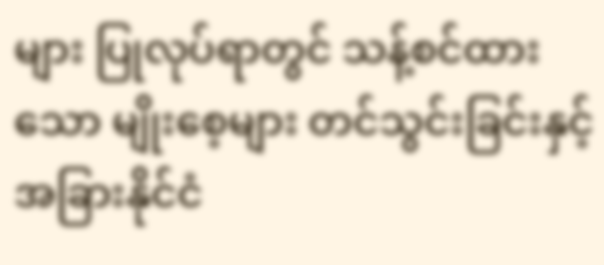များ ပြုလုပ်ရာတွင် သန့်စင်ထားသော မျိုးစေ့များ တင်သွင်းခြင်းနှင့် အခြားနိုင်ငံ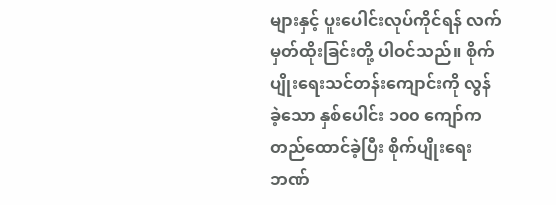များနှင့် ပူးပေါင်းလုပ်ကိုင်ရန် လက်မှတ်ထိုးခြင်းတို့ ပါဝင်သည်။ စိုက်ပျိုးရေးသင်တန်းကျောင်းကို လွန်ခဲ့သော နှစ်ပေါင်း ၁၀၀ ကျော်က တည်ထောင်ခဲ့ပြီး စိုက်ပျိုးရေးဘဏ်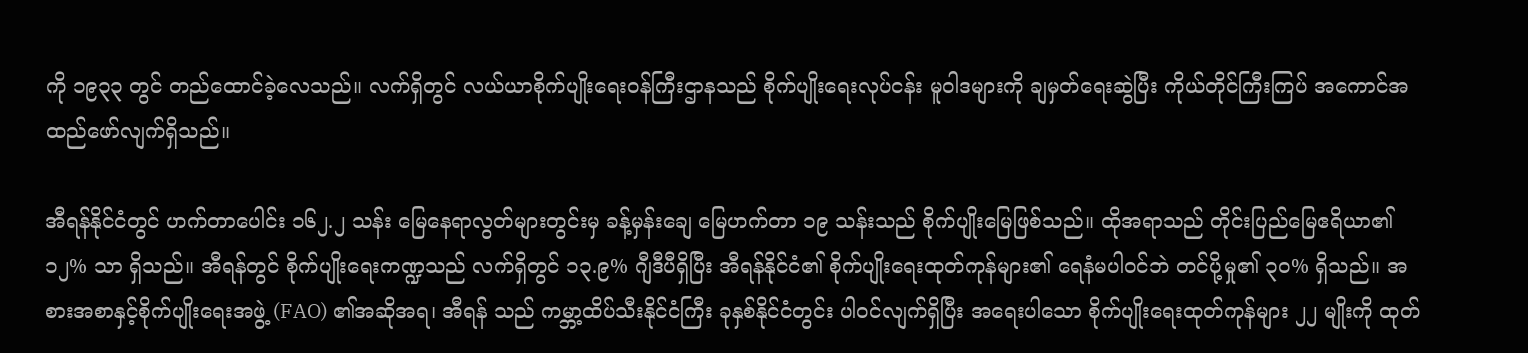ကို ၁၉၃၃ တွင် တည်ထောင်ခဲ့လေသည်။ လက်ရှိတွင် လယ်ယာစိုက်ပျိုးရေးဝန်ကြီးဌာနသည် စိုက်ပျိုးရေးလုပ်ငန်း မူဝါဒများကို ချမှတ်ရေးဆွဲပြီး ကိုယ်တိုင်ကြီးကြပ် အကောင်အထည်ဖော်လျက်ရှိသည်။

အီရန်နိုင်ငံတွင် ဟက်တာပေါင်း ၁၆၂.၂ သန်း မြေနေရာလွတ်များတွင်းမှ ခန့်မှန်းချေ မြေဟက်တာ ၁၉ သန်းသည် စိုက်ပျိုးမြေဖြစ်သည်။ ထိုအရာသည် တိုင်းပြည်မြေဧရိယာ၏ ၁၂% သာ ရှိသည်။ အီရန်တွင် စိုက်ပျိုးရေးကဏ္ဍသည် လက်ရှိတွင် ၁၃.၉% ဂျီဒီပီရှိပြီး အီရန်နိုင်ငံ၏ စိုက်ပျိုးရေးထုတ်ကုန်များ၏ ရေနံမပါဝင်ဘဲ တင်ပို့မှု၏ ၃၀% ရှိသည်။ အစားအစာနှင့်စိုက်ပျိုးရေးအဖွဲ့ (FAO) ၏အဆိုအရ၊ အီရန် သည် ကမ္ဘာ့ထိပ်သီးနိုင်ငံကြီး ခုနှစ်နိုင်ငံတွင်း ပါဝင်လျက်ရှိပြီး အရေးပါသော စိုက်ပျိုးရေးထုတ်ကုန်များ ၂၂ မျိုးကို ထုတ်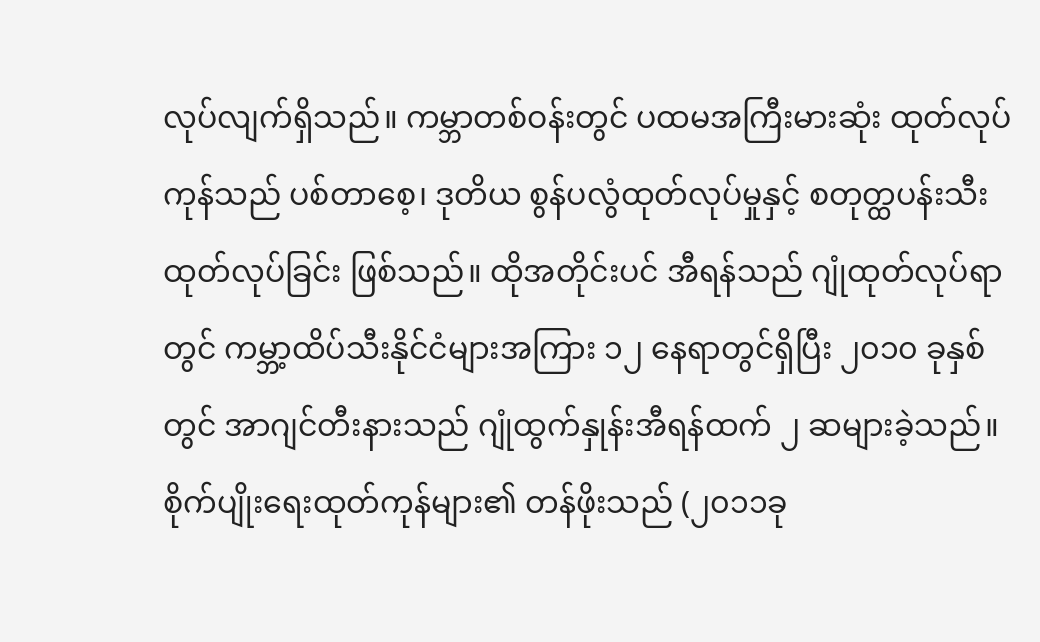လုပ်လျက်ရှိသည်။ ကမ္ဘာတစ်ဝန်းတွင် ပထမအကြီးမားဆုံး ထုတ်လုပ်ကုန်သည် ပစ်တာစေ့၊ ဒုတိယ စွန်ပလွံထုတ်လုပ်မှုနှင့် စတုတ္ထပန်းသီးထုတ်လုပ်ခြင်း ဖြစ်သည်။ ထိုအတိုင်းပင် အီရန်သည် ဂျုံထုတ်လုပ်ရာတွင် ကမ္ဘာ့ထိပ်သီးနိုင်ငံများအကြား ၁၂ နေရာတွင်ရှိပြီး ၂၀၁၀ ခုနှစ်တွင် အာဂျင်တီးနားသည် ဂျုံထွက်နှုန်းအီရန်ထက် ၂ ဆများခဲ့သည်။ စိုက်ပျိုးရေးထုတ်ကုန်များ၏ တန်ဖိုးသည် (၂၀၁၁ခု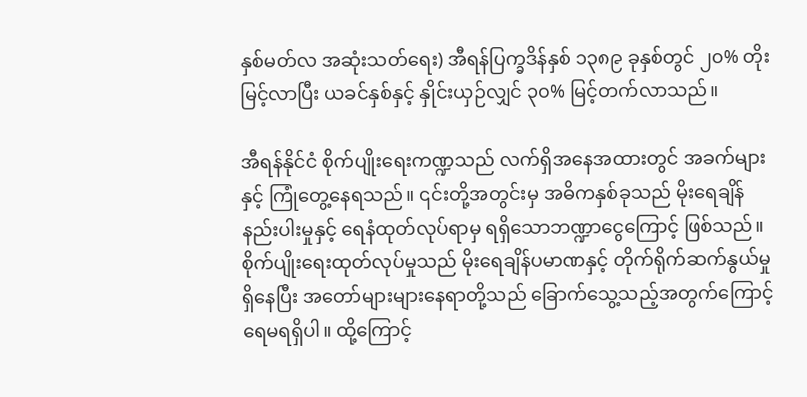နှစ်မတ်လ အဆုံးသတ်ရေး) အီရန်ပြက္ခဒိန်နှစ် ၁၃၈၉ ခုနှစ်တွင် ၂၀% တိုးမြင့်လာပြီး ယခင်နှစ်နှင့် နှိုင်းယှဉ်လျှင် ၃၀% မြင့်တက်လာသည်။

အီရန်နိုင်ငံ စိုက်ပျိုးရေးကဏ္ဍသည် လက်ရှိအနေအထားတွင် အခက်များနှင့် ကြုံတွေ့နေရသည်။ ၎င်းတို့အတွင်းမှ အဓိကနှစ်ခုသည် မိုးရေချိန်နည်းပါးမှုနှင့် ရေနံထုတ်လုပ်ရာမှ ရရှိသောဘဏ္ဍာငွေကြောင့် ဖြစ်သည်။ စိုက်ပျိုးရေးထုတ်လုပ်မှုသည် မိုးရေချိန်ပမာဏနှင့် တိုက်ရိုက်ဆက်နွယ်မှုရှိနေပြီး အတော်များများနေရာတို့သည် ခြောက်သွေ့သည့်အတွက်ကြောင့် ရေမရရှိပါ။ ထို့ကြောင့်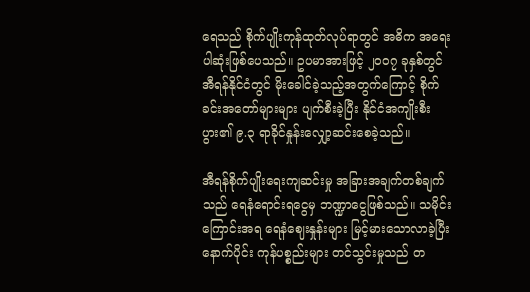ရေသည် စိုက်ပျိုးကုန်ထုတ်လုပ်ရာတွင် အဓိက အရေးပါဆုံးဖြစ်ပေသည်။ ဥပမာအားဖြင့် ၂၀၀၇ ခုနှစ်တွင် အီရန်နိုင်ငံတွင် မိုးခေါင်ခဲ့သည့်အတွက်ကြောင့် စိုက်ခင်းအတော်များများ ပျက်စီးခဲ့ပြီး နိုင်ငံအကျိုးစီးပွား၏ ၉.၃ ရာခိုင်နှုန်းလျှော့ဆင်းစေခဲ့သည်။

အီရန်စိုက်ပျိုးရေးကျဆင်းမှု အခြားအချက်တစ်ချက်သည် ရေနံရောင်းရငွေမှ ဘဏ္ဍာငွေဖြစ်သည်။ သမိုင်းကြောင်းအရ ရေနံဈေးနှုန်းများ မြင့်မားသောလာခဲ့ပြီးနောက်ပိုင်း ကုန်ပစ္စည်းများ တင်သွင်းမှုသည် တ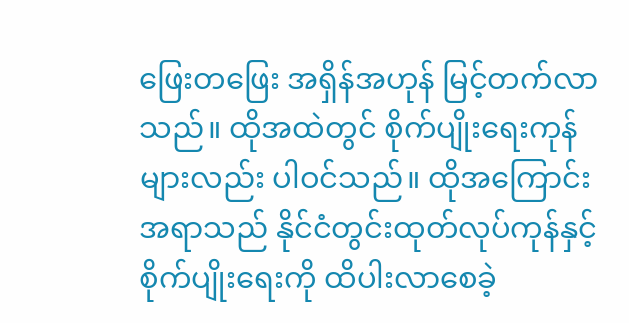ဖြေးတဖြေး အရှိန်အဟုန် မြင့်တက်လာသည်။ ထိုအထဲတွင် စိုက်ပျိုးရေးကုန်များလည်း ပါဝင်သည်။ ထိုအကြောင်းအရာသည် နိုင်ငံတွင်းထုတ်လုပ်ကုန်နှင့် စိုက်ပျိုးရေးကို ထိပါးလာစေခဲ့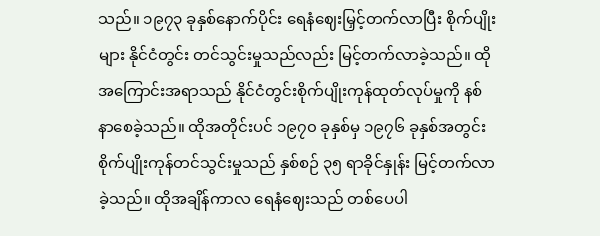သည်။ ၁၉၇၃ ခုနှစ်နောက်ပိုင်း ရေနံဈေးမြှင့်တက်လာပြီး စိုက်ပျိုးများ နိုင်ငံတွင်း တင်သွင်းမှုသည်လည်း မြင့်တက်လာခဲ့သည်။ ထိုအကြောင်းအရာသည် နိုင်ငံတွင်းစိုက်ပျိုးကုန်ထုတ်လုပ်မှုကို နစ်နာစေခဲ့သည်။ ထိုအတိုင်းပင် ၁၉၇၀ ခုနှစ်မှ ၁၉၇၆ ခုနှစ်အတွင်း စိုက်ပျိုးကုန်တင်သွင်းမှုသည် နှစ်စဉ် ၃၅ ရာခိုင်နှုန်း မြင့်တက်လာခဲ့သည်။ ထိုအချိန်ကာလ ရေနံဈေးသည် တစ်ပေပါ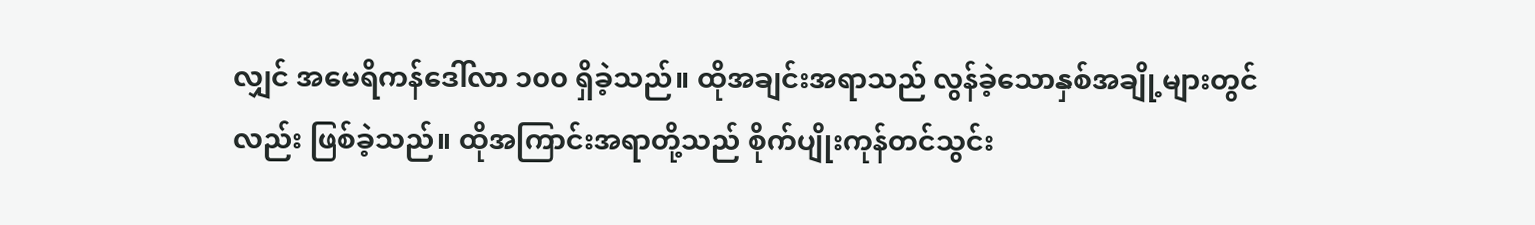လျှင် အမေရိကန်ဒေါ်လာ ၁၀၀ ရှိခဲ့သည်။ ထိုအချင်းအရာသည် လွန်ခဲ့သောနှစ်အချို့များတွင်လည်း ဖြစ်ခဲ့သည်။ ထိုအကြာင်းအရာတို့သည် စိုက်ပျိုးကုန်တင်သွင်း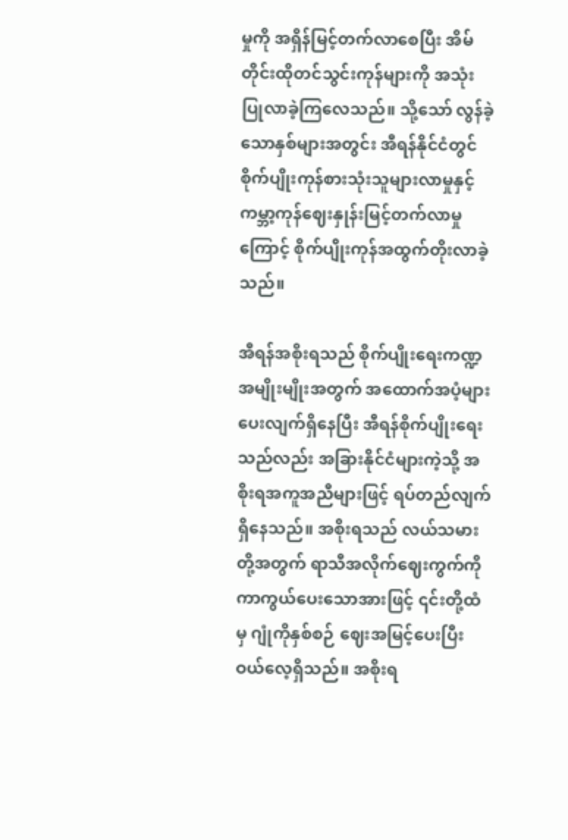မှုကို အရှိန်မြင့်တက်လာစေပြီး အိမ်တိုင်းထိုတင်သွင်းကုန်များကို အသုံးပြုလာခဲ့ကြလေသည်။ သို့သော် လွန်ခဲ့သောနှစ်များအတွင်း အီရန်နိုင်ငံတွင် စိုက်ပျိုးကုန်စားသုံးသူများလာမှုနှင့် ကမ္ဘာ့ကုန်ဈေးနှုန်းမြင့်တက်လာမှုကြောင့် စိုက်ပျိုးကုန်အထွက်တိုးလာခဲ့သည်။

အီရန်အစိုးရသည် စိုက်ပျိုးရေးကဏ္ဍအမျိုးမျိုးအတွက် အထောက်အပံ့များပေးလျက်ရှိနေပြီး အီရန်စိုက်ပျိုးရေးသည်လည်း အခြားနိုင်ငံများကဲ့သို့ အစိုးရအကူအညီများဖြင့် ရပ်တည်လျက်ရှိနေသည်။ အစိုးရသည် လယ်သမားတို့အတွက် ရာသီအလိုက်ဈေးကွက်ကို ကာကွယ်ပေးသောအားဖြင့် ၎င်းတို့ထံမှ ဂျုံကိုနှစ်စဉ် ဈေးအမြင့်ပေးပြီး ဝယ်လေ့ရှိသည်။ အစိုးရ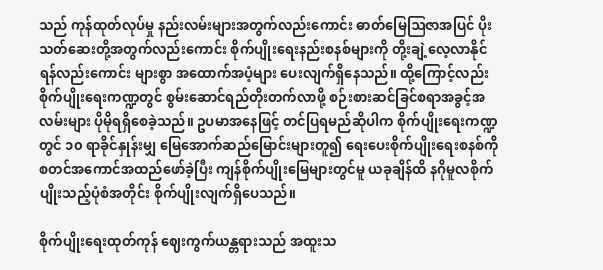သည် ကုန်ထုတ်လုပ်မှု နည်းလမ်းများအတွက်လည်းကောင်း ဓာတ်မြေဩဇာအပြင် ပိုးသတ်ဆေးတို့အတွက်လည်းကောင်း စိုက်ပျိုးရေးနည်းစနစ်များကို တို့းချဲ့လေ့လာနိုင်ရန်လည်းကောင်း များစွာ အထောက်အပံ့များ ပေးလျက်ရှိနေသည်။ ထို့ကြောင့်လည်း စိုက်ပျိုးရေးကဏ္ဍတွင် စွမ်းဆောင်ရည်တိုးတက်လာဖို့ စဉ်းစားဆင်ခြင်စရာအခွင့်အလမ်းများ ပိုမိုရရှိစေခဲ့သည်။ ဥပမာအနေဖြင့် တင်ပြရမည်ဆိုပါက စိုက်ပျိုးရေးကဏ္ဍတွင် ၁၀ ရာခိုင်နှုန်းမျှ မြေအောက်ဆည်မြောင်းများတူ၍ ရေးပေးစိုက်ပျိုးရေးစနစ်ကို စတင်အကောင်အထည်ဖော်ခဲ့ပြီး ကျန်စိုက်ပျိုးမြေများတွင်မူ ယခုချိန်ထိ နဂိုမူလစိုက်ပျိုးသည့်ပုံစံအတိုင်း စိုက်ပျိုးလျက်ရှိပေသည်။

စိုက်ပျိုးရေးထုတ်ကုန် ဈေးကွက်ယန္တရားသည် အထူးသ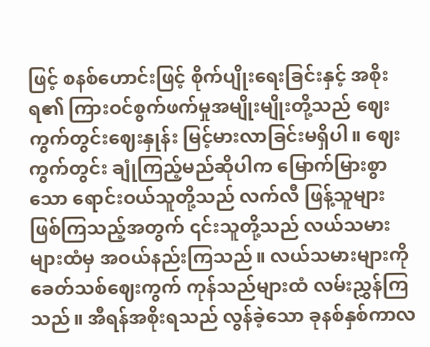ဖြင့် စနစ်ဟောင်းဖြင့် စိုက်ပျိုးရေးခြင်းနှင့် အစိုးရ၏ ကြားဝင်စွက်ဖက်မှုအမျိုးမျိုးတို့သည် ဈေးကွက်တွင်းဈေးနှုန်း မြင့်မားလာခြင်းမရှိပါ။ ဈေးကွက်တွင်း ချုံကြည့်မည်ဆိုပါက မြောက်မြားစွာသော ရောင်းဝယ်သူတို့သည် လက်လီ ဖြန့်သူများဖြစ်ကြသည့်အတွက် ၎င်းသူတို့သည် လယ်သမားများထံမှ အဝယ်နည်းကြသည်။ လယ်သမားများကို ခေတ်သစ်ဈေးကွက် ကုန်သည်များထံ လမ်းညွှန်ကြသည်။ အီရန်အစိုးရသည် လွန်ခဲ့သော ခုနစ်နှစ်ကာလ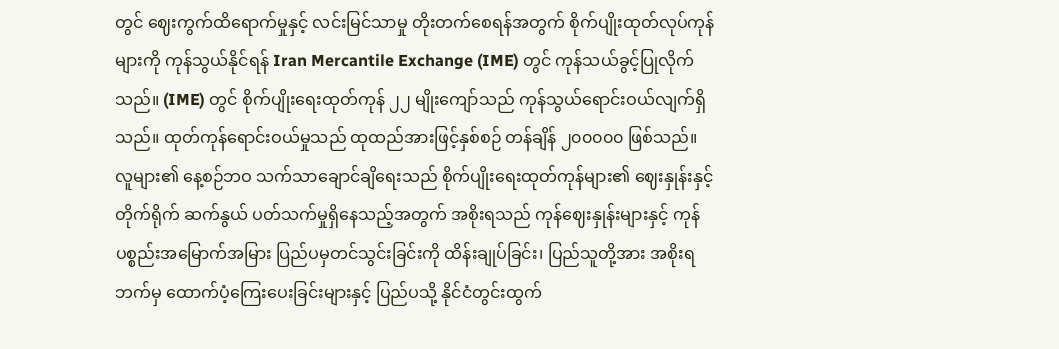တွင် ဈေးကွက်ထိရောက်မှုနှင့် လင်းမြင်သာမှု တိုးတက်စေရန်အတွက် စိုက်ပျိုးထုတ်လုပ်ကုန်များကို ကုန်သွယ်နိုင်ရန် Iran Mercantile Exchange (IME) တွင် ကုန်သယ်ခွင့်ပြုလိုက်သည်။ (IME) တွင် စိုက်ပျိုးရေးထုတ်ကုန် ၂၂ မျိုးကျော်သည် ကုန်သွယ်ရောင်းဝယ်လျက်ရှိသည်။ ထုတ်ကုန်ရောင်းဝယ်မှုသည် ထုထည်အားဖြင့်နှစ်စဉ် တန်ချိန် ၂၀၀၀၀၀ ဖြစ်သည်။ လူများ၏ နေ့စဉ်ဘဝ သက်သာချောင်ချိရေးသည် စိုက်ပျိုးရေးထုတ်ကုန်များ၏ ဈေးနှုန်းနှင့် တိုက်ရိုက် ဆက်နွယ် ပတ်သက်မှုရှိနေသည့်အတွက် အစိုးရသည် ကုန်ဈေးနှုန်းများနှင့် ကုန်ပစ္စည်းအမြောက်အမြား ပြည်ပမှတင်သွင်းခြင်းကို ထိန်းချုပ်ခြင်း၊ ပြည်သူတို့အား အစိုးရဘက်မှ ထောက်ပံ့ကြေးပေးခြင်းများနှင့် ပြည်ပသို့ နိုင်ငံတွင်းထွက်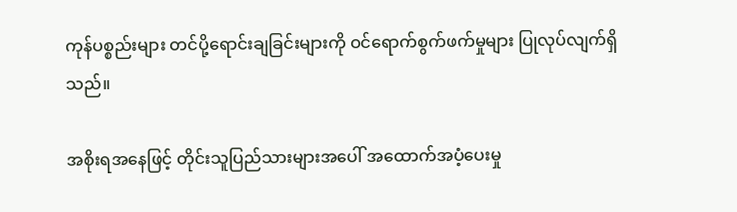ကုန်ပစ္စည်းများ တင်ပို့ရောင်းချခြင်းများကို ဝင်ရောက်စွက်ဖက်မှုများ ပြုလုပ်လျက်ရှိသည်။

အစိုးရအနေဖြင့် တိုင်းသူပြည်သားများအပေါ် အထောက်အပံ့ပေးမှု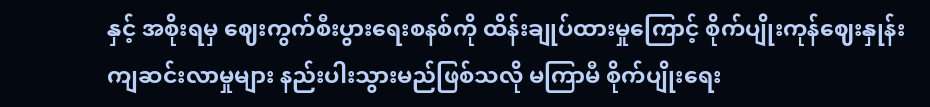နှင့် အစိုးရမှ ဈေးကွက်စီးပွားရေးစနစ်ကို ထိန်းချုပ်ထားမှုကြောင့် စိုက်ပျိုးကုန်ဈေးနှုန်း ကျဆင်းလာမှုများ နည်းပါးသွားမည်ဖြစ်သလို မကြာမီ စိုက်ပျိုးရေး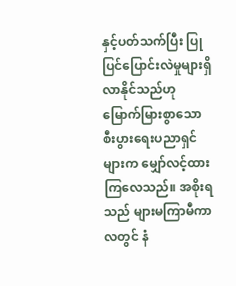နှင့်ပတ်သက်ပြီး ပြုပြင်ပြောင်းလဲမှုများရှိလာနိုင်သည်ဟု မြောက်မြားစွာသော စီးပွားရေးပညာရှင်များက မျှော်လင့်ထားကြလေသည်။ အစိုးရသည် များမကြာမီကာလတွင် နံ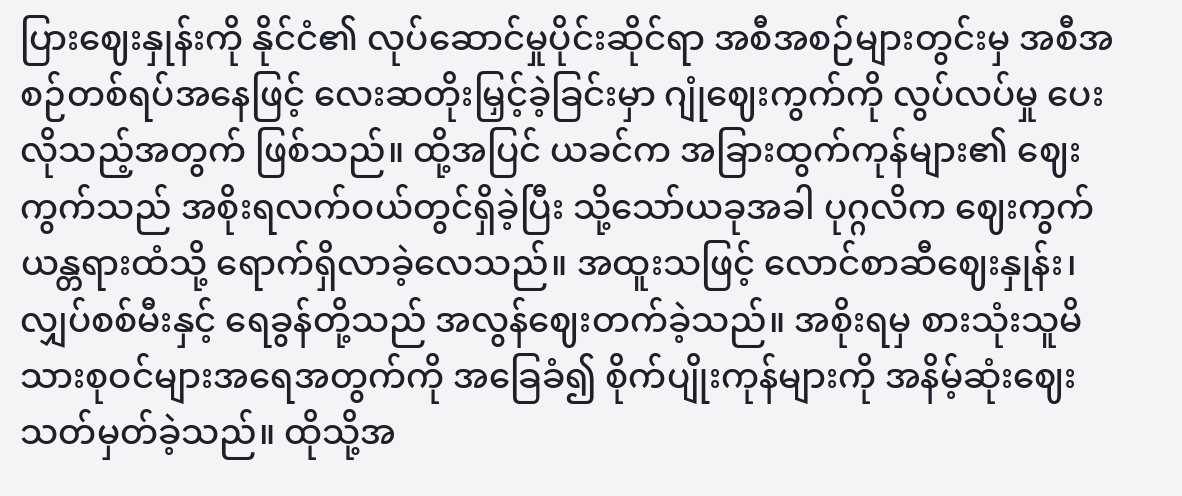ပြားဈေးနှုန်းကို နိုင်ငံ၏ လုပ်ဆောင်မှုပိုင်းဆိုင်ရာ အစီအစဉ်များတွင်းမှ အစီအစဉ်တစ်ရပ်အနေဖြင့် လေးဆတိုးမြှင့်ခဲ့ခြင်းမှာ ဂျုံဈေးကွက်ကို လွပ်လပ်မှု ပေးလိုသည့်အတွက် ဖြစ်သည်။ ထို့အပြင် ယခင်က အခြားထွက်ကုန်များ၏ ဈေးကွက်သည် အစိုးရလက်ဝယ်တွင်ရှိခဲ့ပြီး သို့သော်ယခုအခါ ပုဂ္ဂလိက ဈေးကွက်ယန္တရားထံသို့ ရောက်ရှိလာခဲ့လေသည်။ အထူးသဖြင့် လောင်စာဆီဈေးနှုန်း၊ လျှပ်စစ်မီးနှင့် ရေခွန်တို့သည် အလွန်ဈေးတက်ခဲ့သည်။ အစိုးရမှ စားသုံးသူမိသားစုဝင်များအရေအတွက်ကို အခြေခံ၍ စိုက်ပျိုးကုန်များကို အနိမ့်ဆုံးဈေးသတ်မှတ်ခဲ့သည်။ ထိုသို့အ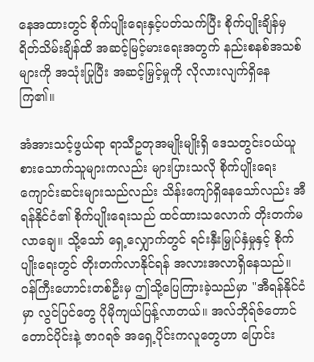နေအထားတွင် စိုက်ပျိုးရေးနှင့်ပတ်သက်ပြီး စိုက်ပျိုးချိန်မှ ရိတ်သိမ်းချိန်ထိ အဆင့်မြင့်မားရေးအတွက် နည်းစနစ်အသစ်များကို အသုံးပြုပြီး အဆင့်မြှင့်မှုကို လိုလားလျက်ရှိနေကြ၏။

အံအားသင့်ဖွယ်ရာ ရာသီဥတုအမျိုးမျိုးရှိ ဒေသတွင်းဝယ်ယူစားသောက်သူများကလည်း များပြားသလို စိုက်ပျိုးရေးကျောင်းဆင်းများသည်လည်း သိန်းကျော်ရှိနေသော်လည်း အီရန်နိုင်ငံ၏ စိုက်ပျိုးရေးသည် ထင်ထားသလောက် တိုးတက်မလာချေ။ သို့သော် ရှေ့လျှောက်တွင် ရင်းနှီးမြှုပ်နှံမှုနှင့် စိုက်ပျိုးရေးတွင် တိုးတက်လာနိုင်ရန် အလားအလာရှိနေသည်။ ဝန်ကြီးဟောင်းတစ်ဦးမှ ဤသို့ပြေကြားခဲ့သည်မှာ "အီရန်နိုင်ငံမှာ လွင်ပြင်တွေ ပိုမိုကျယ်ပြန့်လာတယ်။ အလ်ဘိုရ်ဇ်တောင် တောင်ပိုင်းနဲ့ ဇာဂရဇ် အရှေ့ပိုင်းကလူတွေဟာ ပြောင်း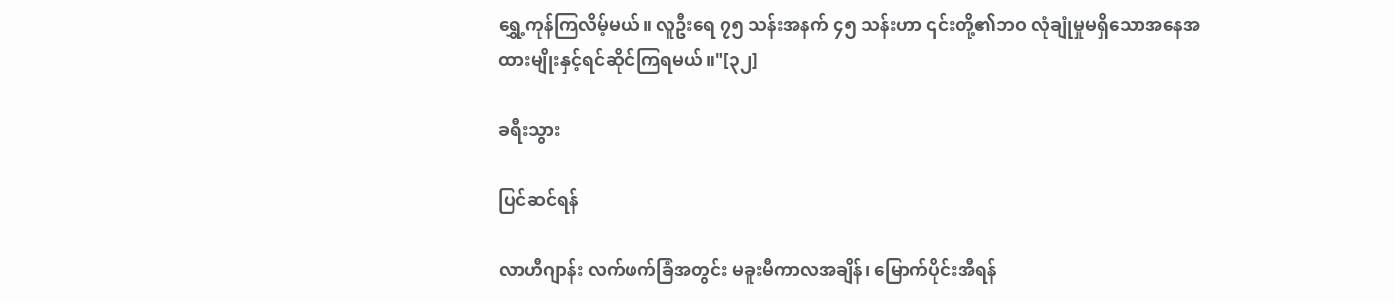ရွှေ့ကုန်ကြလိမ့်မယ်။ လူဦးရေ ၇၅ သန်းအနက် ၄၅ သန်းဟာ ၎င်းတို့၏ဘဝ လုံချုံမှုမရှိသောအနေအထားမျိုးနှင့်ရင်ဆိုင်ကြရမယ်။"[၃၂]

ခရီးသွား

ပြင်ဆင်ရန်

လာဟီဂျာန်း လက်ဖက်ခြံအတွင်း မခူးမီကာလအချိန်၊ မြောက်ပိုင်းအီရန်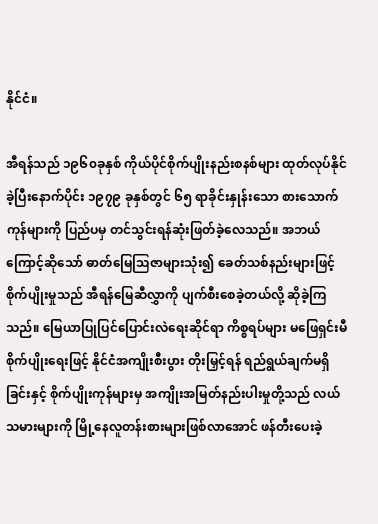နိုင်ငံ။

အီရန်သည် ၁၉၆၀ခုနှစ် ကိုယ်ပိုင်စိုက်ပျိုးနည်းစနစ်များ ထုတ်လုပ်နိုင်ခဲ့ပြီးနောက်ပိုင်း ၁၉၇၉ ခုနှစ်တွင် ၆၅ ရာခိုင်းနှုန်းသော စားသောက်ကုန်များကို ပြည်ပမှ တင်သွင်းရန်ဆုံးဖြတ်ခဲ့လေသည်။ အဘယ်ကြောင့်ဆိုသော် ဓာတ်မြေဩဇာများသုံး၍ ခေတ်သစ်နည်းများဖြင့် စိုက်ပျိုးမှုသည် အီရန်မြေဆီလွှာကို ပျက်စီးစေခဲ့တယ်လို့ ဆိုခဲ့ကြသည်။ မြေယာပြုပြင်ပြောင်းလဲရေးဆိုင်ရာ ကိစ္စရပ်များ မဖြေရှင်းမီ စိုက်ပျိုးရေးဖြင့် နိုင်ငံအကျိုးစီးပွား တိုးမြှင့်ရန် ရည်ရွယ်ချက်မရှိခြင်းနှင့် စိုက်ပျိုးကုန်များမှ အကျိုးအမြတ်နည်းပါးမှုတို့သည် လယ်သမားများကို မြို့နေလူတန်းစားများဖြစ်လာအောင် ဖန်တီးပေးခဲ့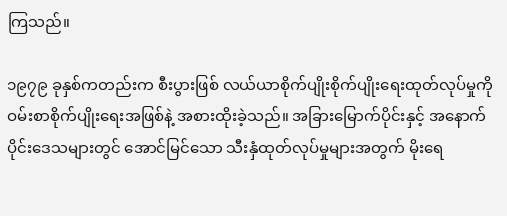ကြသည်။

၁၉၇၉ ခုနှစ်ကတည်းက စီးပွားဖြစ် လယ်ယာစိုက်ပျိုးစိုက်ပျိုးရေးထုတ်လုပ်မှုကို ဝမ်းစာစိုက်ပျိုးရေးအဖြစ်နဲ့ အစားထိုးခဲ့သည်။ အခြားမြောက်ပိုင်းနှင့် အနောက်ပိုင်းဒေသများတွင် အောင်မြင်သော သီးနှံထုတ်လုပ်မှုများအတွက် မိုးရေ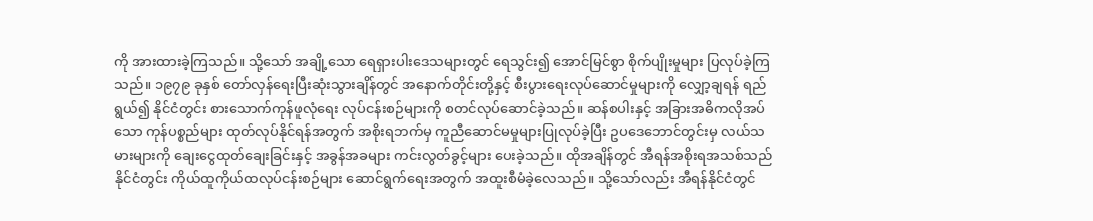ကို အားထားခဲ့ကြသည်။ သို့သော် အချို့သော ရေရှားပါးဒေသများတွင် ရေသွင်း၍ အောင်မြင်စွာ စိုက်ပျိုးမှုများ ပြလုပ်ခဲ့ကြသည်။ ၁၉၇၉ ခုနှစ် တော်လှန်ရေးပြီးဆုံးသွားချိန်တွင် အနောက်တိုင်းတို့နှင့် စီးပွားရေးလုပ်ဆောင်မှုများကို လျှော့ချရန် ရည်ရွယ်၍ နိုင်ငံတွင်း စားသောက်ကုန်ဖူလုံရေး လုပ်ငန်းစဉ်များကို စတင်လုပ်ဆောင်ခဲ့သည်။ ဆန်စပါးနှင့် အခြားအဓိကလိုအပ်သော ကုန်ပစ္စည်များ ထုတ်လုပ်နိုင်ရန်အတွက် အစိုးရဘက်မှ ကူညီဆောင်မမှုများပြုလုပ်ခဲ့ပြီး ဥပဒေဘောင်တွင်းမှ လယ်သမားများကို ချေးငွေထုတ်ချေးခြင်းနှင့် အခွန်အခများ ကင်းလွတ်ခွင့်များ ပေးခဲ့သည်။ ထိုအချိန်တွင် အီရန်အစိုးရအသစ်သည် နိုင်ငံတွင်း ကိုယ်ထူကိုယ်ထလုပ်ငန်းစဉ်များ ဆောင်ရွက်ရေးအတွက် အထူးစီမံခဲ့လေသည်။ သို့သော်လည်း အီရန်နိုင်ငံတွင်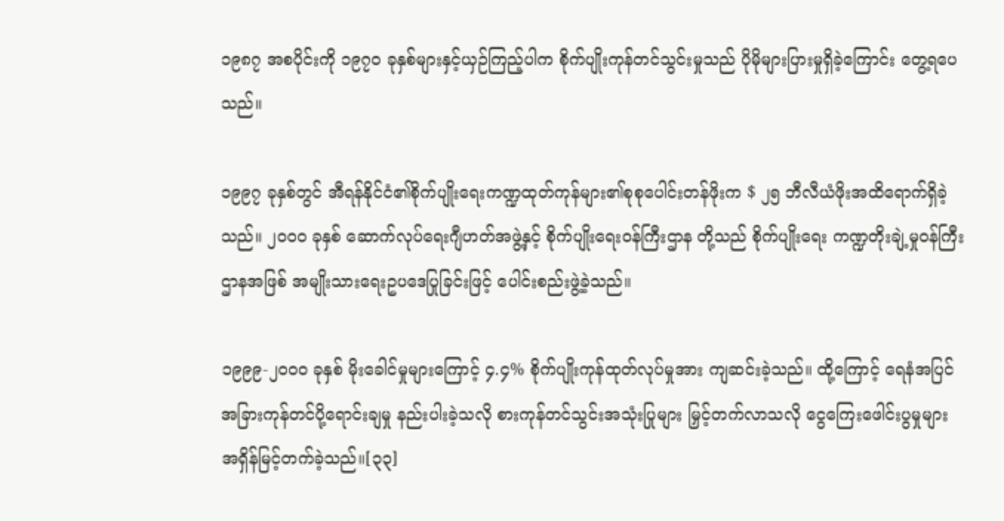၁၉၈၇ အစပိုင်းကို ၁၉၇၀ ခုနှစ်များနှင့်ယှဉ်ကြည့်ပါက စိုက်ပျိုးကုန်တင်သွင်းမှုသည် ပိုမိုများပြားမှုရှိခဲ့ကြောင်း တွေ့ရပေသည်။

၁၉၉၇ ခုနှစ်တွင် အီရန်နိုင်ငံ၏စိုက်ပျိုးရေးကဏ္ဍထုတ်ကုန်များ၏စုစုပေါင်းတန်ဖိုးက $ ၂၅ ဘီလီယံဖိုးအထိရောက်ရှိခဲ့သည်။ ၂၀၀၀ ခုနှစ် ဆောက်လုပ်ရေးဂျီဟတ်အဖွဲ့နှင့် စိုက်ပျိုးရေးဝန်ကြီးဌာန တို့သည် စိုက်ပျိုးရေး ကဏ္ဍတိုးချဲ့မှုဝန်ကြီးဌာနအဖြစ် အမျိုးသားရေးဥပဒေပြုခြင်းဖြင့် ပေါင်းစည်းဖွဲ့ခဲ့သည်။

၁၉၉၉-၂၀၀၀ ခုနှစ် မိုးခေါင်မှုများကြောင့် ၄.၄% စိုက်ပျိုးကုန်ထုတ်လုပ်မှုအား ကျဆင်းခဲ့သည်။ ထို့ကြောင့် ရေနံအပြင် အခြားကုန်တင်ပို့ရောင်းချမှု နည်းပါးခဲ့သလို စားကုန်တင်သွင်းအသုံးပြုများ မြှင့်တက်လာသလို ငွေကြေးဖေါင်းပွမှုများ အရှိန်မြင့်တက်ခဲ့သည်။[၃၃]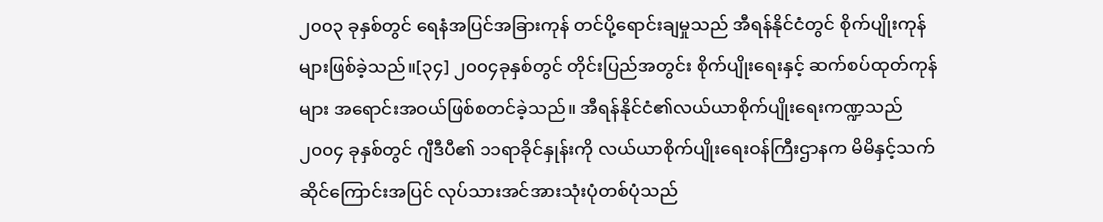၂၀၀၃ ခုနှစ်တွင် ရေနံအပြင်အခြားကုန် တင်ပို့ရောင်းချမှုသည် အီရန်နိုင်ငံတွင် စိုက်ပျိုးကုန်များဖြစ်ခဲ့သည်။[၃၄] ၂၀၀၄ခုနှစ်တွင် တိုင်းပြည်အတွင်း စိုက်ပျိုးရေးနှင့် ဆက်စပ်ထုတ်ကုန်များ အရောင်းအဝယ်ဖြစ်စတင်ခဲ့သည်။ အီရန်နိုင်ငံ၏လယ်ယာစိုက်ပျိုးရေးကဏ္ဍသည် ၂၀၀၄ ခုနှစ်တွင် ဂျီဒီပီ၏ ၁၁ရာခိုင်နှုန်းကို လယ်ယာစိုက်ပျိုးရေးဝန်ကြီးဌာနက မိမိနှင့်သက်ဆိုင်ကြောင်းအပြင် လုပ်သားအင်အားသုံးပုံတစ်ပုံသည်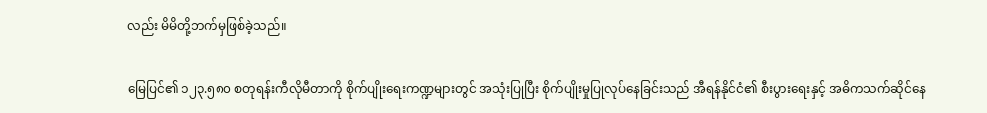လည်း မိမိတို့ဘက်မှဖြစ်ခဲ့သည်။

မြေပြင်၏ ၁၂၃.၅၈၀ စတုရန်းကီလိုမီတာကို စိုက်ပျိုးရေးကဏ္ဍများတွင် အသုံးပြုပြီး စိုက်ပျိုးမှုပြုလုပ်နေခြင်းသည် အီရန်နိုင်ငံ၏ စီးပွားရေးနှင့် အဓိကသက်ဆိုင်နေ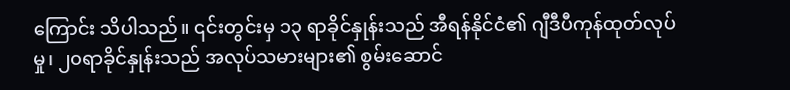ကြောင်း သိပါသည်။ ၎င်းတွင်းမှ ၁၃ ရာခိုင်နှုန်းသည် အီရန်နိုင်ငံ၏ ဂျီဒီပီကုန်ထုတ်လုပ်မှု၊ ၂၀ရာခိုင်နှုန်းသည် အလုပ်သမားများ၏ စွမ်းဆောင်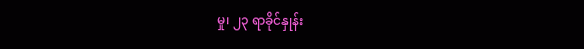မှု၊ ၂၃ ရာခိုင်နှုန်း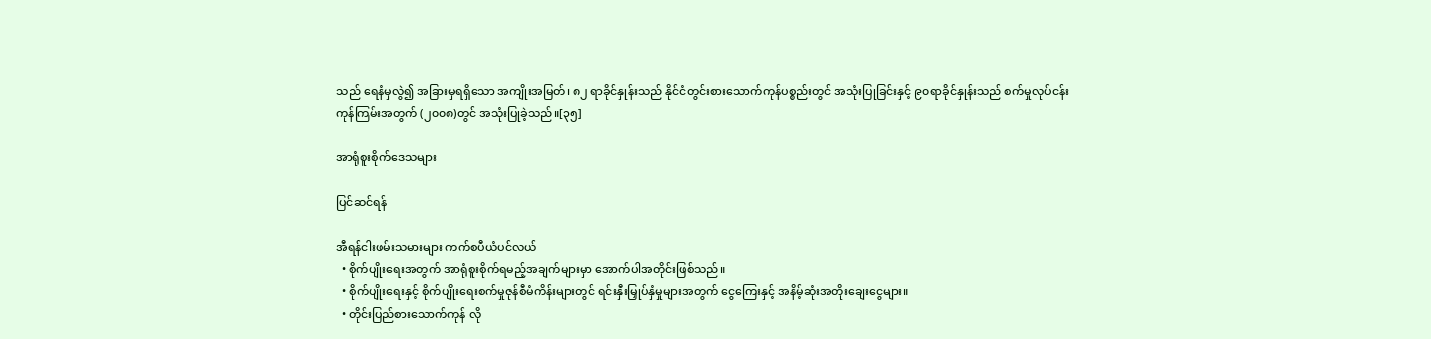သည် ရေနံမှလွဲ၍ အခြားမှရရှိသော အကျိုးအမြတ်၊ ၈၂ ရာခိုင်နှုန်းသည် နိုင်ငံတွင်းစားသောက်ကုန်ပစ္စည်းတွင် အသုံးပြုခြင်းနှင့် ၉၀ရာခိုင်နှုန်းသည် စက်မှုလုပ်ငန်းကုန်ကြမ်းအတွက် (၂၀၀၈)တွင် အသုံးပြုခဲ့သည်။[၃၅]

အာရုံစူးစိုက်ဒေသများ

ပြင်ဆင်ရန်

အီရန်ငါးဖမ်းသမားများ ကက်စပီယံပင်လယ်
  • စိုက်ပျိုးရေးအတွက် အာရုံစူးစိုက်ရမည့်အချက်များမှာ အောက်ပါအတိုင်းဖြစ်သည်။
  • စိုက်ပျိုးရေးနှင့် စိုက်ပျိုးရေးစက်မှုဇုန်စီမံကိန်းများတွင် ရင်းနှီးမြှုပ်နှံမှုများအတွက် ငွေကြေးနှင့် အနိမ့်ဆုံးအတိုးချေးငွေများ။
  • တိုင်းပြည်စားသောက်ကုန် လို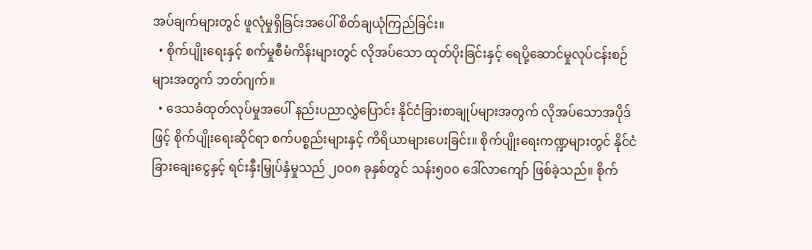အပ်ချက်များတွင် ဖူလုံမှုရှိခြင်းအပေါ် စိတ်ချယုံကြည်ခြင်း။
  • စိုက်ပျိုးရေးနှင့် စက်မှုစီမံကိန်းများတွင် လိုအပ်သော ထုတ်ပိုးခြင်းနှင့် ရေပို့ဆောင်မှုလုပ်ငန်းစဉ်များအတွက် ဘတ်ဂျက်။
  • ဒေသခံထုတ်လုပ်မှုအပေါ် နည်းပညာလွှဲပြောင်း နိုင်ငံခြားစာချုပ်များအတွက် လိုအပ်သောအပိုဒ်ဖြင့် စိုက်ပျိုးရေးဆိုင်ရာ စက်ပစ္စည်းများနှင့် ကိရိယာများပေးခြင်း။ စိုက်ပျိုးရေးကဏ္ဍများတွင် နိုင်ငံခြားချေးငွေနှင့် ရင်းနှီးမြှုပ်နှံမှုသည် ၂၀၀၈ ခုနှစ်တွင် သန်း၅၀၀ ဒေါ်လာကျော် ဖြစ်ခဲ့သည်။ စိုက်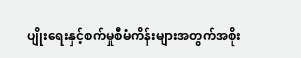ပျိုးရေးနှင့်စက်မှုစီမံကိန်းများအတွက်အစိုး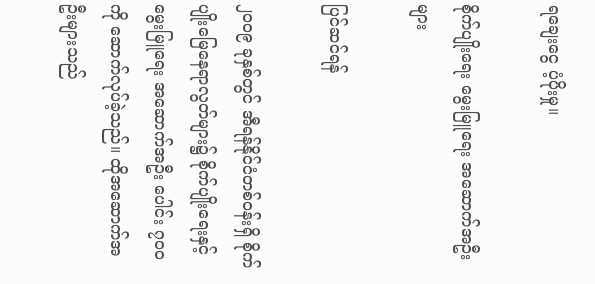ရချေးငွေ ပံ့ပိုးမှု။

စိုက်ပျိုးရေး မွေးမြူရေး အဆောက်အဦးများ

ပြင်ဆင်ရန်

၂၀၀၉ ခုနှစ်တွင် အီရန်နိုင်ငံတစ်ဝန်းရှိ စိုက်ပျိုးမြေနေရာလွတ်များ၌ စိုက်ပျိုးရေးနှင့် မွေးမြူရေး အဆောက်အဦး ပေါင်း ၇၀၀ ကို ဆောက်လုပ်ခဲ့သည်။ ထိုအဆောက်အဦးများသည်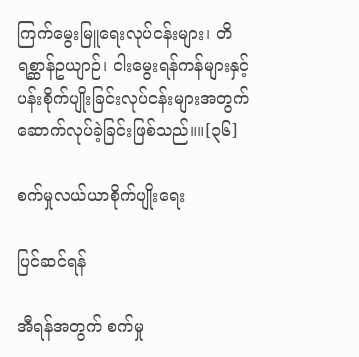ကြက်မွေးမြူရေးလုပ်ငန်းများ၊ တိရစ္ဆာန်ဥယျာဉ်၊ ငါးမွေးရန်ကန်များနှင့် ပန်းစိုက်ပျိုးခြင်းလုပ်ငန်းများအတွက် ဆောက်လုပ်ခဲ့ခြင်းဖြစ်သည်။။[၃၆]

စက်မှုလယ်ယာစိုက်ပျိုးရေး

ပြင်ဆင်ရန်

အီရန်အတွက် စက်မှု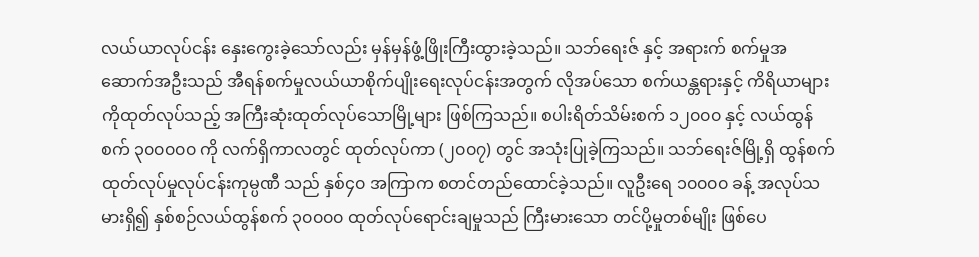လယ်ယာလုပ်ငန်း နှေးကွေးခဲ့သော်လည်း မှန်မှန်ဖွံ့ဖြိုးကြီးထွားခဲ့သည်။ သဘ်ရေးဇ် နှင့် အရားက် စက်မှုအဆောက်အဦးသည် အီရန်စက်မှုလယ်ယာစိုက်ပျိုးရေးလုပ်ငန်းအတွက် လိုအပ်သော စက်ယန္တရားနှင့် ကိရိယာများကိုထုတ်လုပ်သည့် အကြီးဆုံးထုတ်လုပ်သောမြို့များ ဖြစ်ကြသည်။ စပါးရိတ်သိမ်းစက် ၁၂၀၀၀ နှင့် လယ်ထွန်စက် ၃၀၀၀၀၀ ကို လက်ရှိကာလတွင် ထုတ်လုပ်ကာ (၂၀၀၇) တွင် အသုံးပြုခဲ့ကြသည်။ သဘ်ရေးဇ်မြို့ရှိ ထွန်စက်ထုတ်လုပ်မှုလုပ်ငန်းကုမ္ပဏီ သည် နှစ်၄၀ အကြာက စတင်တည်ထောင်ခဲ့သည်။ လူဦးရေ ၁၀၀၀၀ ခန့် အလုပ်သမားရှိ၍ နှစ်စဉ်လယ်ထွန်စက် ၃၀၀၀၀ ထုတ်လုပ်ရောင်းချမှုသည် ကြီးမားသော တင်ပို့မှုတစ်မျိုး ဖြစ်ပေ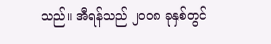သည်။ အီရန်သည် ၂၀၀၈ ခုနှစ်တွင်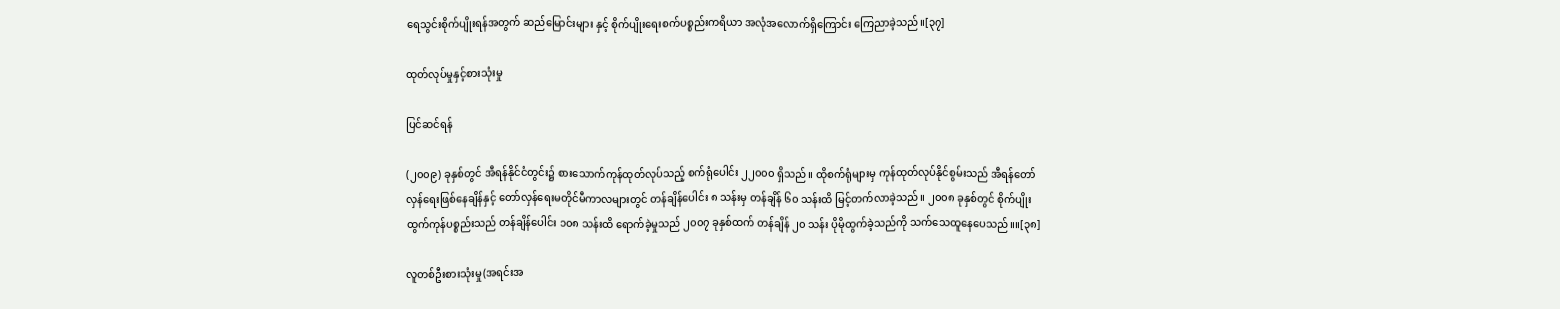ရေသွင်းစိုက်ပျိုးရန်အတွက် ဆည်မြောင်းများ နှင့် စိုက်ပျိုးရေးစက်ပစ္စည်းကရိယာ အလုံအလောက်ရှိကြောင်း ကြေညာခဲ့သည်။[၃၇]

ထုတ်လုပ်မှုနှင့်စားသုံးမှု

ပြင်ဆင်ရန်

(၂၀၀၉) ခုနှစ်တွင် အီရန်နိုင်ငံတွင်း၌ စားသောက်ကုန်ထုတ်လုပ်သည့် စက်ရုံပေါင်း ၂၂၀၀၀ ရှိသည်။ ထိုစက်ရုံများမှ ကုန်ထုတ်လုပ်နိုင်စွမ်းသည် အီရန်တော်လှန်ရေးဖြစ်နေချိန်နှင့် တော်လှန်ရေးမတိုင်မီကာလများတွင် တန်ချိန်ပေါင်း ၈ သန်းမှ တန်ချိန် ၆၀ သန်းထိ မြင့်တက်လာခဲ့သည်။ ၂၀၀၈ ခုနှစ်တွင် စိုက်ပျိုးထွက်ကုန်ပစ္စည်းသည် တန်ချိန်ပေါင်း ၁၀၈ သန်းထိ ရောက်ခဲ့မှုသည် ၂၀၀၇ ခုနှစ်ထက် တန်ချိန် ၂၀ သန်း ပိုမိုထွက်ခဲ့သည်ကို သက်သေထူနေပေသည်။။[၃၈]

လူတစ်ဦးစားသုံးမှု(အရင်းအ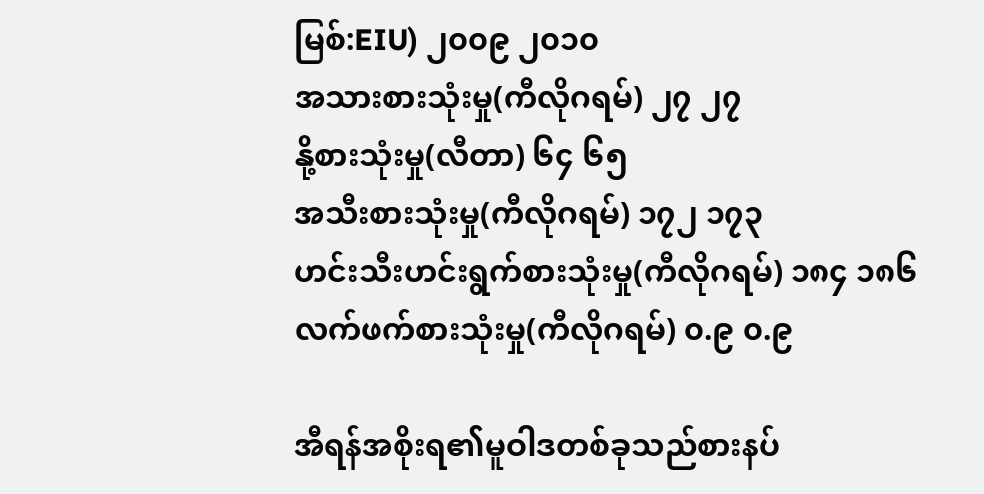မြစ်:EIU) ၂၀၀၉ ၂၀၁၀
အသားစားသုံးမှု(ကီလိုဂရမ်) ၂၇ ၂၇
နို့စားသုံးမှု(လီတာ) ၆၄ ၆၅
အသီးစားသုံးမှု(ကီလိုဂရမ်) ၁၇၂ ၁၇၃
ဟင်းသီးဟင်းရွက်စားသုံးမှု(ကီလိုဂရမ်) ၁၈၄ ၁၈၆
လက်ဖက်စားသုံးမှု(ကီလိုဂရမ်) ၀.၉ ၀.၉

အီရန်အစိုးရ၏မူဝါဒတစ်ခုသည်စားနပ်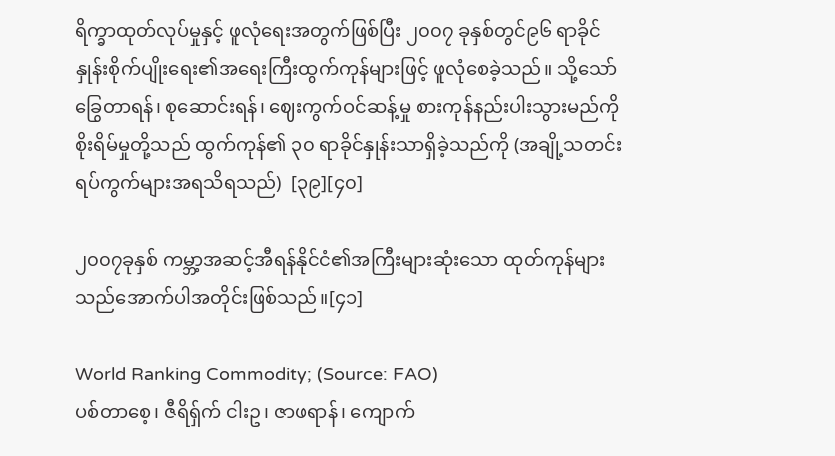ရိက္ခာထုတ်လုပ်မှုနှင့် ဖူလုံရေးအတွက်ဖြစ်ပြီး ၂၀၀၇ ခုနှစ်တွင်၉၆ ရာခိုင်နှုန်းစိုက်ပျိုးရေး၏အရေးကြီးထွက်ကုန်များဖြင့် ဖူလုံစေခဲ့သည်။ သို့သော် ခြွေတာရန်၊ စုဆောင်းရန်၊ ဈေးကွက်ဝင်ဆန့်မှု စားကုန်နည်းပါးသွားမည်ကို စိုးရိမ်မှုတို့သည် ထွက်ကုန်၏ ၃၀ ရာခိုင်နှုန်းသာရှိခဲ့သည်ကို (အချို့သတင်းရပ်ကွက်များအရသိရသည်)  [၃၉][၄၀]

၂၀၀၇ခုနှစ် ကမ္ဘာ့အဆင့်အီရန်နိုင်ငံ၏အကြီးများဆုံးသော ထုတ်ကုန်များသည်အောက်ပါအတိုင်းဖြစ်သည်။[၄၁]

World Ranking Commodity; (Source: FAO)
ပစ်တာစေ့၊ ဇီရိရှ်က် ငါးဥ၊ ဇာဖရာန်၊ ကျောက်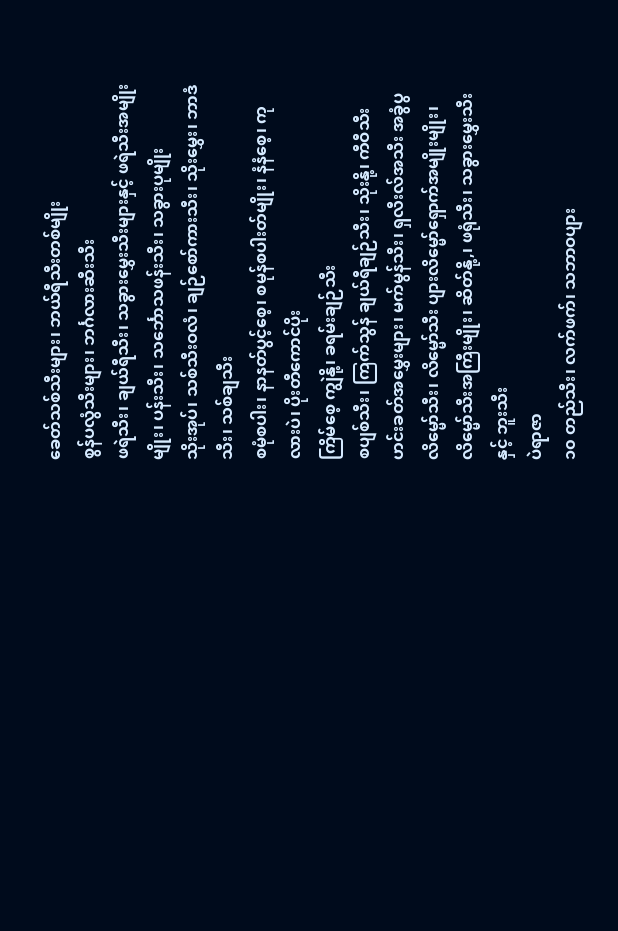ခေတ်သစ်သီးများ၊ ဘယ်ရီသီးတစ်မျိုး
စွန်ပလွံသီးများ၊ ဘင်္ဂလားဆီးသီး
ဖရဲသီး၊ ချယ်ရီသီး၊ သခွားမွှေးသီးများနှင့် ဖရဲသီးအမျိုးမျိုး၊ ပန်းသီး၊ သင်္ဘောသဖန်းသီး၊ သခွားပုမျိုး
သိုးအုပ်၊ သစ်သီးဝလံ၊ ချဉ်စော်ကားသီး၊ သိုးမွှေး၊ ဘာဒံသီး၊ သစ်ချသီး
စမုံစပါး၊ နာနတ်ပွင့်စေ့၊ စမုန်စပါးတ်မျိုး၊ နံနံစေ့၊ ကုလားပဲ၊ ပိုးတီကောင်ပိုး
ကြိမ်စေ့ ကျွဲနို့၊ ခရမ်းချဉ်သီး
စပျစ်သီး၊ ကြက်သွန် ချယ်ရီချဉ်သီး၊ သိုးနို့၊ ကီဝီသီး
ဟင်းခတ်အမွှေးများ၊ မက်မွန်သီး၊ ရှလီးလ်အသီး အခွံပွလိမ္မော်သီး၊ လိမ္မော်သီး ပျားလိမ္မော်ရှောက်အမျိုးမျိုး၊ လိမ္မော်သီးအကြီးမျိုး၊ ဆိတ်နို့,၊ ဖရုံသီး၊ သခွားမွှေးသီး နှင့် ဘူးသီး
ပဲရာဇာ
၁၀ တည်သီး၊ လက်ဖက်၊ သဘာဝပျား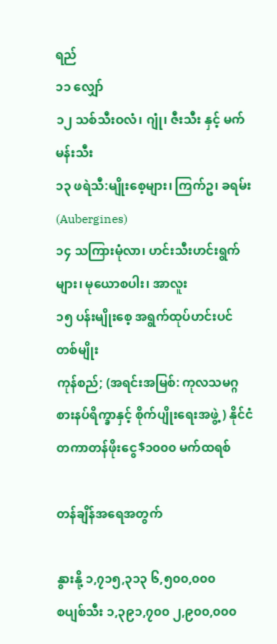ရည်
၁၁ လျှော်
၁၂ သစ်သီးဝလံ၊ ဂျုံ၊ ဇီးသီး နှင့် မက်မန်းသီး
၁၃ ဖရဲသီ:မျိုးစေ့များ၊ ကြက်ဥ၊ ခရမ်း (Aubergines)
၁၄ သကြားမုံလာ၊ ဟင်းသီးဟင်းရွက်များ၊ မုယောစပါး၊ အာလူး
၁၅ ပန်းမျိုးစေ့ အရွက်ထုပ်ဟင်းပင်တစ်မျိုး
ကုန်စည်; (အရင်းအမြစ်: ကုလသမဂ္ဂ စားနပ်ရိက္ခာနှင့် စိုက်ပျိုးရေးအဖွဲ့) နိုင်ငံတကာတန်ဖိုးငွေ$၁၀၀၀ မက်ထရစ်

တန်ချိန်အရေအတွက်

နွားနို့ ၁,၇၁၅,၃၁၃ ၆,၅၀၀,၀၀၀
စပျစ်သီး ၁,၃၉၁,၇၀၀ ၂,၉၀၀,၀၀၀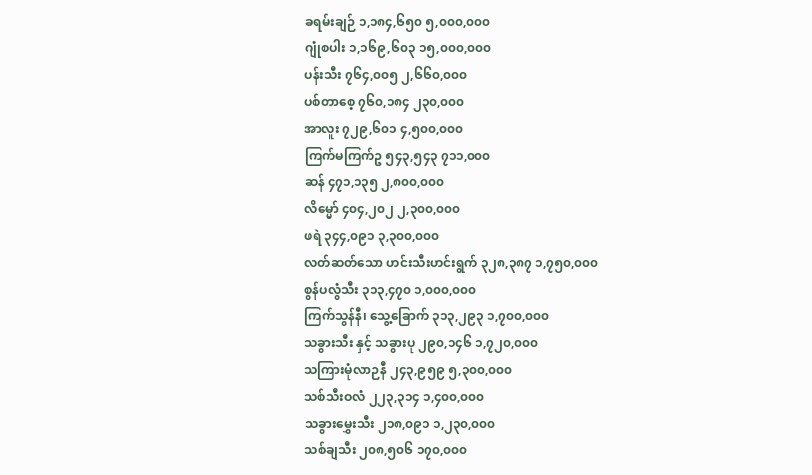ခရမ်းချဉ် ၁,၁၈၄,၆၅၀ ၅,၀၀၀,၀၀၀
ဂျုံစပါး ၁,၁၆၉,၆၀၃ ၁၅,၀၀၀,၀၀၀
ပန်းသီး ၇၆၄,၀၀၅ ၂,၆၆၀,၀၀၀
ပစ်တာစေ့ ၇၆၀,၁၈၄ ၂၃၀,၀၀၀
အာလူး ၇၂၉,၆၀၁ ၄,၅၀၀,၀၀၀
ကြက်မကြက်ဥ ၅၄၃,၅၄၃ ၇၁၁,၀၀၀
ဆန် ၄၇၁,၁၃၅ ၂,၈၀၀,၀၀၀
လိမ္မော် ၄၀၄,၂၀၂ ၂,၃၀၀,၀၀၀
ဖရဲ ၃၄၄,၀၉၁ ၃,၃၀၀,၀၀၀
လတ်ဆတ်သော ဟင်းသီးဟင်းရွက် ၃၂၈,၃၈၇ ၁,၇၅၀,၀၀၀
စွန်ပလွံသီး ၃၁၃,၄၇၀ ၁,၀၀၀,၀၀၀
ကြက်သွန်နီ၊ သွေ့ခြောက် ၃၁၃,၂၉၃ ၁,၇၀၀,၀၀၀
သခွားသီး နှင့် သခွားပု ၂၉၀,၁၄၆ ၁,၇၂၀,၀၀၀
သကြားမုံလာဉနီ ၂၄၃,၉၅၉ ၅,၃၀၀,၀၀၀
သစ်သီးဝလံ ၂၂၃,၃၁၄ ၁,၄၀၀,၀၀၀
သခွားမွှေးသီး ၂၁၈,၀၉၁ ၁,၂၃၀,၀၀၀
သစ်ချသီး ၂၀၈,၅၀၆ ၁၇၀,၀၀၀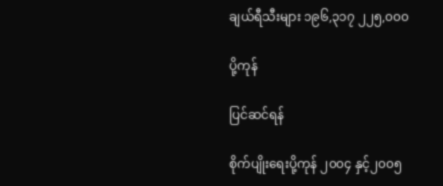ချယ်ရီသီးများ ၁၉၆,၃၁၇ ၂၂၅,၀၀၀

ပို့ကုန်

ပြင်ဆင်ရန်

စိုက်ပျိုးရေးပို့ကုန် ၂၀၀၄ နှင့်၂၀၀၅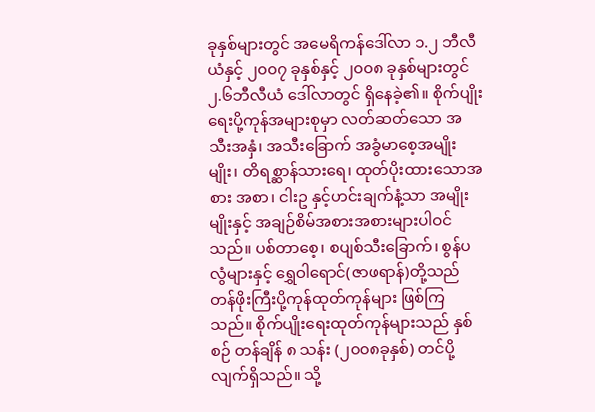ခုနှစ်များတွင် အမေရိကန်ဒေါ်လာ ၁.၂ ဘီလီယံနှင့် ၂၀၀၇ ခုနှစ်နှင့် ၂၀၀၈ ခုနှစ်များတွင် ၂.၆ဘီလီယံ ဒေါ်လာတွင် ရှိနေခဲ့၏။ စိုက်ပျိုးရေးပို့ကုန်အများစုမှာ လတ်ဆတ်သော အသီးအနှံ၊ အသီးခြောက် အခွံမာစေ့အမျိုးမျိုး၊ တိရစ္ဆာန်သားရေ၊ ထုတ်ပိုးထားသောအစား အစာ၊ ငါးဥ နှင့်ဟင်းချက်နံ့သာ အမျိုးမျိုးနှင့် အချဉ်စိမ်အစားအစားများပါဝင်သည်။ ပစ်တာစေ့၊ စပျစ်သီးခြောက်၊ စွန်ပလွံများနှင့် ရွှေဝါရောင်(ဇာဖရာန်)တို့သည် တန်ဖိုးကြီးပို့ကုန်ထုတ်ကုန်များ ဖြစ်ကြသည်။ စိုက်ပျိုးရေးထုတ်ကုန်များသည် နှစ်စဉ် တန်ချိန် ၈ သန်း (၂၀၀၈ခုနှစ်) တင်ပို့လျက်ရှိသည်။ သို့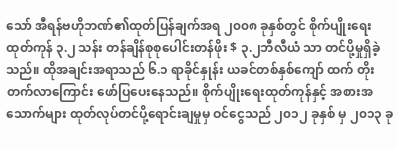သော် အီရန်ဗဟိုဘဏ်၏ထုတ်ပြန်ချက်အရ ၂၀၀၈ ခုနှစ်တွင် စိုက်ပျိုးရေးထုတ်ကုန် ၃.၂ သန်း တန်ချိန်စုစုပေါင်းတန်ဖိုး $ ၃.၂ဘီလီယံ သာ တင်ပို့မှုရှိခဲ့သည်။ ထိုအချင်းအရာသည် ၆.၁ ရာခိုင်နှုန်း ယခင်တစ်နှစ်ကျော် ထက် တိုးတက်လာကြောင်း ဖော်ပြပေးနေသည်။ စိုက်ပျိုးရေးထုတ်ကုန်နှင့် အစားအသောက်များ ထုတ်လုပ်တင်ပို့ရောင်းချမှုမှ ဝင်ငွေသည် ၂၀၁၂ ခုနှစ် မှ ၂၀၁၃ ခု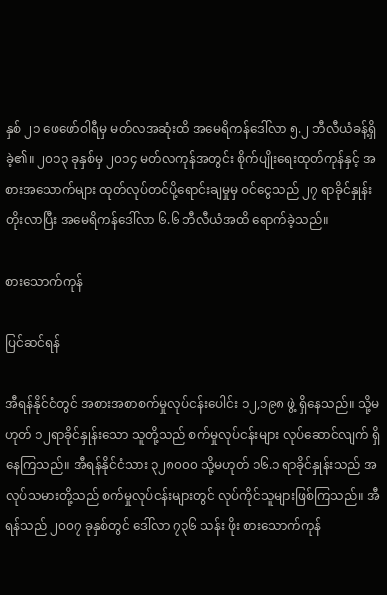နှစ် ၂၁ ဖေဖော်ဝါရီမှ မတ်လအဆုံးထိ အမေရိကန်ဒေါ်လာ ၅.၂ ဘီလီယံခန့်ရှိခဲ့၏။ ၂၀၁၃ ခုနှစ်မှ ၂၀၁၄ မတ်လကုန်အတွင်း စိုက်ပျိုးရေးထုတ်ကုန်နှင့် အစားအသောက်များ ထုတ်လုပ်တင်ပို့ရောင်းချမှုမှ ဝင်ငွေသည် ၂၇ ရာခိုင်နှုန်းတိုးလာပြီး အမေရိကန်ဒေါ်လာ ၆.၆ ဘီလီယံအထိ ရောက်ခဲ့သည်။

စားသောက်ကုန်

ပြင်ဆင်ရန်

အီရန်နိုင်ငံတွင် အစားအစာစက်မှုလုပ်ငန်းပေါင်း ၁၂,၁၉၈ ဖွဲ့ ရှိနေသည်။ သို့မဟုတ် ၁၂ရာခိုင်နှုန်းသော သူတို့သည် စက်မှုလုပ်ငန်းများ လုပ်ဆောင်လျက် ရှိနေကြသည်။ အီရန်နိုင်ငံသား ၃၂၈၀၀၀ သို့မဟုတ် ၁၆.၁ ရာခိုင်နှုန်းသည် အလုပ်သမားတို့သည် စက်မှုလုပ်ငန်းများတွင် လုပ်ကိုင်သူများဖြစ်ကြသည်။ အီရန်သည် ၂၀၀၇ ခုနှစ်တွင် ဒေါ်လာ ၇၃၆ သန်း ဖိုး စားသောက်ကုန်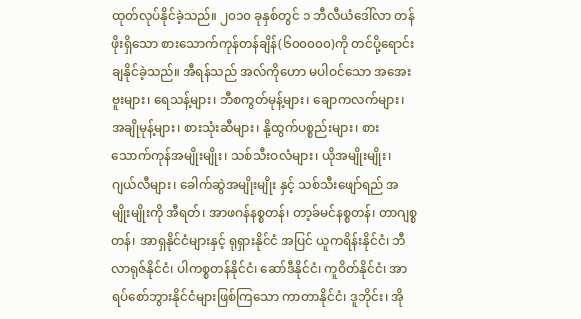ထုတ်လုပ်နိုင်ခဲ့သည်။ ၂၀၁၀ ခုနှစ်တွင် ၁ ဘီလီယံဒေါ်လာ တန်ဖိုးရှိသော စားသောက်ကုန်တန်ချိန်(၆၀၀၀၀၀)ကို တင်ပို့ရောင်းချနိုင်ခဲ့သည်။ အီရန်သည် အလ်ကိုဟော မပါဝင်သော အအေးဗူးများ၊ ရေသန့်များ၊ ဘီစကွတ်မုန့်များ၊ ချောကလက်များ၊ အချိုမုန့်များ၊ စားသုံးဆီများ၊ နို့ထွက်ပစ္စည်းများ၊ စားသောက်ကုန်အမျိုးမျိုး၊ သစ်သီးဝလံများ၊ ယိုအမျိုးမျိုး၊ ဂျယ်လီများ၊ ခေါက်ဆွဲအမျိုးမျိုး နှင့် သစ်သီးဖျော်ရည် အမျိုးမျိုးကို အီရတ်၊ အာဖဂန်နစ္စတန်၊ တာ့ခ်မင်နစ္စတန်၊ တာဂျစ္စတန်၊ အာရှနိုင်ငံများနှင့် ရုရှားနိုင်ငံ အပြင် ယူကရိန်းနိုင်ငံ၊ ဘီလာရုဇ်နိုင်ငံ၊ ပါကစ္စတန်နိုင်ငံ၊ ဆော်ဒီနိုင်ငံ၊ ကူဝိတ်နိုင်ငံ၊ အာရပ်စော်ဘွားနိုင်ငံများဖြစ်ကြသော ကာတာနိုင်ငံ၊ ဒူဘိုင်း၊ အို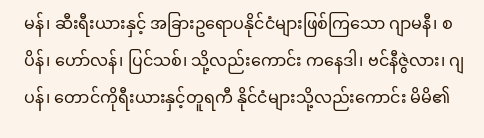မန်၊ ဆီးရီးယားနှင့် အခြားဥရောပနိုင်ငံများဖြစ်ကြသော ဂျာမနီ၊ စပိန်၊ ဟော်လန်၊ ပြင်သစ်၊ သို့လည်းကောင်း ကနေဒါ၊ ဗင်နီဇွဲလား၊ ဂျပန်၊ တောင်ကိုရီးယားနှင့်တူရကီ နိုင်ငံများသို့လည်းကောင်း မိမိ၏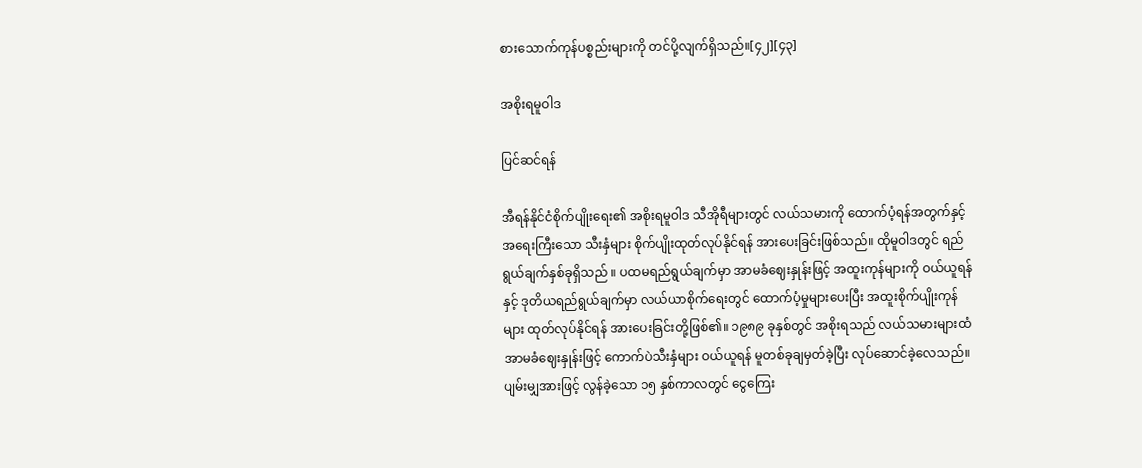စားသောက်ကုန်ပစ္စည်းများကို တင်ပို့လျက်ရှိသည်။[၄၂][၄၃]

အစိုးရမူဝါဒ

ပြင်ဆင်ရန်

အီရန်နိုင်ငံစိုက်ပျိုးရေး၏ အစိုးရမူဝါဒ သီအိုရီများတွင် လယ်သမားကို ထောက်ပံ့ရန်အတွက်နှင့် အရေးကြီးသော သီးနှံများ စိုက်ပျိုးထုတ်လုပ်နိုင်ရန် အားပေးခြင်းဖြစ်သည်။ ထိုမူဝါဒတွင် ရည်ရွယ်ချက်နှစ်ခုရှိသည် ။ ပထမရည်ရွယ်ချက်မှာ အာမခံဈေးနှုန်းဖြင့် အထူးကုန်များကို ဝယ်ယူရန်နှင့် ဒုတိယရည်ရွယ်ချက်မှာ လယ်ယာစိုက်ရေးတွင် ထောက်ပံ့မှုများပေးပြီး အထူးစိုက်ပျိုးကုန်များ ထုတ်လုပ်နိုင်ရန် အားပေးခြင်းတို့ဖြစ်၏။ ၁၉၈၉ ခုနှစ်တွင် အစိုးရသည် လယ်သမားများထံ အာမခံဈေးနှုန်းဖြင့် ကောက်ပဲသီးနှံများ ဝယ်ယူရန် မူတစ်ခုချမှတ်ခဲ့ပြီး လုပ်ဆောင်ခဲ့လေသည်။ ပျမ်းမျှအားဖြင့် လွန်ခဲ့သော ၁၅ နှစ်ကာလတွင် ငွေကြေး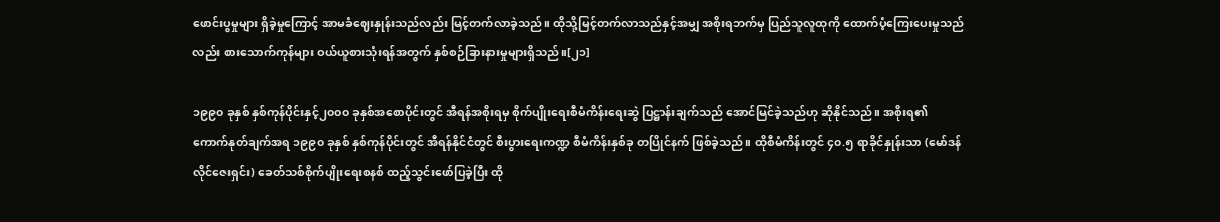ဖောင်းပွမှုများ ရှိခဲ့မှုကြောင့် အာမခံဈေးနှုန်းသည်လည်း မြင့်တက်လာခဲ့သည်။ ထိုသို့မြင့်တက်လာသည်နှင့်အမျှ အစိုးရဘက်မှ ပြည်သူလူထုကို ထောက်ပံ့ကြေးပေးမှုသည်လည်း စားသောက်ကုန်များ ဝယ်ယူစားသုံးရန်အတွက် နှစ်စဉ်ခြားနားမှုများရှိသည်။[၂၁]

၁၉၉၀ ခုနှစ် နှစ်ကုန်ပိုင်းနှင့်၂၀၀၀ ခုနှစ်အစောပိုင်းတွင် အီရန်အစိုးရမှ စိုက်ပျိုးရေးစီမံကိန်းရေးဆွဲ ပြဋ္ဌာန်းချက်သည် အောင်မြင်ခဲ့သည်ဟု ဆိုနိုင်သည်။ အစိုးရ၏ ကောက်နုတ်ချက်အရ ၁၉၉၀ ခုနှစ် နှစ်ကုန်ပိုင်းတွင် အီရန်နိုင်ငံတွင် စီးပွားရေးကဏ္ဍ စီမံကိန်းနှစ်ခု တပြိုင်နက် ဖြစ်ခဲ့သည်။ ထိုစီမံကိန်းတွင် ၄၀.၅ ရာခိုင်နှုန်းသာ (မော်ဒန်လိုင်ဇေးရှင်း) ခေတ်သစ်စိုက်ပျိုးရေးစနစ် ထည့်သွင်းဖော်ပြခဲ့ပြီး ထို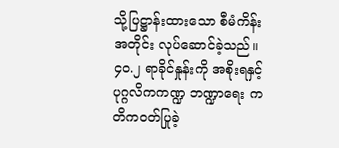သို့ပြဋ္ဌာန်းထားသော စီမံကိန်းအတိုင်း လုပ်ဆောင်ခဲ့သည်။ ၄၀.၂ ရာခိုင်နှုန်းကို အစိုးရနှင့် ပုဂ္ဂလိကကဏ္ဍ ဘဏ္ဍာရေး ကတိကဝတ်ပြုခဲ့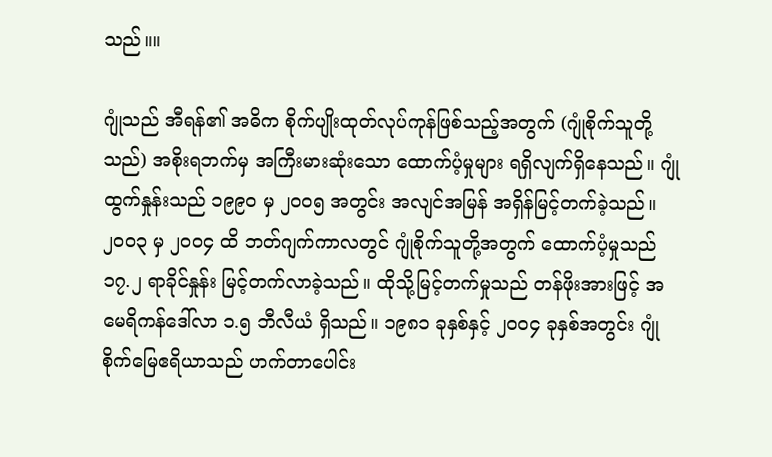သည်။။

ဂျုံသည် အီရန်၏ အဓိက စိုက်ပျိုးထုတ်လုပ်ကုန်ဖြစ်သည့်အတွက် (ဂျုံစိုက်သူတို့သည်) အစိုးရဘက်မှ အကြီးမားဆုံးသော ထောက်ပံ့မှုများ ရရှိလျက်ရှိနေသည်။ ဂျုံထွက်နှုန်းသည် ၁၉၉၀ မှ ၂၀၀၅ အတွင်း အလျင်အမြန် အရှိန်မြင့်တက်ခဲ့သည်။ ၂၀၀၃ မှ ၂၀၀၄ ထိ ဘတ်ဂျက်ကာလတွင် ဂျုံစိုက်သူတို့အတွက် ထောက်ပံ့မှုသည် ၁၇.၂ ရာခိုင်နှုန်း မြင့်တက်လာခဲ့သည်။ ထိုသို့မြင့်တက်မှုသည် တန်ဖိုးအားဖြင့် အမေရိကန်ဒေါ်လာ ၁.၅ ဘီလီယံ ရှိသည်။ ၁၉၈၁ ခုနှစ်နှင့် ၂၀၀၄ ခုနှစ်အတွင်း ဂျုံစိုက်မြေဧရိယာသည် ဟက်တာပေါင်း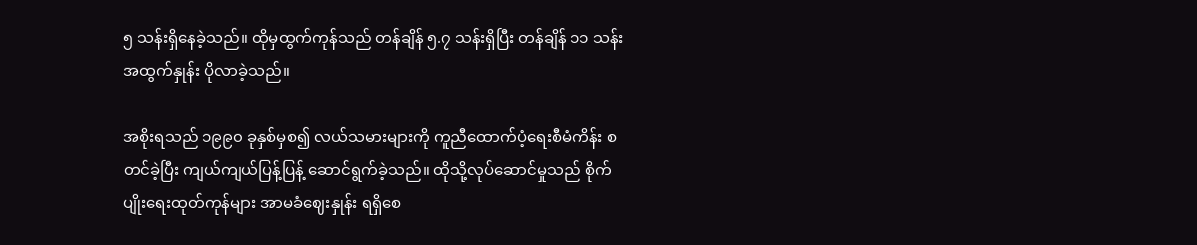၅ သန်းရှိနေခဲ့သည်။ ထိုမှထွက်ကုန်သည် တန်ချိန် ၅.၇ သန်းရှိပြီး တန်ချိန် ၁၁ သန်း အထွက်နှုန်း ပိုလာခဲ့သည်။

အစိုးရသည် ၁၉၉၀ ခုနှစ်မှစ၍ လယ်သမားများကို ကူညီထောက်ပံ့ရေးစီမံကိန်း စတင်ခဲ့ပြီး ကျယ်ကျယ်ပြန့်ပြန့် ဆောင်ရွက်ခဲ့သည်။ ထိုသို့လုပ်ဆောင်မှုသည် စိုက်ပျိုးရေးထုတ်ကုန်များ အာမခံဈေးနှုန်း ရရှိစေ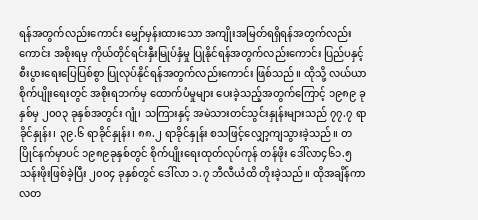ရန်အတွက်လည်းကောင်း မျှော်မှန်းထားသော အကျိုးအမြတ်ရရှိရန်အတွက်လည်းကောင်း အစိုးရမှ ကိုယ်တိုင်ရင်းနှီးမြုပ်နှံမှု ပြုနိုင်ရန်အတွက်လည်းကောင်း ပြည်ပနှင့် စီးပွားရေးပြေပြစ်စွာ ပြုလုပ်နိုင်ရန်အတွက်လည်းကောင်း ဖြစ်သည်။ ထိုသို့ လယ်ယာစိုက်ပျိုးရေးတွင် အစိုးရဘက်မှ ထောက်ပံမှုများ ပေးခဲ့သည့်အတွက်ကြောင့် ၁၉၈၉ ခုနှစ်မှ ၂၀၀၃ ခုနှစ်အတွင်း ဂျုံ၊ သကြားနှင့် အမဲသားတင်သွင်းနှုန်းများသည် ၇၇.၇ ရာခိုင်နှုန်း၊ ၃၉.၆ ရာခိုင်နှုန်း၊ ၈၈.၂ ရာခိုင်နှုန်း စသဖြင့်လျှော့ကျသွားခဲ့သည်။ တပြိုင်နက်မှာပင် ၁၉၈၉ခုနှစ်တွင် စိုက်ပျိုးရေးထုတ်လုပ်ကုန် တန်ဖိုး ဒေါ်လာ၄၆၁.၅ သန်းဖိုးဖြစ်ခဲ့ပြီး ၂၀၀၄ ခုနှစ်တွင် ဒေါ်လာ ၁.၇ ဘီလီယံထိ တိုးခဲ့သည်။ ထိုအချိန်ကာလတ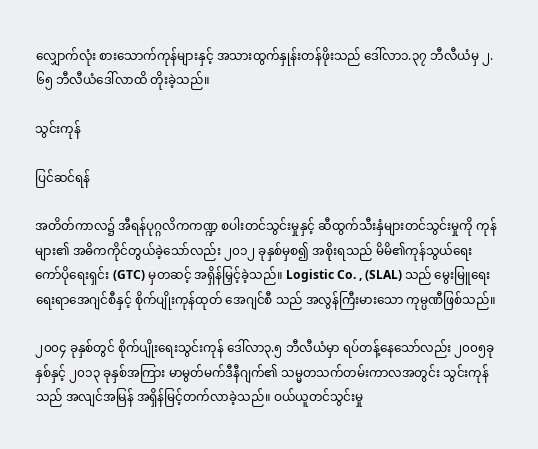လျှောက်လုံး စားသောက်ကုန်များနှင့် အသားထွက်နှုန်းတန်ဖိုးသည် ဒေါ်လာ၁.၃၇ ဘီလီယံမှ ၂.၆၅ ဘီလီယံဒေါ်လာထိ တိုးခဲ့သည်။

သွင်းကုန်

ပြင်ဆင်ရန်

အတိတ်ကာလ၌ အီရန်ပုဂ္ဂလိကကဏ္ဍ စပါးတင်သွင်းမှုနှင့် ဆီထွက်သီးနှံများတင်သွင်းမှုကို ကုန်များ၏ အဓိကကိုင်တွယ်ခဲ့သော်လည်း ၂၀၁၂ ခုနှစ်မှစ၍ အစိုးရသည် မိမိ၏ကုန်သွယ်ရေးကော်ပိုရေးရှင်း (GTC) မှတဆင့် အရှိန်မြှင့်ခဲ့သည်။ Logistic Co. , (SLAL) သည် မွေးမြူရေး ရေးရာအေဂျင်စီနှင့် စိုက်ပျိုးကုန်ထုတ် အေဂျင်စီ သည် အလွန်ကြီးမားသော ကုမ္ပဏီဖြစ်သည်။

၂၀၀၄ ခုနှစ်တွင် စိုက်ပျိုးရေးသွင်းကုန် ဒေါ်လာ၃.၅ ဘီလီယံမှာ ရပ်တန့်နေသော်လည်း ၂၀၀၅ခုနှစ်နှင့် ၂၀၁၃ ခုနှစ်အကြား မာမွတ်မက်ဒီနီဂျက်၏ သမ္မတသက်တမ်းကာလအတွင်း သွင်းကုန်သည် အလျင်အမြန် အရှိန်မြင့်တက်လာခဲ့သည်။ ဝယ်ယူတင်သွင်းမှု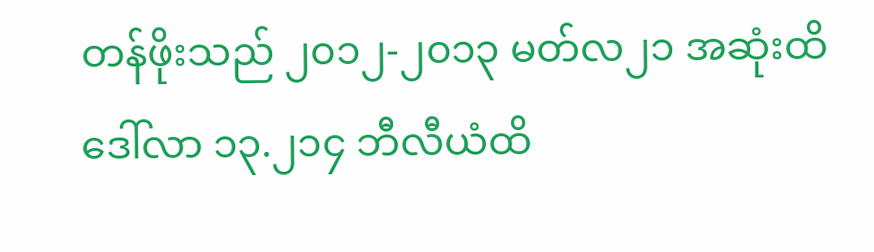တန်ဖိုးသည် ၂၀၁၂-၂၀၁၃ မတ်လ၂၁ အဆုံးထိ ဒေါ်လာ ၁၃.၂၁၄ ဘီလီယံထိ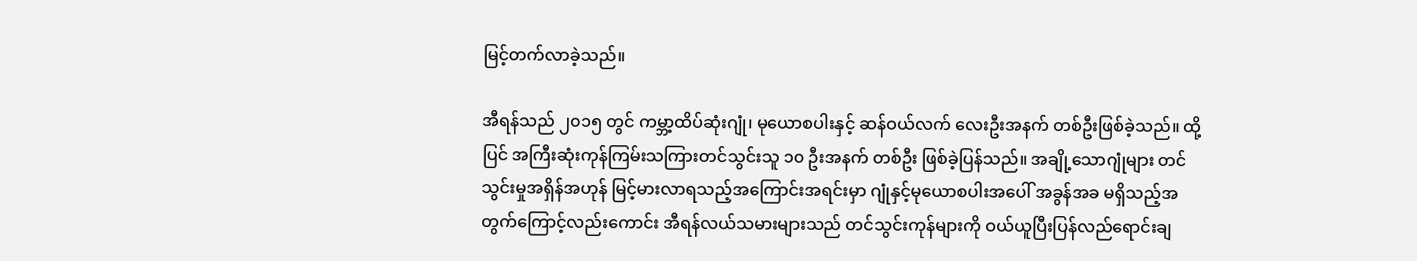မြင့်တက်လာခဲ့သည်။

အီရန်သည် ၂၀၁၅ တွင် ကမ္ဘာ့ထိပ်ဆုံးဂျုံ၊ မုယောစပါးနှင့် ဆန်ဝယ်လက် လေးဦးအနက် တစ်ဦးဖြစ်ခဲ့သည်။ ထို့ပြင် အကြီးဆုံးကုန်ကြမ်းသကြားတင်သွင်းသူ ၁၀ ဦးအနက် တစ်ဦး ဖြစ်ခဲ့ပြန်သည်။ အချို့သောဂျုံများ တင်သွင်းမှုအရှိန်အဟုန် မြင့်မားလာရသည့်အကြောင်းအရင်းမှာ ဂျုံနှင့်မုယောစပါးအပေါ် အခွန်အခ မရှိသည့်အတွက်ကြောင့်လည်းကောင်း အီရန်လယ်သမားများသည် တင်သွင်းကုန်များကို ဝယ်ယူပြီးပြန်လည်ရောင်းချ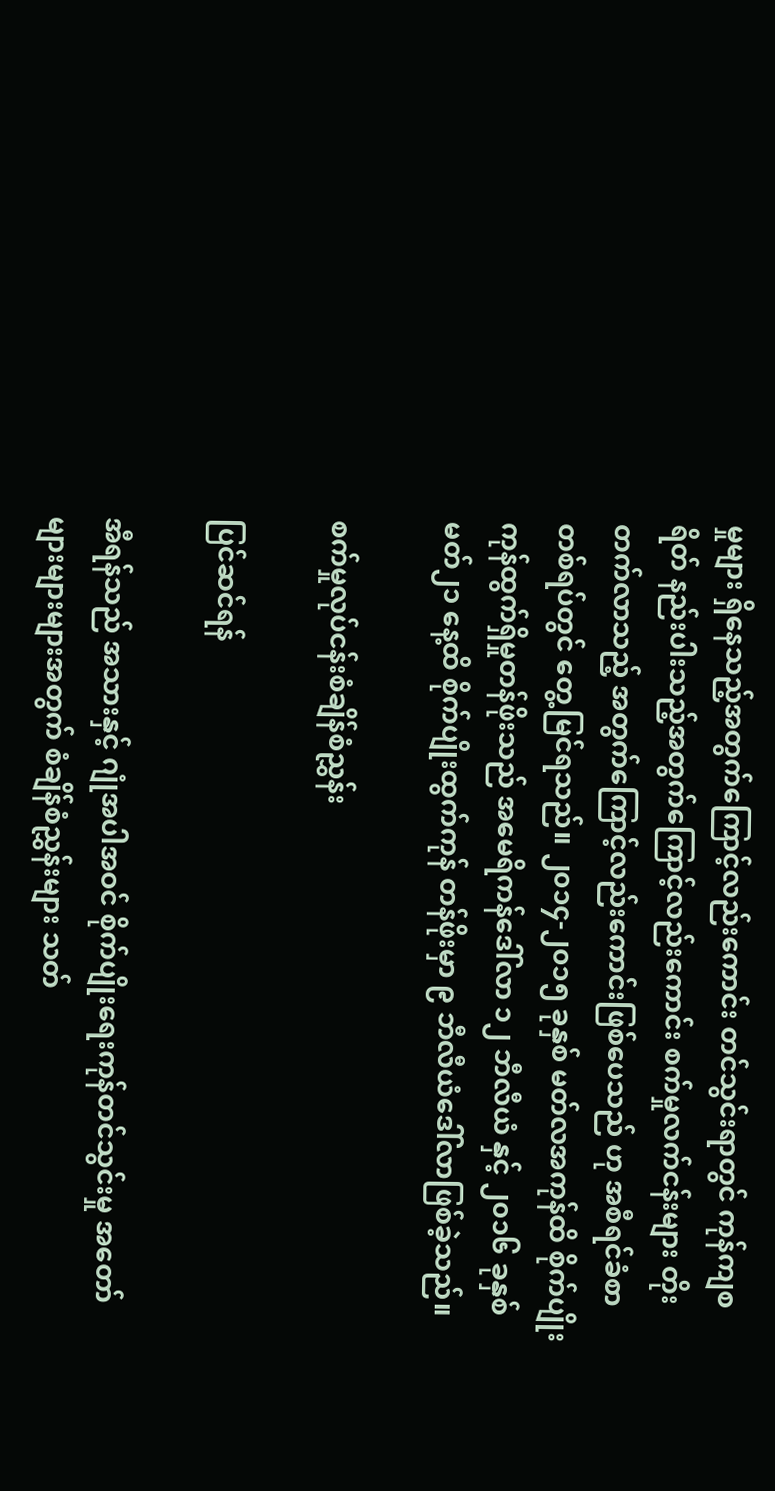မှုများ ရှိနေသည့်အတွက်ကြောင့်လည်းကောင်း တင်သွင်းရာတွင် ကုန်ကျစရိတ် နည်းပါးသည့်အတွက်ကြောင့်လည်းကောင်း စက်မှုလက်ငန်းများ တိုးတက်လာသည့် အတွက်ကြောင့်လည်းကောင်းဖြစ်ပေသည် ဟု အစီရင်ခံစာ တစ်ရပ်တွင် တွေ့မြင်ရသည်။ ၂၀၁၄-၂၀၁၅ ခုနှစ် မတ်လအကုန်ထိ စိုက်ပျိုးကုန်ထွက်ရှိမှုတန်ဖိုးသည် အမေရိကန်ဒေါ်လာ ၁၂ ဘီလီယံ နှင့် ၂၀၁၆ ခုနှစ် မတ်၂၁ နေ့ထိ စိုက်ပျိုးထွက်ကုန် တန်ဖိုးမှာ ၉ ဘီလီယံဒေါ်လာဖြစ်ခဲ့သည်။

စက်မှုလုပ်ငန်းစံချိန်စံညွှန်း

ပြင်ဆင်ရန်

အီရန်သည် အသားနှင့် ဂျုံအပါအဝင် စိုက်ပျိုးရေးကုန်တင်သွင်းမှု အတော်များများများအတွက် စံချိန်စံညွှန်းများ သတ်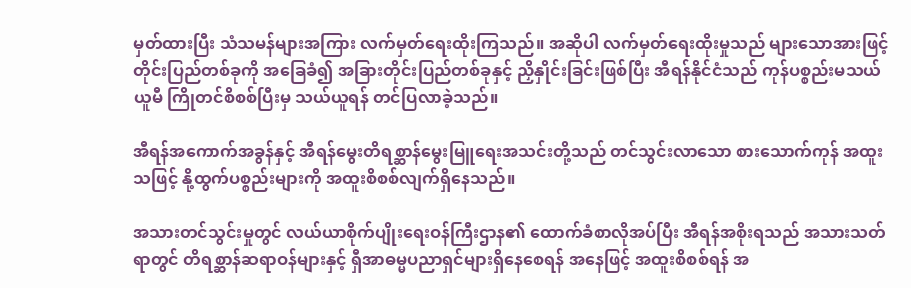မှတ်ထားပြီး သံသမန်များအကြား လက်မှတ်ရေးထိုးကြသည်။ အဆိုပါ လက်မှတ်ရေးထိုးမှုသည် များသောအားဖြင့် တိုင်းပြည်တစ်ခုကို အခြေခံ၍ အခြားတိုင်းပြည်တစ်ခုနှင့် ညှိနှိုင်းခြင်းဖြစ်ပြီး အီရန်နိုင်ငံသည် ကုန်ပစ္စည်းမသယ်ယူမီ ကြိုတင်စိစစ်ပြီးမှ သယ်ယူရန် တင်ပြလာခဲ့သည်။

အီရန်အကောက်အခွန်နှင့် အီရန်မွေးတိရစ္ဆာန်မွေးမြူရေးအသင်းတို့သည် တင်သွင်းလာသော စားသောက်ကုန် အထူးသဖြင့် နို့ထွက်ပစ္စည်းများကို အထူးစိစစ်လျက်ရှိနေသည်။

အသားတင်သွင်းမှုတွင် လယ်ယာစိုက်ပျိုးရေးဝန်ကြီးဌာန၏ ထောက်ခံစာလိုအပ်ပြီး အီရန်အစိုးရသည် အသားသတ်ရာတွင် တိရစ္ဆာန်ဆရာဝန်များနှင့် ရှီအာဓမ္မပညာရှင်များရှိနေစေရန် အနေဖြင့် အထူးစိစစ်ရန် အ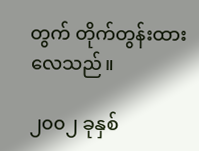တွက် တိုက်တွန်းထားလေသည်။

၂၀၀၂ ခုနှစ်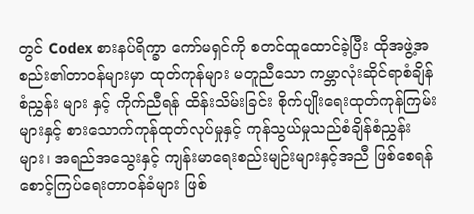တွင် Codex စားနပ်ရိက္ခာ ကော်မရှင်ကို စတင်ထူထောင်ခဲ့ပြီး ထိုအဖွဲ့အစည်း၏တာဝန်များမှာ ထုတ်ကုန်များ မတူညီသော ကမ္ဘာလုံးဆိုင်ရာစံချိန်စံညွှန်း များ နှင့် ကိုက်ညီရန် ထိန်းသိမ်းခြင်း စိုက်ပျိုးရေးထုတ်ကုန်ကြမ်းများနှင့် စားသောက်ကုန်ထုတ်လုပ်မှုနှင့် ကုန်သွယ်မှုသည်စံချိန်စံညွှန်းများ၊ အရည်အသွေးနှင့် ကျန်းမာရေးစည်းမျဉ်းများနှင့်အညီ ဖြစ်စေရန် စောင့်ကြပ်ရေးတာဝန်ခံများ ဖြစ်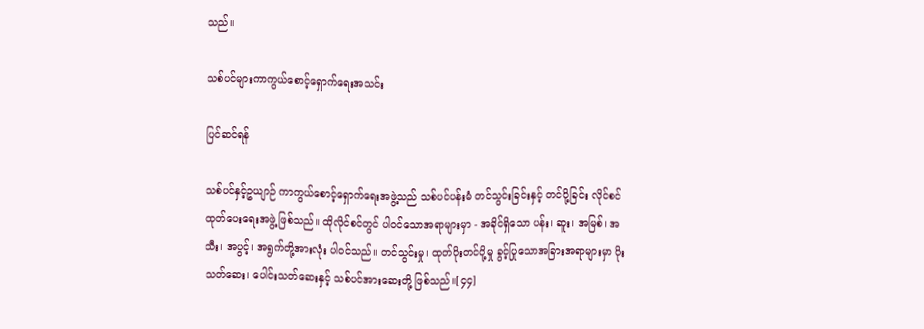သည်။

သစ်ပင်များကာကွယ်စောင့်ရှောက်ရေးအသင်း

ပြင်ဆင်ရန်

သစ်ပင်နှင့်ဥယျာဉ် ကာကွယ်စောင့်ရှောက်ရေးအဖွဲ့သည် သစ်ပင်ပန်းမံ တင်သွင်းခြင်းနှင့် တင်ပို့ခြင်း လိုင်စင်ထုတ်ပေးရေးအဖွဲ့ ဖြစ်သည်။ ထိုလိုင်စင်တွင် ပါဝင်သောအရာများမှာ - အခိုင်ရှိသော ပန်း၊ ဆူး၊ အမြစ်၊ အသီး၊ အပွင့်၊ အရွက်တို့အားလုံး ပါဝင်သည်။ တင်သွင်းမှု၊ ထုတ်ပိုးတင်ပို့မှု ခွင့်ပြုသောအခြားအရာများမှာ ပိုးသတ်ဆေး၊ ပေါင်းသတ်ဆေးနှင့် သစ်ပင်အားဆေးတို့ ဖြစ်သည်။[၄၄]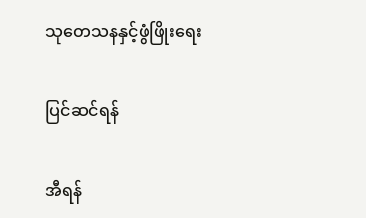သုတေသနနှင့်ဖွံဖြိုးရေး

ပြင်ဆင်ရန်

အီရန်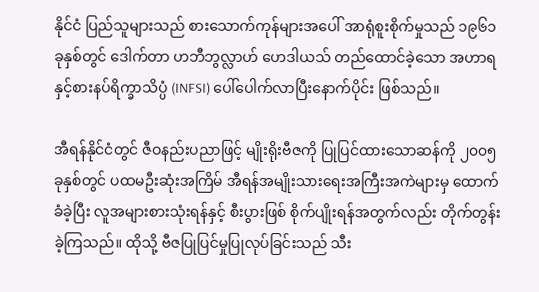နိုင်ငံ ပြည်သူများသည် စားသောက်ကုန်များအပေါ် အာရုံစူးစိုက်မှုသည် ၁၉၆၁ ခုနှစ်တွင် ဒေါက်တာ ဟဘီဘွလ္လာဟ် ဟေဒါယသ် တည်ထောင်ခဲ့သော အဟာရ နှင့်စားနပ်ရိက္ခာသိပ္ပံ (INFSI) ပေါ်ပေါက်လာပြီးနောက်ပိုင်း ဖြစ်သည်။

အီရန်နိုင်ငံတွင် ဇီဝနည်းပညာဖြင့် မျိုးရိုးဗီဇကို ပြုပြင်ထားသောဆန်ကို ၂၀၀၅ ခုနှစ်တွင် ပထမဦးဆုံးအကြိမ် အီရန်အမျိုးသားရေးအကြီးအကဲများမှ ထောက်ခံခဲ့ပြီး လူအများစားသုံးရန်နှင့် စီးပွားဖြစ် စိုက်ပျိုးရန်အတွက်လည်း တိုက်တွန်းခဲ့ကြသည်။ ထိုသို့ ဗီဇပြုပြင်မှုပြုလုပ်ခြင်းသည် သီး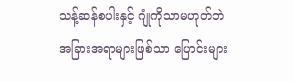သန့်ဆန်စပါးနှင့် ဂျုံကိုသာမဟုတ်ဘဲ အခြားအရာများဖြစ်သာ ပြောင်းများ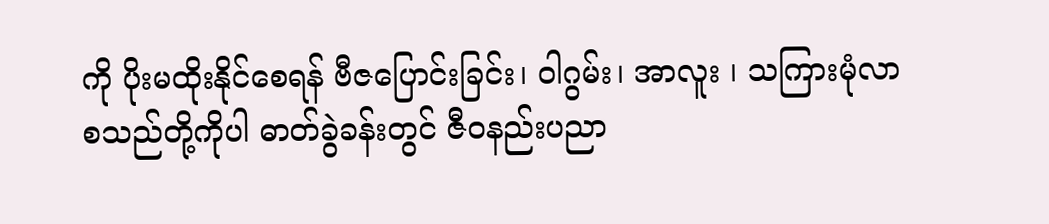ကို ပိုးမထိုးနိုင်စေရန် ဗီဇပြောင်းခြင်း၊ ဝါဂွမ်း၊ အာလူး ၊ သကြားမုံလာ စသည်တို့ကိုပါ ဓာတ်ခွဲခန်းတွင် ဇီဝနည်းပညာ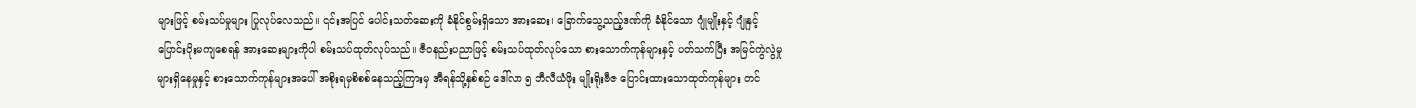များဖြင့် စမ်းသပ်မှုများ ပြုလုပ်လေသည်။ ၎င်းအပြင် ပေါင်းသတ်ဆေးကို ခံနိုင်စွမ်းရှိသော အားဆေး၊ ခြောက်သွေ့သည့်ဒဏ်ကို ခံနိုင်သော ဂျုံမျိုးနှင့် ဂျုံနှင့် ပြောင်းပိုးမကျစေရန် အားဆေးများကိုပါ စမ်းသပ်ထုတ်လုပ်သည်။ ဇီဝနည်းပညာဖြင့် စမ်းသပ်ထုတ်လုပ်သော စားသောက်ကုန်များနှင့် ပတ်သက်ပြီး အမြင်ကွဲလွဲမှုများရှိနေမှုနှင့် စားသောက်ကုန်များအပေါ် အစိုးရမှစိစစ်နေသည့်ကြားမှ အီရန်သို့နှစ်စဉ် ဒေါ်လာ ၅ ဘီလီယံဖိုး မျိုးရိုးဗီဇ ပြောင်းထားသောထုတ်ကုန်များ တင်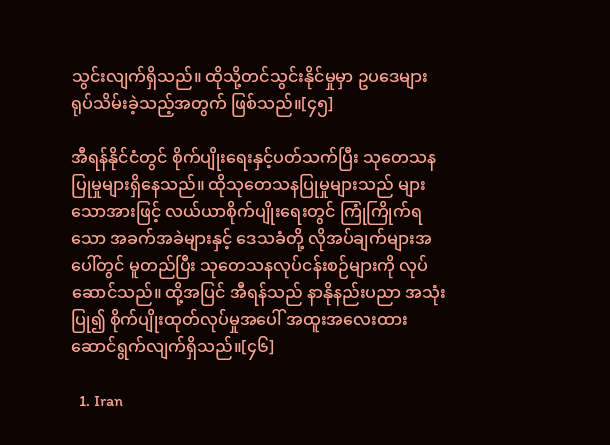သွင်းလျက်ရှိသည်။ ထိုသို့တင်သွင်းနိုင်မှုမှာ ဥပဒေများ ရုပ်သိမ်းခဲ့သည့်အတွက် ဖြစ်သည်။[၄၅]

အီရန်နိုင်ငံတွင် စိုက်ပျိုးရေးနှင့်ပတ်သက်ပြီး သုတေသနပြုမှုများရှိနေသည်။ ထိုသုတေသနပြုမှုများသည် များသောအားဖြင့် လယ်ယာစိုက်ပျိုးရေးတွင် ကြုံကြိုက်ရသော အခက်အခဲများနှင့် ဒေသခံတို့ လိုအပ်ချက်များအပေါ်တွင် မူတည်ပြီး သုတေသနလုပ်ငန်းစဉ်များကို လုပ်ဆောင်သည်။ ထို့အပြင် အီရန်သည် နာနိုနည်းပညာ အသုံးပြု၍ စိုက်ပျိုးထုတ်လုပ်မှုအပေါ် အထူးအလေးထား ဆောင်ရွက်လျက်ရှိသည်။[၄၆]

  1. Iran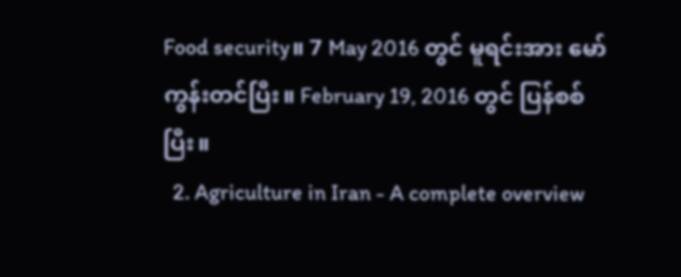Food security။ 7 May 2016 တွင် မူရင်းအား မော်ကွန်းတင်ပြီး။ February 19, 2016 တွင် ပြန်စစ်ပြီး။
  2. Agriculture in Iran - A complete overview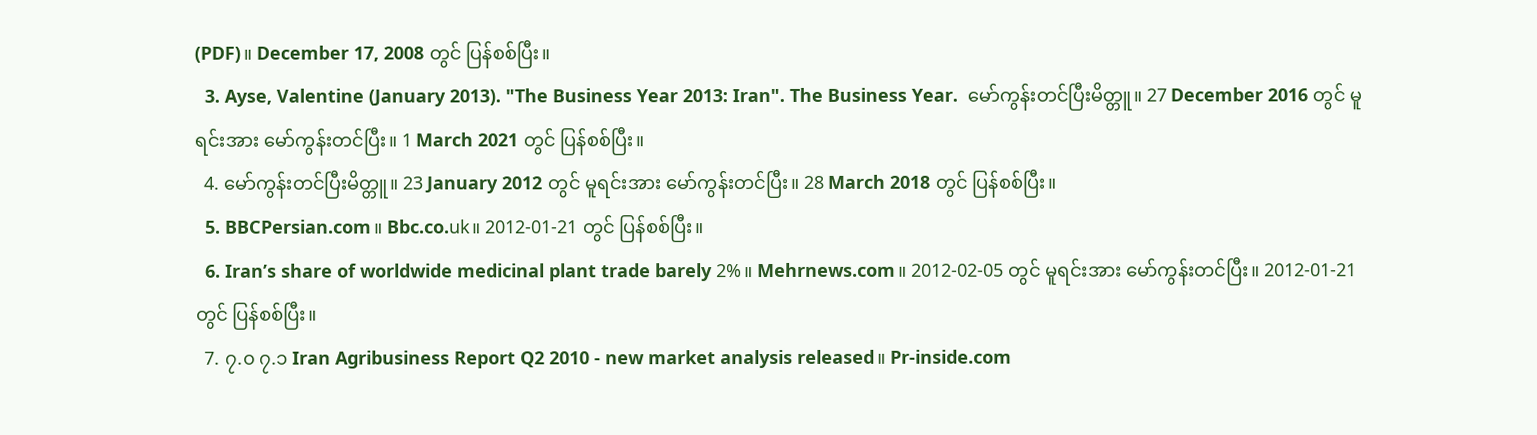(PDF)။ December 17, 2008 တွင် ပြန်စစ်ပြီး။
  3. Ayse, Valentine (January 2013). "The Business Year 2013: Iran". The Business Year.  မော်ကွန်းတင်ပြီးမိတ္တူ။ 27 December 2016 တွင် မူရင်းအား မော်ကွန်းတင်ပြီး။ 1 March 2021 တွင် ပြန်စစ်ပြီး။
  4. မော်ကွန်းတင်ပြီးမိတ္တူ။ 23 January 2012 တွင် မူရင်းအား မော်ကွန်းတင်ပြီး။ 28 March 2018 တွင် ပြန်စစ်ပြီး။
  5. BBCPersian.com။ Bbc.co.uk။ 2012-01-21 တွင် ပြန်စစ်ပြီး။
  6. Iran’s share of worldwide medicinal plant trade barely 2%။ Mehrnews.com။ 2012-02-05 တွင် မူရင်းအား မော်ကွန်းတင်ပြီး။ 2012-01-21 တွင် ပြန်စစ်ပြီး။
  7. ၇.၀ ၇.၁ Iran Agribusiness Report Q2 2010 - new market analysis released။ Pr-inside.com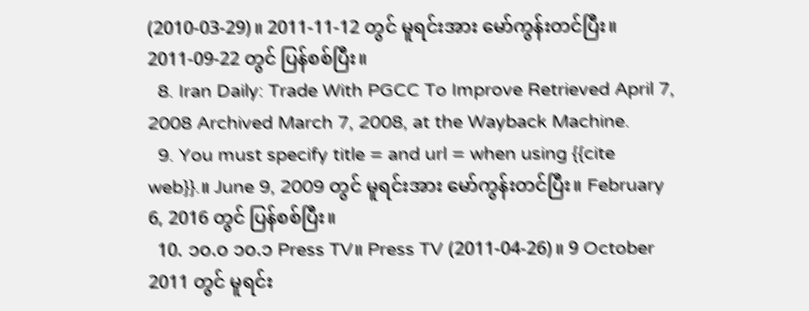(2010-03-29)။ 2011-11-12 တွင် မူရင်းအား မော်ကွန်းတင်ပြီး။ 2011-09-22 တွင် ပြန်စစ်ပြီး။
  8. Iran Daily: Trade With PGCC To Improve Retrieved April 7, 2008 Archived March 7, 2008, at the Wayback Machine.
  9. You must specify title = and url = when using {{cite web}}.။ June 9, 2009 တွင် မူရင်းအား မော်ကွန်းတင်ပြီး။ February 6, 2016 တွင် ပြန်စစ်ပြီး။
  10. ၁၀.၀ ၁၀.၁ Press TV။ Press TV (2011-04-26)။ 9 October 2011 တွင် မူရင်း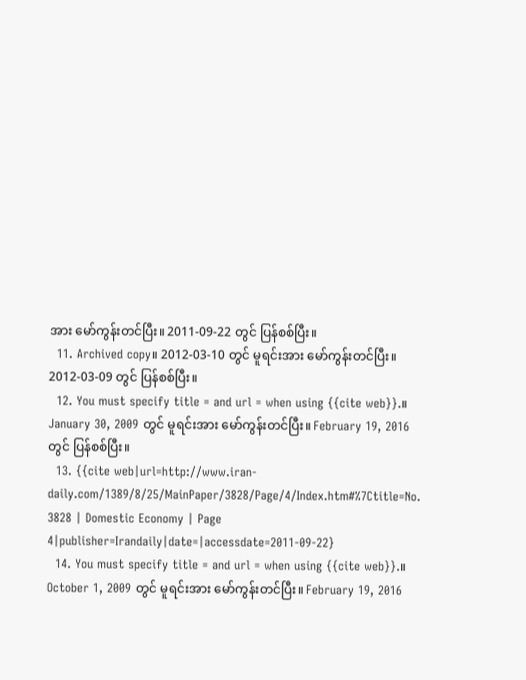အား မော်ကွန်းတင်ပြီး။ 2011-09-22 တွင် ပြန်စစ်ပြီး။
  11. Archived copy။ 2012-03-10 တွင် မူရင်းအား မော်ကွန်းတင်ပြီး။ 2012-03-09 တွင် ပြန်စစ်ပြီး။
  12. You must specify title = and url = when using {{cite web}}.။ January 30, 2009 တွင် မူရင်းအား မော်ကွန်းတင်ပြီး။ February 19, 2016 တွင် ပြန်စစ်ပြီး။
  13. {{cite web|url=http://www.iran-daily.com/1389/8/25/MainPaper/3828/Page/4/Index.htm#%7Ctitle=No. 3828 | Domestic Economy | Page 4|publisher=Irandaily|date=|accessdate=2011-09-22}
  14. You must specify title = and url = when using {{cite web}}.။ October 1, 2009 တွင် မူရင်းအား မော်ကွန်းတင်ပြီး။ February 19, 2016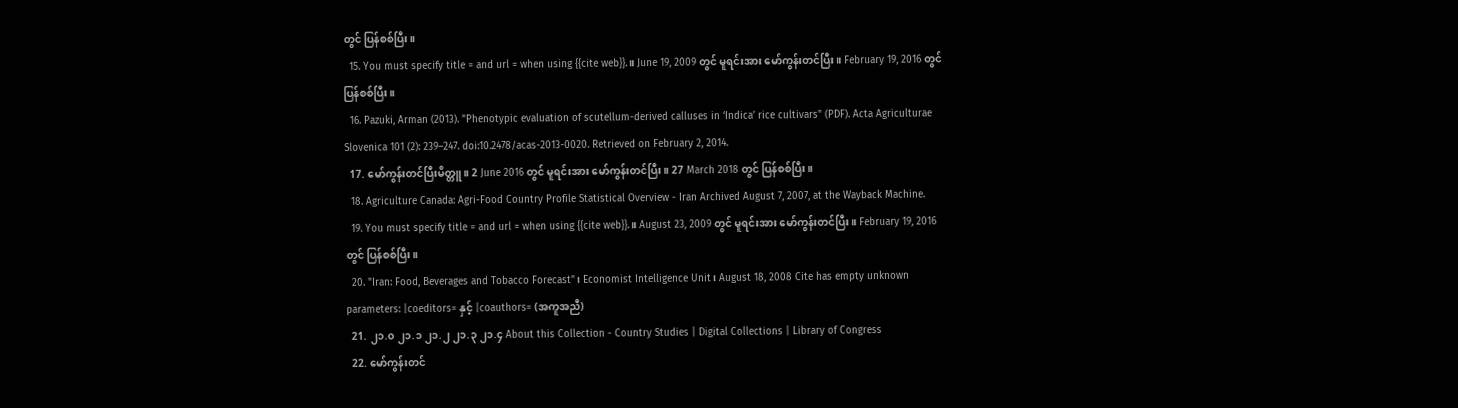တွင် ပြန်စစ်ပြီး။
  15. You must specify title = and url = when using {{cite web}}.။ June 19, 2009 တွင် မူရင်းအား မော်ကွန်းတင်ပြီး။ February 19, 2016 တွင် ပြန်စစ်ပြီး။
  16. Pazuki, Arman (2013). "Phenotypic evaluation of scutellum-derived calluses in ‘Indica’ rice cultivars" (PDF). Acta Agriculturae Slovenica 101 (2): 239–247. doi:10.2478/acas-2013-0020. Retrieved on February 2, 2014.
  17. မော်ကွန်းတင်ပြီးမိတ္တူ။ 2 June 2016 တွင် မူရင်းအား မော်ကွန်းတင်ပြီး။ 27 March 2018 တွင် ပြန်စစ်ပြီး။
  18. Agriculture Canada: Agri-Food Country Profile Statistical Overview - Iran Archived August 7, 2007, at the Wayback Machine.
  19. You must specify title = and url = when using {{cite web}}.။ August 23, 2009 တွင် မူရင်းအား မော်ကွန်းတင်ပြီး။ February 19, 2016 တွင် ပြန်စစ်ပြီး။
  20. "Iran: Food, Beverages and Tobacco Forecast"၊ Economist Intelligence Unit၊ August 18, 2008 Cite has empty unknown parameters: |coeditors= နှင့် |coauthors= (အကူအညီ)
  21. ၂၁.၀ ၂၁.၁ ၂၁.၂ ၂၁.၃ ၂၁.၄ About this Collection - Country Studies | Digital Collections | Library of Congress
  22. မော်ကွန်းတင်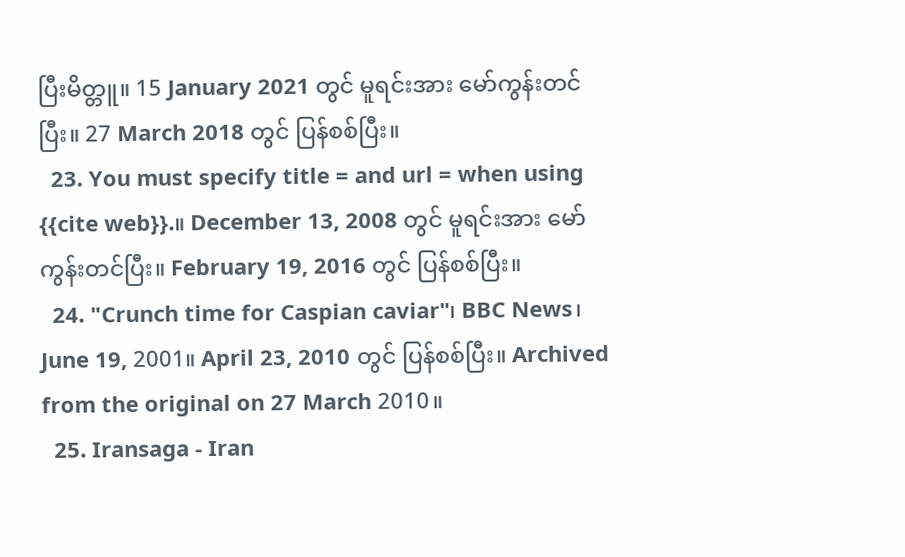ပြီးမိတ္တူ။ 15 January 2021 တွင် မူရင်းအား မော်ကွန်းတင်ပြီး။ 27 March 2018 တွင် ပြန်စစ်ပြီး။
  23. You must specify title = and url = when using {{cite web}}.။ December 13, 2008 တွင် မူရင်းအား မော်ကွန်းတင်ပြီး။ February 19, 2016 တွင် ပြန်စစ်ပြီး။
  24. "Crunch time for Caspian caviar"၊ BBC News၊ June 19, 2001။ April 23, 2010 တွင် ပြန်စစ်ပြီး။ Archived from the original on 27 March 2010။
  25. Iransaga - Iran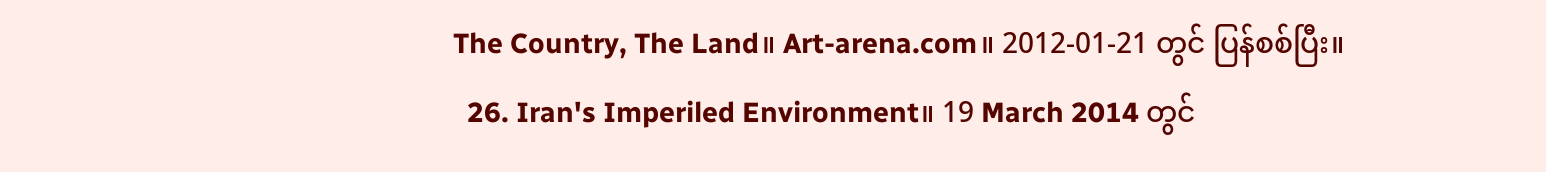The Country, The Land။ Art-arena.com။ 2012-01-21 တွင် ပြန်စစ်ပြီး။
  26. Iran's Imperiled Environment။ 19 March 2014 တွင်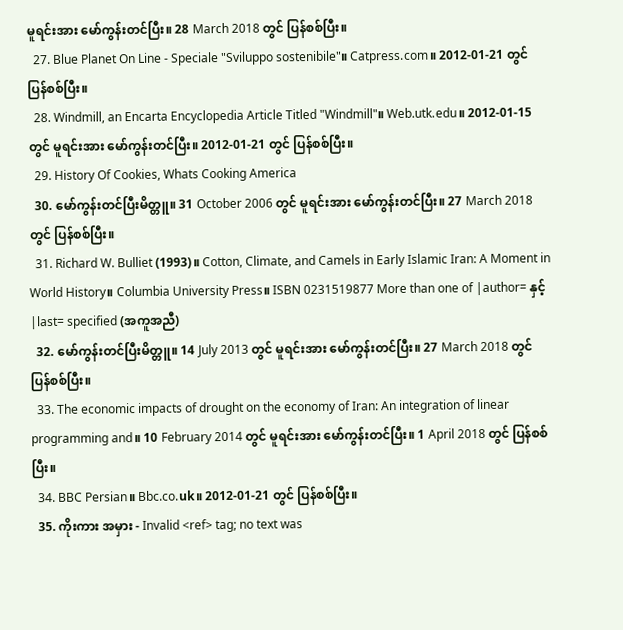မူရင်းအား မော်ကွန်းတင်ပြီး။ 28 March 2018 တွင် ပြန်စစ်ပြီး။
  27. Blue Planet On Line - Speciale "Sviluppo sostenibile"။ Catpress.com။ 2012-01-21 တွင် ပြန်စစ်ပြီး။
  28. Windmill, an Encarta Encyclopedia Article Titled "Windmill"။ Web.utk.edu။ 2012-01-15 တွင် မူရင်းအား မော်ကွန်းတင်ပြီး။ 2012-01-21 တွင် ပြန်စစ်ပြီး။
  29. History Of Cookies, Whats Cooking America
  30. မော်ကွန်းတင်ပြီးမိတ္တူ။ 31 October 2006 တွင် မူရင်းအား မော်ကွန်းတင်ပြီး။ 27 March 2018 တွင် ပြန်စစ်ပြီး။
  31. Richard W. Bulliet (1993)။ Cotton, Climate, and Camels in Early Islamic Iran: A Moment in World History။ Columbia University Press။ ISBN 0231519877 More than one of |author= နှင့် |last= specified (အကူအညီ)
  32. မော်ကွန်းတင်ပြီးမိတ္တူ။ 14 July 2013 တွင် မူရင်းအား မော်ကွန်းတင်ပြီး။ 27 March 2018 တွင် ပြန်စစ်ပြီး။
  33. The economic impacts of drought on the economy of Iran: An integration of linear programming and။ 10 February 2014 တွင် မူရင်းအား မော်ကွန်းတင်ပြီး။ 1 April 2018 တွင် ပြန်စစ်ပြီး။
  34. BBC Persian။ Bbc.co.uk။ 2012-01-21 တွင် ပြန်စစ်ပြီး။
  35. ကိုးကား အမှား - Invalid <ref> tag; no text was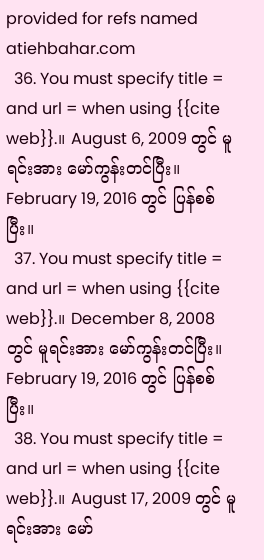provided for refs named atiehbahar.com
  36. You must specify title = and url = when using {{cite web}}.။ August 6, 2009 တွင် မူရင်းအား မော်ကွန်းတင်ပြီး။ February 19, 2016 တွင် ပြန်စစ်ပြီး။
  37. You must specify title = and url = when using {{cite web}}.။ December 8, 2008 တွင် မူရင်းအား မော်ကွန်းတင်ပြီး။ February 19, 2016 တွင် ပြန်စစ်ပြီး။
  38. You must specify title = and url = when using {{cite web}}.။ August 17, 2009 တွင် မူရင်းအား မော်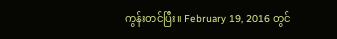ကွန်းတင်ပြီး။ February 19, 2016 တွင်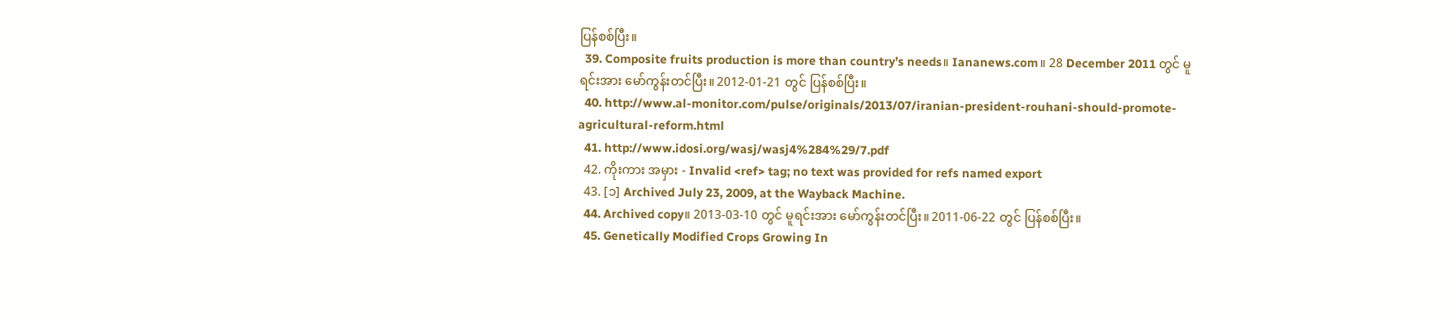ပြန်စစ်ပြီး။
  39. Composite fruits production is more than country’s needs။ Iananews.com။ 28 December 2011 တွင် မူရင်းအား မော်ကွန်းတင်ပြီး။ 2012-01-21 တွင် ပြန်စစ်ပြီး။
  40. http://www.al-monitor.com/pulse/originals/2013/07/iranian-president-rouhani-should-promote-agricultural-reform.html
  41. http://www.idosi.org/wasj/wasj4%284%29/7.pdf
  42. ကိုးကား အမှား - Invalid <ref> tag; no text was provided for refs named export
  43. [၁] Archived July 23, 2009, at the Wayback Machine.
  44. Archived copy။ 2013-03-10 တွင် မူရင်းအား မော်ကွန်းတင်ပြီး။ 2011-06-22 တွင် ပြန်စစ်ပြီး။
  45. Genetically Modified Crops Growing In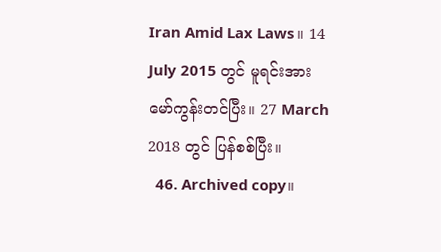Iran Amid Lax Laws။ 14 July 2015 တွင် မူရင်းအား မော်ကွန်းတင်ပြီး။ 27 March 2018 တွင် ပြန်စစ်ပြီး။
  46. Archived copy။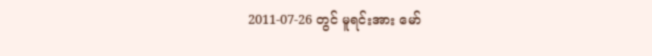2011-07-26 တွင် မူရင်းအား မော်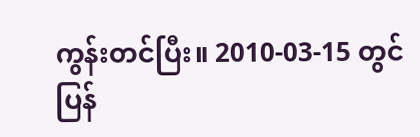ကွန်းတင်ပြီး။ 2010-03-15 တွင် ပြန်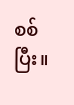စစ်ပြီး။